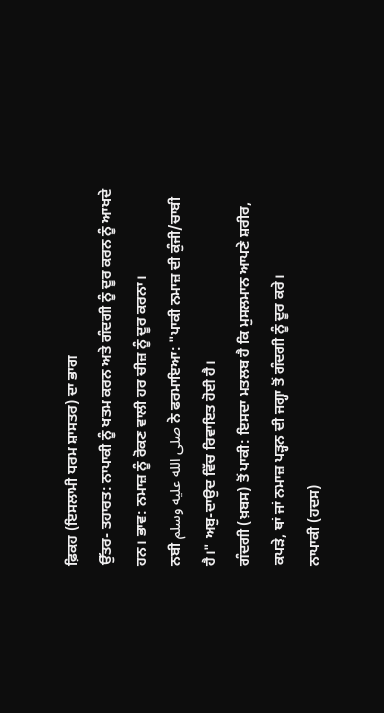ਫ਼ਿਕਹ (ਇਸਲਾਮੀ ਧਰਮ ਸ਼ਾਸਤਰ) ਦਾ ਭਾਗ
ਉੱਤਰ- ਤਹਾਰਤ: ਨਾਪਾਕੀ ਨੂੰ ਖਤਮ ਕਰਨ ਅਤੇ ਗੰਦਗੀ ਨੂੰ ਦੂਰ ਕਰਨ ਨੂੰ ਆਖਦੇ ਹਨ। ਭਾਵ: ਨਮਾਜ਼ ਨੂੰ ਰੋਕਣ ਵਾਲੀ ਹਰ ਚੀਜ਼ ਨੂੰ ਦੂਰ ਕਰਨਾ।
ਨਬੀ صلى الله عليه وسلم ਨੇ ਫਰਮਾਇਆ: "ਪਾਕੀ ਨਮਾਜ਼ ਦੀ ਕੁੰਜੀ/ਚਾਬੀ ਹੈ।" ਅਬੁ-ਦਾਉਦ ਵਿੱਚ ਰਿਵਾਇਤ ਹੋਈ ਹੈ।
ਗੰਦਗੀ (ਖ਼ਬਸ) ਤੋਂ ਪਾਕੀ: ਇਸਦਾ ਮਤਲਬ ਹੈ ਕਿ ਮੁਸਲਮਾਨ ਆਪਣੇ ਸ਼ਰੀਰ, ਕਪੜੇ, ਥਾਂ ਜਾਂ ਨਮਾਜ਼ ਪੜ੍ਹਨ ਦੀ ਜਗ੍ਹਾ ਤੋਂ ਗੰਦਗੀ ਨੂੰ ਦੂਰ ਕਰੇ।
ਨਾਪਾਕੀ (ਹਦਸ)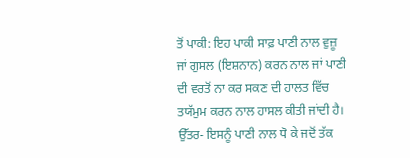ਤੋਂ ਪਾਕੀ: ਇਹ ਪਾਕੀ ਸਾਫ਼ ਪਾਣੀ ਨਾਲ ਵੁਜ਼ੂ ਜਾਂ ਗੁਸਲ (ਇਸ਼ਨਾਨ) ਕਰਨ ਨਾਲ ਜਾਂ ਪਾਣੀ ਦੀ ਵਰਤੋਂ ਨਾ ਕਰ ਸਕਣ ਦੀ ਹਾਲਤ ਵਿੱਚ ਤਯੱਮੁਮ ਕਰਨ ਨਾਲ ਹਾਸਲ ਕੀਤੀ ਜਾਂਦੀ ਹੈ।
ਉੱਤਰ- ਇਸਨੂੰ ਪਾਣੀ ਨਾਲ ਧੋ ਕੇ ਜਦੋਂ ਤੱਕ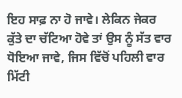ਇਹ ਸਾਫ਼ ਨਾ ਹੋ ਜਾਵੇ। ਲੇਕਿਨ ਜੇਕਰ ਕੁੱਤੇ ਦਾ ਚੱਟਿਆ ਹੋਵੇ ਤਾਂ ਉਸ ਨੂੰ ਸੱਤ ਵਾਰ ਧੋਇਆ ਜਾਵੇ, ਜਿਸ ਵਿੱਚੋਂ ਪਹਿਲੀ ਵਾਰ ਮਿੱਟੀ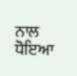ਨਾਲ ਧੋਇਆ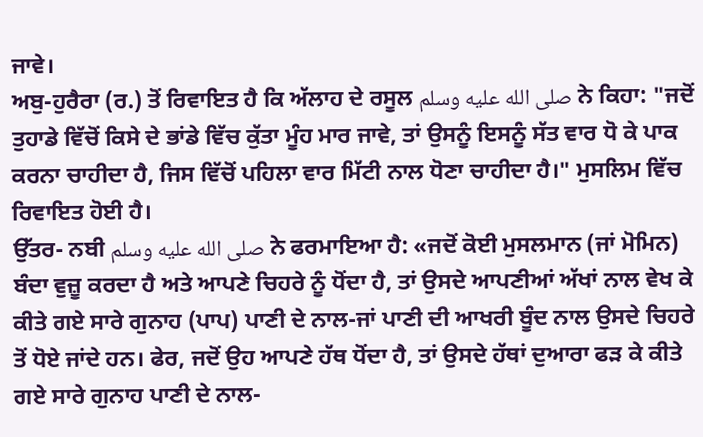ਜਾਵੇ।
ਅਬੁ-ਹੁਰੈਰਾ (ਰ.) ਤੋਂ ਰਿਵਾਇਤ ਹੈ ਕਿ ਅੱਲਾਹ ਦੇ ਰਸੂਲ صلى الله عليه وسلم ਨੇ ਕਿਹਾ: "ਜਦੋਂ ਤੁਹਾਡੇ ਵਿੱਚੋਂ ਕਿਸੇ ਦੇ ਭਾਂਡੇ ਵਿੱਚ ਕੁੱਤਾ ਮੂੰਹ ਮਾਰ ਜਾਵੇ, ਤਾਂ ਉਸਨੂੰ ਇਸਨੂੰ ਸੱਤ ਵਾਰ ਧੋ ਕੇ ਪਾਕ ਕਰਨਾ ਚਾਹੀਦਾ ਹੈ, ਜਿਸ ਵਿੱਚੋਂ ਪਹਿਲਾ ਵਾਰ ਮਿੱਟੀ ਨਾਲ ਧੋਣਾ ਚਾਹੀਦਾ ਹੈ।" ਮੁਸਲਿਮ ਵਿੱਚ ਰਿਵਾਇਤ ਹੋਈ ਹੈ।
ਉੱਤਰ- ਨਬੀ صلى الله عليه وسلم ਨੇ ਫਰਮਾਇਆ ਹੈ: «ਜਦੋਂ ਕੋਈ ਮੁਸਲਮਾਨ (ਜਾਂ ਮੋਮਿਨ) ਬੰਦਾ ਵੁਜ਼ੂ ਕਰਦਾ ਹੈ ਅਤੇ ਆਪਣੇ ਚਿਹਰੇ ਨੂੰ ਧੋਂਦਾ ਹੈ, ਤਾਂ ਉਸਦੇ ਆਪਣੀਆਂ ਅੱਖਾਂ ਨਾਲ ਵੇਖ ਕੇ ਕੀਤੇ ਗਏ ਸਾਰੇ ਗੁਨਾਹ (ਪਾਪ) ਪਾਣੀ ਦੇ ਨਾਲ-ਜਾਂ ਪਾਣੀ ਦੀ ਆਖਰੀ ਬੂੰਦ ਨਾਲ ਉਸਦੇ ਚਿਹਰੇ ਤੋਂ ਧੋਏ ਜਾਂਦੇ ਹਨ। ਫੇਰ, ਜਦੋਂ ਉਹ ਆਪਣੇ ਹੱਥ ਧੋਂਦਾ ਹੈ, ਤਾਂ ਉਸਦੇ ਹੱਥਾਂ ਦੁਆਰਾ ਫੜ ਕੇ ਕੀਤੇ ਗਏ ਸਾਰੇ ਗੁਨਾਹ ਪਾਣੀ ਦੇ ਨਾਲ-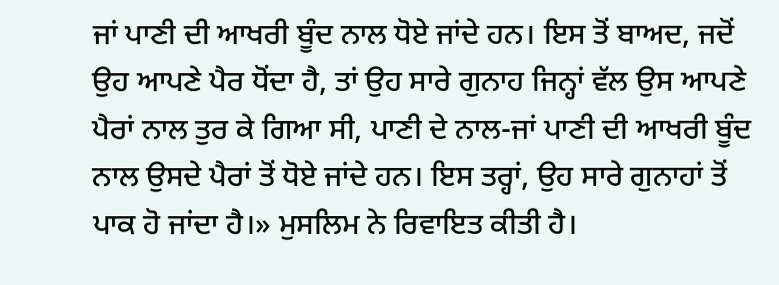ਜਾਂ ਪਾਣੀ ਦੀ ਆਖਰੀ ਬੂੰਦ ਨਾਲ ਧੋਏ ਜਾਂਦੇ ਹਨ। ਇਸ ਤੋਂ ਬਾਅਦ, ਜਦੋਂ ਉਹ ਆਪਣੇ ਪੈਰ ਧੋਂਦਾ ਹੈ, ਤਾਂ ਉਹ ਸਾਰੇ ਗੁਨਾਹ ਜਿਨ੍ਹਾਂ ਵੱਲ ਉਸ ਆਪਣੇ ਪੈਰਾਂ ਨਾਲ ਤੁਰ ਕੇ ਗਿਆ ਸੀ, ਪਾਣੀ ਦੇ ਨਾਲ-ਜਾਂ ਪਾਣੀ ਦੀ ਆਖਰੀ ਬੂੰਦ ਨਾਲ ਉਸਦੇ ਪੈਰਾਂ ਤੋਂ ਧੋਏ ਜਾਂਦੇ ਹਨ। ਇਸ ਤਰ੍ਹਾਂ, ਉਹ ਸਾਰੇ ਗੁਨਾਹਾਂ ਤੋਂ ਪਾਕ ਹੋ ਜਾਂਦਾ ਹੈ।» ਮੁਸਲਿਮ ਨੇ ਰਿਵਾਇਤ ਕੀਤੀ ਹੈ।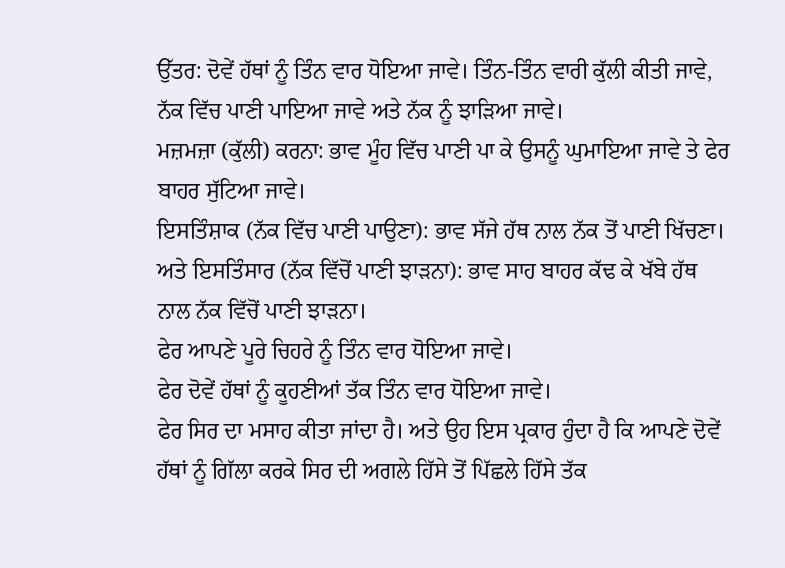ਉੱਤਰ: ਦੋਵੇਂ ਹੱਥਾਂ ਨੂੰ ਤਿੰਨ ਵਾਰ ਧੋਇਆ ਜਾਵੇ। ਤਿੰਨ-ਤਿੰਨ ਵਾਰੀ ਕੁੱਲੀ ਕੀਤੀ ਜਾਵੇ, ਨੱਕ ਵਿੱਚ ਪਾਣੀ ਪਾਇਆ ਜਾਵੇ ਅਤੇ ਨੱਕ ਨੂੰ ਝਾੜਿਆ ਜਾਵੇ।
ਮਜ਼ਮਜ਼ਾ (ਕੁੱਲੀ) ਕਰਨਾ: ਭਾਵ ਮੂੰਹ ਵਿੱਚ ਪਾਣੀ ਪਾ ਕੇ ਉਸਨੂੰ ਘੁਮਾਇਆ ਜਾਵੇ ਤੇ ਫੇਰ ਬਾਹਰ ਸੁੱਟਿਆ ਜਾਵੇ।
ਇਸਤਿੰਸ਼ਾਕ (ਨੱਕ ਵਿੱਚ ਪਾਣੀ ਪਾਉਣਾ): ਭਾਵ ਸੱਜੇ ਹੱਥ ਨਾਲ ਨੱਕ ਤੋਂ ਪਾਣੀ ਖਿੱਚਣਾ।
ਅਤੇ ਇਸਤਿੰਸਾਰ (ਨੱਕ ਵਿੱਚੋਂ ਪਾਣੀ ਝਾੜਨਾ): ਭਾਵ ਸਾਹ ਬਾਹਰ ਕੱਢ ਕੇ ਖੱਬੇ ਹੱਥ ਨਾਲ ਨੱਕ ਵਿੱਚੋਂ ਪਾਣੀ ਝਾੜਨਾ।
ਫੇਰ ਆਪਣੇ ਪੂਰੇ ਚਿਹਰੇ ਨੂੰ ਤਿੰਨ ਵਾਰ ਧੋਇਆ ਜਾਵੇ।
ਫੇਰ ਦੋਵੇਂ ਹੱਥਾਂ ਨੂੰ ਕੂਹਣੀਆਂ ਤੱਕ ਤਿੰਨ ਵਾਰ ਧੋਇਆ ਜਾਵੇ।
ਫੇਰ ਸਿਰ ਦਾ ਮਸਾਹ ਕੀਤਾ ਜਾਂਦਾ ਹੈ। ਅਤੇ ਉਹ ਇਸ ਪ੍ਰਕਾਰ ਹੁੰਦਾ ਹੈ ਕਿ ਆਪਣੇ ਦੋਵੇਂ ਹੱਥਾਂ ਨੂੰ ਗਿੱਲਾ ਕਰਕੇ ਸਿਰ ਦੀ ਅਗਲੇ ਹਿੱਸੇ ਤੋਂ ਪਿੱਛਲੇ ਹਿੱਸੇ ਤੱਕ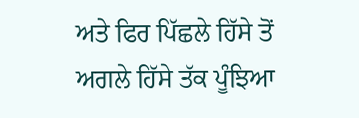ਅਤੇ ਫਿਰ ਪਿੱਛਲੇ ਹਿੱਸੇ ਤੋਂ ਅਗਲੇ ਹਿੱਸੇ ਤੱਕ ਪੂੰਝਿਆ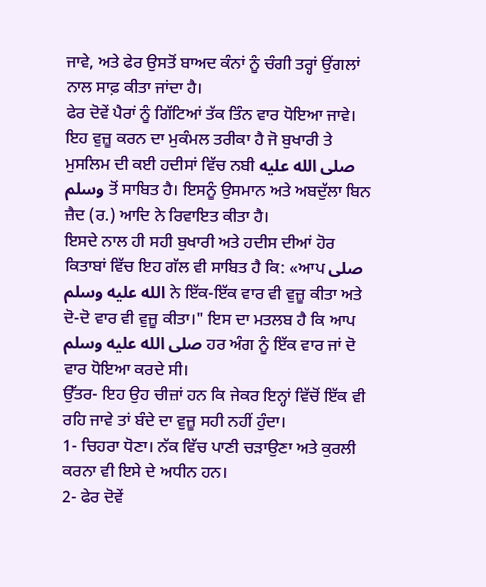ਜਾਵੇ, ਅਤੇ ਫੇਰ ਉਸਤੋਂ ਬਾਅਦ ਕੰਨਾਂ ਨੂੰ ਚੰਗੀ ਤਰ੍ਹਾਂ ਉਂਗਲਾਂ ਨਾਲ ਸਾਫ਼ ਕੀਤਾ ਜਾਂਦਾ ਹੈ।
ਫੇਰ ਦੋਵੇਂ ਪੈਰਾਂ ਨੂੰ ਗਿੱਟਿਆਂ ਤੱਕ ਤਿੰਨ ਵਾਰ ਧੋਇਆ ਜਾਵੇ।
ਇਹ ਵੁਜ਼ੂ ਕਰਨ ਦਾ ਮੁਕੰਮਲ ਤਰੀਕਾ ਹੈ ਜੋ ਬੁਖਾਰੀ ਤੇ ਮੁਸਲਿਮ ਦੀ ਕਈ ਹਦੀਸਾਂ ਵਿੱਚ ਨਬੀ صلى الله عليه وسلم ਤੋਂ ਸਾਬਿਤ ਹੈ। ਇਸਨੂੰ ਉਸਮਾਨ ਅਤੇ ਅਬਦੁੱਲਾ ਬਿਨ ਜ਼ੈਦ (ਰ.) ਆਦਿ ਨੇ ਰਿਵਾਇਤ ਕੀਤਾ ਹੈ।
ਇਸਦੇ ਨਾਲ ਹੀ ਸਹੀ ਬੁਖਾਰੀ ਅਤੇ ਹਦੀਸ ਦੀਆਂ ਹੋਰ ਕਿਤਾਬਾਂ ਵਿੱਚ ਇਹ ਗੱਲ ਵੀ ਸਾਬਿਤ ਹੈ ਕਿ: «ਆਪ صلى الله عليه وسلم ਨੇ ਇੱਕ-ਇੱਕ ਵਾਰ ਵੀ ਵੁਜ਼ੂ ਕੀਤਾ ਅਤੇ ਦੋ-ਦੋ ਵਾਰ ਵੀ ਵੁਜ਼ੂ ਕੀਤਾ।" ਇਸ ਦਾ ਮਤਲਬ ਹੈ ਕਿ ਆਪ صلى الله عليه وسلم ਹਰ ਅੰਗ ਨੂੰ ਇੱਕ ਵਾਰ ਜਾਂ ਦੋ ਵਾਰ ਧੋਇਆ ਕਰਦੇ ਸੀ।
ਉੱਤਰ- ਇਹ ਉਹ ਚੀਜ਼ਾਂ ਹਨ ਕਿ ਜੇਕਰ ਇਨ੍ਹਾਂ ਵਿੱਚੋਂ ਇੱਕ ਵੀ ਰਹਿ ਜਾਵੇ ਤਾਂ ਬੰਦੇ ਦਾ ਵੁਜ਼ੂ ਸਹੀ ਨਹੀਂ ਹੁੰਦਾ।
1- ਚਿਹਰਾ ਧੋਣਾ। ਨੱਕ ਵਿੱਚ ਪਾਣੀ ਚੜਾਉਣਾ ਅਤੇ ਕੁਰਲੀ ਕਰਨਾ ਵੀ ਇਸੇ ਦੇ ਅਧੀਨ ਹਨ।
2- ਫੇਰ ਦੋਵੇਂ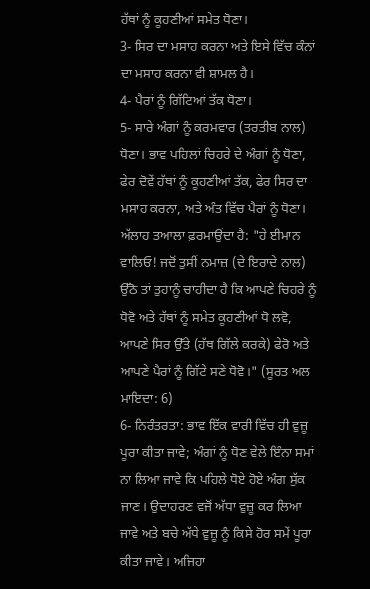ਹੱਥਾਂ ਨੂੰ ਕੂਹਣੀਆਂ ਸਮੇਤ ਧੋਣਾ।
3- ਸਿਰ ਦਾ ਮਸਾਹ ਕਰਨਾ ਅਤੇ ਇਸੇ ਵਿੱਚ ਕੰਨਾਂ ਦਾ ਮਸਾਹ ਕਰਨਾ ਵੀ ਸ਼ਾਮਲ ਹੈ।
4- ਪੈਰਾਂ ਨੂੰ ਗਿੱਟਿਆਂ ਤੱਕ ਧੋਣਾ।
5- ਸਾਰੇ ਅੰਗਾਂ ਨੂੰ ਕਰਮਵਾਰ (ਤਰਤੀਬ ਨਾਲ) ਧੋਣਾ। ਭਾਵ ਪਹਿਲਾਂ ਚਿਹਰੇ ਦੇ ਅੰਗਾਂ ਨੂੰ ਧੋਣਾ, ਫੇਰ ਦੋਵੇਂ ਹੱਥਾਂ ਨੂੰ ਕੂਹਣੀਆਂ ਤੱਕ, ਫੇਰ ਸਿਰ ਦਾ ਮਸਾਹ ਕਰਨਾ, ਅਤੇ ਅੰਤ ਵਿੱਚ ਪੈਰਾਂ ਨੂੰ ਧੋਣਾ।
ਅੱਲਾਹ ਤਆਲਾ ਫ਼ਰਮਾਉਂਦਾ ਹੈ: "ਹੇ ਈਮਾਨ ਵਾਲਿਓ! ਜਦੋਂ ਤੁਸੀਂ ਨਮਾਜ਼ (ਦੇ ਇਰਾਦੇ ਨਾਲ) ਉੱਠੋ ਤਾਂ ਤੁਹਾਨੂੰ ਚਾਹੀਦਾ ਹੈ ਕਿ ਆਪਣੇ ਚਿਹਰੇ ਨੂੰ ਧੋਵੋ ਅਤੇ ਹੱਥਾਂ ਨੂੰ ਸਮੇਤ ਕੂਹਣੀਆਂ ਧੋ ਲਵੋ, ਆਪਣੇ ਸਿਰ ਉੱਤੇ (ਹੱਥ ਗਿੱਲੇ ਕਰਕੇ) ਫੇਰੋ ਅਤੇ ਆਪਣੇ ਪੈਰਾਂ ਨੂੰ ਗਿੱਟੇ ਸਣੇ ਧੋਵੋ।" (ਸੂਰਤ ਅਲ ਮਾਇਦਾ: 6)
6- ਨਿਰੰਤਰਤਾ: ਭਾਵ ਇੱਕ ਵਾਰੀ ਵਿੱਚ ਹੀ ਵੁਜ਼ੂ ਪੂਰਾ ਕੀਤਾ ਜਾਵੇ; ਅੰਗਾਂ ਨੂੰ ਧੋਣ ਵੇਲੇ ਇੰਨਾ ਸਮਾਂ ਨਾ ਲਿਆ ਜਾਵੇ ਕਿ ਪਹਿਲੇ ਧੋਏ ਹੋਏ ਅੰਗ ਸੁੱਕ ਜਾਣ। ਉਦਾਹਰਣ ਵਜੋਂ ਅੱਧਾ ਵੁਜ਼ੂ ਕਰ ਲਿਆ ਜਾਵੇ ਅਤੇ ਬਚੇ ਅੱਧੇ ਵੁਜ਼ੂ ਨੂੰ ਕਿਸੇ ਹੋਰ ਸਮੇਂ ਪੂਰਾ ਕੀਤਾ ਜਾਵੇ। ਅਜਿਹਾ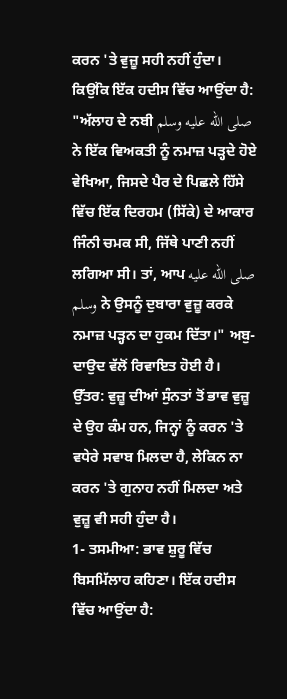ਕਰਨ 'ਤੇ ਵੁਜ਼ੂ ਸਹੀ ਨਹੀਂ ਹੁੰਦਾ।
ਕਿਉਂਕਿ ਇੱਕ ਹਦੀਸ ਵਿੱਚ ਆਉਂਦਾ ਹੈ: "ਅੱਲਾਹ ਦੇ ਨਬੀ صلى الله عليه وسلم ਨੇ ਇੱਕ ਵਿਅਕਤੀ ਨੂੰ ਨਮਾਜ਼ ਪੜ੍ਹਦੇ ਹੋਏ ਵੇਖਿਆ, ਜਿਸਦੇ ਪੈਰ ਦੇ ਪਿਛਲੇ ਹਿੱਸੇ ਵਿੱਚ ਇੱਕ ਦਿਰਹਮ (ਸਿੱਕੇ) ਦੇ ਆਕਾਰ ਜਿੰਨੀ ਚਮਕ ਸੀ, ਜਿੱਥੇ ਪਾਣੀ ਨਹੀਂ ਲਗਿਆ ਸੀ। ਤਾਂ, ਆਪ صلى الله عليه وسلم ਨੇ ਉਸਨੂੰ ਦੁਬਾਰਾ ਵੁਜ਼ੂ ਕਰਕੇ ਨਮਾਜ਼ ਪੜ੍ਹਨ ਦਾ ਹੁਕਮ ਦਿੱਤਾ।" ਅਬੁ-ਦਾਉਦ ਵੱਲੋਂ ਰਿਵਾਇਤ ਹੋਈ ਹੈ।
ਉੱਤਰ: ਵੁਜ਼ੂ ਦੀਆਂ ਸੁੰਨਤਾਂ ਤੋਂ ਭਾਵ ਵੁਜ਼ੂ ਦੇ ਉਹ ਕੰਮ ਹਨ, ਜਿਨ੍ਹਾਂ ਨੂੰ ਕਰਨ 'ਤੇ ਵਧੇਰੇ ਸਵਾਬ ਮਿਲਦਾ ਹੈ, ਲੇਕਿਨ ਨਾ ਕਰਨ 'ਤੇ ਗੁਨਾਹ ਨਹੀਂ ਮਿਲਦਾ ਅਤੇ ਵੁਜ਼ੂ ਵੀ ਸਹੀ ਹੁੰਦਾ ਹੈ।
1- ਤਸਮੀਆ: ਭਾਵ ਸ਼ੁਰੂ ਵਿੱਚ ਬਿਸਮਿੱਲਾਹ ਕਹਿਣਾ। ਇੱਕ ਹਦੀਸ ਵਿੱਚ ਆਉਂਦਾ ਹੈ: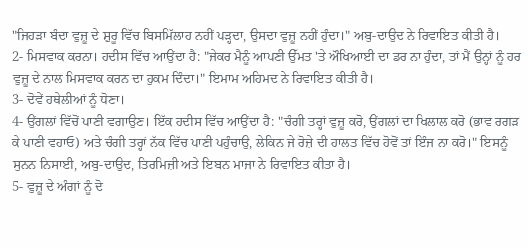"ਜਿਹੜਾ ਬੰਦਾ ਵੁਜ਼ੂ ਦੇ ਸ਼ੁਰੂ ਵਿੱਚ ਬਿਸਮਿੱਲਾਹ ਨਹੀਂ ਪੜ੍ਹਦਾ, ਉਸਦਾ ਵੁਜ਼ੂ ਨਹੀਂ ਹੁੰਦਾ।" ਅਬੁ-ਦਾਉਦ ਨੇ ਰਿਵਾਇਤ ਕੀਤੀ ਹੈ।
2- ਮਿਸਵਾਕ ਕਰਨਾ। ਹਦੀਸ ਵਿੱਚ ਆਉਂਦਾ ਹੈ: "ਜੇਕਰ ਮੈਨੂੰ ਆਪਣੀ ਉੱਮਤ 'ਤੇ ਔਖਿਆਈ ਦਾ ਡਰ ਨਾ ਹੁੰਦਾ, ਤਾਂ ਮੈਂ ਉਨ੍ਹਾਂ ਨੂੰ ਹਰ ਵੁਜ਼ੂ ਦੇ ਨਾਲ ਮਿਸਵਾਕ ਕਰਨ ਦਾ ਹੁਕਮ ਦਿੰਦਾ।" ਇਮਾਮ ਅਹਿਮਦ ਨੇ ਰਿਵਾਇਤ ਕੀਤੀ ਹੈ।
3- ਦੋਵੇਂ ਹਥੇਲੀਆਂ ਨੂੰ ਧੋਣਾ।
4- ਉਂਗਲਾਂ ਵਿੱਚੋਂ ਪਾਣੀ ਵਗਾਉਣ। ਇੱਕ ਹਦੀਸ ਵਿੱਚ ਆਉਂਦਾ ਹੈ: "ਚੰਗੀ ਤਰ੍ਹਾਂ ਵੁਜ਼ੂ ਕਰੋ, ਉਂਗਲਾਂ ਦਾ ਖਿਲਾਲ ਕਰੋ (ਭਾਵ ਰਗੜ ਕੇ ਪਾਣੀ ਵਹਾਓ) ਅਤੇ ਚੰਗੀ ਤਰ੍ਹਾਂ ਨੱਕ ਵਿੱਚ ਪਾਣੀ ਪਹੁੰਚਾਉ, ਲੇਕਿਨ ਜੇ ਰੋਜ਼ੇ ਦੀ ਹਾਲਤ ਵਿੱਚ ਹੋਵੋਂ ਤਾਂ ਇੰਜ ਨਾ ਕਰੋ।" ਇਸਨੂੰ ਸੁਨਨ ਨਿਸਾਈ, ਅਬੁ-ਦਾਉਦ, ਤਿਰਮਿਜ਼ੀ ਅਤੇ ਇਬਨ ਮਾਜਾ ਨੇ ਰਿਵਾਇਤ ਕੀਤਾ ਹੈ।
5- ਵੁਜ਼ੂ ਦੇ ਅੰਗਾਂ ਨੂੰ ਦੋ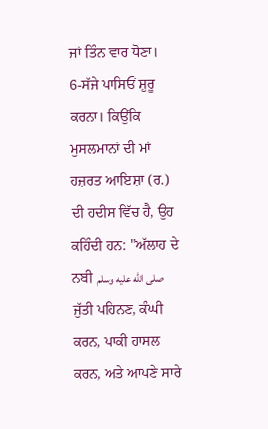ਜਾਂ ਤਿੰਨ ਵਾਰ ਧੋਣਾ।
6-ਸੱਜੇ ਪਾਸਿਓਂ ਸ਼ੁਰੂ ਕਰਨਾ। ਕਿਉਂਕਿ ਮੁਸਲਮਾਨਾਂ ਦੀ ਮਾਂ ਹਜ਼ਰਤ ਆਇਸ਼ਾ (ਰ.) ਦੀ ਹਦੀਸ ਵਿੱਚ ਹੈ, ਉਹ ਕਹਿੰਦੀ ਹਨ: "ਅੱਲਾਹ ਦੇ ਨਬੀ صلى الله عليه وسلم ਜੁੱਤੀ ਪਹਿਨਣ, ਕੰਘੀ ਕਰਨ, ਪਾਕੀ ਹਾਸਲ ਕਰਨ, ਅਤੇ ਆਪਣੇ ਸਾਰੇ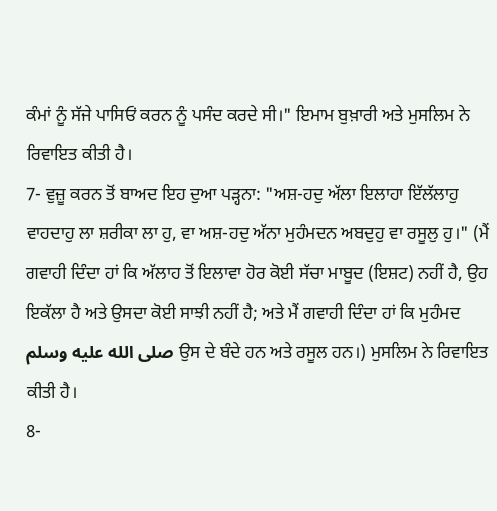ਕੰਮਾਂ ਨੂੰ ਸੱਜੇ ਪਾਸਿਓਂ ਕਰਨ ਨੂੰ ਪਸੰਦ ਕਰਦੇ ਸੀ।" ਇਮਾਮ ਬੁਖ਼ਾਰੀ ਅਤੇ ਮੁਸਲਿਮ ਨੇ ਰਿਵਾਇਤ ਕੀਤੀ ਹੈ।
7- ਵੁਜ਼ੂ ਕਰਨ ਤੋਂ ਬਾਅਦ ਇਹ ਦੁਆ ਪੜ੍ਹਨਾ: "ਅਸ਼-ਹਦੁ ਅੱਲਾ ਇਲਾਹਾ ਇੱਲੱਲਾਹੁ ਵਾਹਦਾਹੁ ਲਾ ਸ਼ਰੀਕਾ ਲਾ ਹੁ, ਵਾ ਅਸ਼-ਹਦੁ ਅੱਨਾ ਮੁਹੰਮਦਨ ਅਬਦੁਹੁ ਵਾ ਰਸੂਲੁ ਹੁ।" (ਮੈਂ ਗਵਾਹੀ ਦਿੰਦਾ ਹਾਂ ਕਿ ਅੱਲਾਹ ਤੋਂ ਇਲਾਵਾ ਹੋਰ ਕੋਈ ਸੱਚਾ ਮਾਬੂਦ (ਇਸ਼ਟ) ਨਹੀਂ ਹੈ, ਉਹ ਇਕੱਲਾ ਹੈ ਅਤੇ ਉਸਦਾ ਕੋਈ ਸਾਝੀ ਨਹੀਂ ਹੈ; ਅਤੇ ਮੈਂ ਗਵਾਹੀ ਦਿੰਦਾ ਹਾਂ ਕਿ ਮੁਹੰਮਦ صلى الله عليه وسلم ਉਸ ਦੇ ਬੰਦੇ ਹਨ ਅਤੇ ਰਸੂਲ ਹਨ।) ਮੁਸਲਿਮ ਨੇ ਰਿਵਾਇਤ ਕੀਤੀ ਹੈ।
8-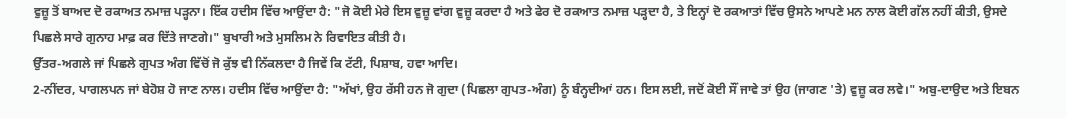ਵੁਜ਼ੂ ਤੋਂ ਬਾਅਦ ਦੋ ਰਕਾਅਤ ਨਮਾਜ਼ ਪੜ੍ਹਨਾ। ਇੱਕ ਹਦੀਸ ਵਿੱਚ ਆਉਂਦਾ ਹੈ: "ਜੋ ਕੋਈ ਮੇਰੇ ਇਸ ਵੁਜ਼ੂ ਵਾਂਗ ਵੁਜ਼ੂ ਕਰਦਾ ਹੈ ਅਤੇ ਫੇਰ ਦੋ ਰਕਆਤ ਨਮਾਜ਼ ਪੜ੍ਹਦਾ ਹੈ, ਤੇ ਇਨ੍ਹਾਂ ਦੋ ਰਕਆਤਾਂ ਵਿੱਚ ਉਸਨੇ ਆਪਣੇ ਮਨ ਨਾਲ ਕੋਈ ਗੱਲ ਨਹੀਂ ਕੀਤੀ, ਉਸਦੇ ਪਿਛਲੇ ਸਾਰੇ ਗੁਨਾਹ ਮਾਫ਼ ਕਰ ਦਿੱਤੇ ਜਾਣਗੇ।" ਬੁਖਾਰੀ ਅਤੇ ਮੁਸਲਿਮ ਨੇ ਰਿਵਾਇਤ ਕੀਤੀ ਹੈ।
ਉੱਤਰ-ਅਗਲੇ ਜਾਂ ਪਿਛਲੇ ਗੁਪਤ ਅੰਗ ਵਿੱਚੋਂ ਜੋ ਕੁੱਝ ਵੀ ਨਿੱਕਲਦਾ ਹੈ ਜਿਵੇਂ ਕਿ ਟੱਟੀ, ਪਿਸ਼ਾਬ, ਹਵਾ ਆਦਿ।
2-ਨੀਂਦਰ, ਪਾਗਲਪਨ ਜਾਂ ਬੇਹੋਸ਼ ਹੋ ਜਾਣ ਨਾਲ। ਹਦੀਸ ਵਿੱਚ ਆਉਂਦਾ ਹੈ: "ਅੱਖਾਂ, ਉਹ ਰੱਸੀ ਹਨ ਜੋ ਗੁਦਾ (ਪਿਛਲਾ ਗੁਪਤ-ਅੰਗ) ਨੂੰ ਬੰਨ੍ਹਦੀਆਂ ਹਨ। ਇਸ ਲਈ, ਜਦੋਂ ਕੋਈ ਸੌਂ ਜਾਵੇ ਤਾਂ ਉਹ (ਜਾਗਣ 'ਤੇ) ਵੁਜ਼ੂ ਕਰ ਲਵੇ।" ਅਬੁ-ਦਾਉਦ ਅਤੇ ਇਬਨ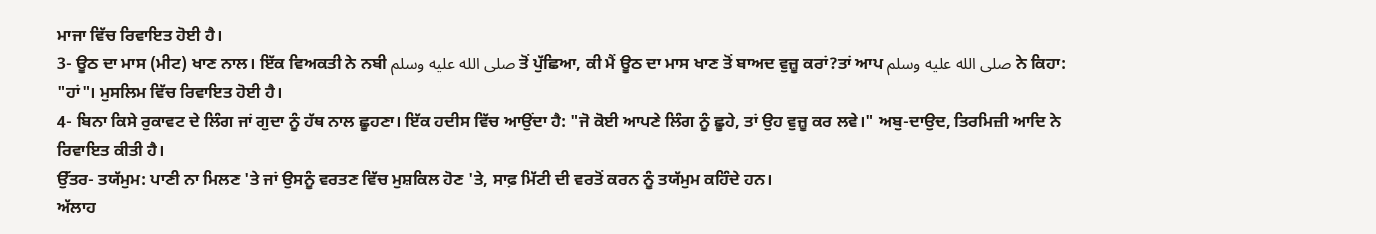ਮਾਜਾ ਵਿੱਚ ਰਿਵਾਇਤ ਹੋਈ ਹੈ।
3- ਊਠ ਦਾ ਮਾਸ (ਮੀਟ) ਖਾਣ ਨਾਲ। ਇੱਕ ਵਿਅਕਤੀ ਨੇ ਨਬੀ صلى الله عليه وسلم ਤੋਂ ਪੁੱਛਿਆ, ਕੀ ਮੈਂ ਊਠ ਦਾ ਮਾਸ ਖਾਣ ਤੋਂ ਬਾਅਦ ਵੁਜ਼ੂ ਕਰਾਂ?ਤਾਂ ਆਪ صلى الله عليه وسلم ਨੇ ਕਿਹਾ: "ਹਾਂ"। ਮੁਸਲਿਮ ਵਿੱਚ ਰਿਵਾਇਤ ਹੋਈ ਹੈ।
4- ਬਿਨਾ ਕਿਸੇ ਰੁਕਾਵਟ ਦੇ ਲਿੰਗ ਜਾਂ ਗੁਦਾ ਨੂੰ ਹੱਥ ਨਾਲ ਛੂਹਣਾ। ਇੱਕ ਹਦੀਸ ਵਿੱਚ ਆਉਂਦਾ ਹੈ: "ਜੋ ਕੋਈ ਆਪਣੇ ਲਿੰਗ ਨੂੰ ਛੂਹੇ, ਤਾਂ ਉਹ ਵੁਜ਼ੂ ਕਰ ਲਵੇ।" ਅਬੁ-ਦਾਉਦ, ਤਿਰਮਿਜ਼ੀ ਆਦਿ ਨੇ ਰਿਵਾਇਤ ਕੀਤੀ ਹੈ।
ਉੱਤਰ- ਤਯੱਮੁਮ: ਪਾਣੀ ਨਾ ਮਿਲਣ 'ਤੇ ਜਾਂ ਉਸਨੂੰ ਵਰਤਣ ਵਿੱਚ ਮੁਸ਼ਕਿਲ ਹੋਣ 'ਤੇ, ਸਾਫ਼ ਮਿੱਟੀ ਦੀ ਵਰਤੋਂ ਕਰਨ ਨੂੰ ਤਯੱਮੁਮ ਕਹਿੰਦੇ ਹਨ।
ਅੱਲਾਹ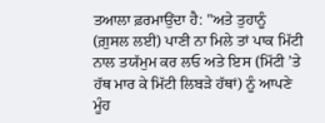ਤਆਲਾ ਫ਼ਰਮਾਉਂਦਾ ਹੈ: "ਅਤੇ ਤੁਹਾਨੂੰ (ਗ਼ੁਸਲ ਲਈ) ਪਾਣੀ ਨਾ ਮਿਲੇ ਤਾਂ ਪਾਕ ਮਿੱਟੀ ਨਾਲ ਤਯੱਮੁਮ ਕਰ ਲਓ ਅਤੇ ਇਸ (ਮਿੱਟੀ ’ਤੇ ਹੱਥ ਮਾਰ ਕੇ ਮਿੱਟੀ ਲਿਬੜੇ ਹੱਥਾਂ) ਨੂੰ ਆਪਣੇ ਮੂੰਹ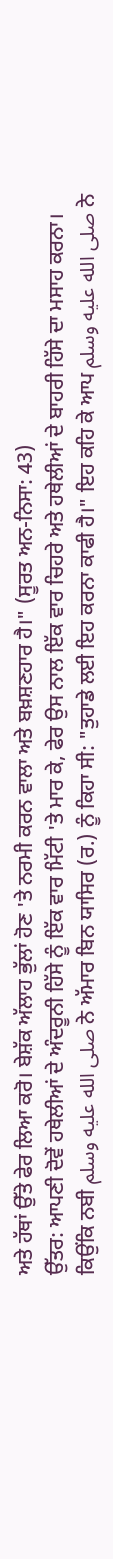ਅਤੇ ਹੱਥਾਂ ਉੱਤੇ ਫੇਰ ਲਿਆ ਕਰੋ। ਬੇਸ਼ੱਕ ਅੱਲਾਹ ਭੁੱਲਾਂ ਹੋਣ 'ਤੇ ਨਰਮੀ ਕਰਨ ਵਾਲਾ ਅਤੇ ਬਖ਼ਸ਼ਣਹਾਰ ਹੈ।" (ਸੂਰਤ ਅਨ-ਨਿਸਾ: 43)
ਉੱਤਰ: ਆਪਣੀ ਦੋਵੇਂ ਹਥੇਲੀਆਂ ਦੇ ਅੰਦਰੂਨੀ ਹਿੱਸੇ ਨੂੰ ਇੱਕ ਵਾਰ ਮਿੱਟੀ 'ਤੇ ਮਾਰ ਕੇ, ਫੇਰ ਉਸ ਨਾਲ ਇੱਕ ਵਾਰ ਚਿਹਰੇ ਅਤੇ ਹਥੇਲੀਆਂ ਦੇ ਬਾਹਰੀ ਹਿੱਸੇ ਦਾ ਮਸਾਹ ਕਰਨਾ।
ਕਿਉਂਕਿ ਨਬੀ صلى الله عليه وسلم ਨੇ ਅੱਮਾਰ ਬਿਨ ਯਾਸਿਰ (ਰ.) ਨੂੰ ਕਿਹਾ ਸੀ: "ਤੁਹਾਡੇ ਲਈ ਇਹ ਕਰਨਾ ਕਾਫੀ ਹੈ।" ਇਹ ਕਹਿ ਕੇ ਆਪ صلى الله عليه وسلم ਨੇ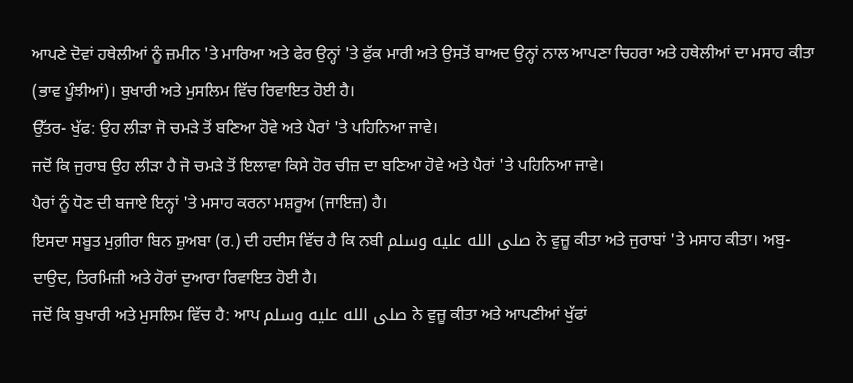ਆਪਣੇ ਦੋਵਾਂ ਹਥੇਲੀਆਂ ਨੂੰ ਜ਼ਮੀਨ 'ਤੇ ਮਾਰਿਆ ਅਤੇ ਫੇਰ ਉਨ੍ਹਾਂ 'ਤੇ ਫੁੱਕ ਮਾਰੀ ਅਤੇ ਉਸਤੋਂ ਬਾਅਦ ਉਨ੍ਹਾਂ ਨਾਲ ਆਪਣਾ ਚਿਹਰਾ ਅਤੇ ਹਥੇਲੀਆਂ ਦਾ ਮਸਾਹ ਕੀਤਾ (ਭਾਵ ਪੂੰਝੀਆਂ)। ਬੁਖਾਰੀ ਅਤੇ ਮੁਸਲਿਮ ਵਿੱਚ ਰਿਵਾਇਤ ਹੋਈ ਹੈ।
ਉੱਤਰ- ਖੁੱਫ: ਉਹ ਲੀੜਾ ਜੋ ਚਮੜੇ ਤੋਂ ਬਣਿਆ ਹੋਵੇ ਅਤੇ ਪੈਰਾਂ 'ਤੇ ਪਹਿਨਿਆ ਜਾਵੇ।
ਜਦੋਂ ਕਿ ਜੁਰਾਬ ਉਹ ਲੀੜਾ ਹੈ ਜੋ ਚਮੜੇ ਤੋਂ ਇਲਾਵਾ ਕਿਸੇ ਹੋਰ ਚੀਜ਼ ਦਾ ਬਣਿਆ ਹੋਵੇ ਅਤੇ ਪੈਰਾਂ 'ਤੇ ਪਹਿਨਿਆ ਜਾਵੇ।
ਪੈਰਾਂ ਨੂੰ ਧੋਣ ਦੀ ਬਜਾਏ ਇਨ੍ਹਾਂ 'ਤੇ ਮਸਾਹ ਕਰਨਾ ਮਸ਼ਰੂਅ (ਜਾਇਜ਼) ਹੈ।
ਇਸਦਾ ਸਬੂਤ ਮੁਗ਼ੀਰਾ ਬਿਨ ਸ਼ੁਅਬਾ (ਰ.) ਦੀ ਹਦੀਸ ਵਿੱਚ ਹੈ ਕਿ ਨਬੀ صلى الله عليه وسلم ਨੇ ਵੁਜ਼ੂ ਕੀਤਾ ਅਤੇ ਜੁਰਾਬਾਂ 'ਤੇ ਮਸਾਹ ਕੀਤਾ। ਅਬੁ-ਦਾਉਦ, ਤਿਰਮਿਜ਼ੀ ਅਤੇ ਹੋਰਾਂ ਦੁਆਰਾ ਰਿਵਾਇਤ ਹੋਈ ਹੈ।
ਜਦੋਂ ਕਿ ਬੁਖਾਰੀ ਅਤੇ ਮੁਸਲਿਮ ਵਿੱਚ ਹੈ: ਆਪ صلى الله عليه وسلم ਨੇ ਵੁਜ਼ੂ ਕੀਤਾ ਅਤੇ ਆਪਣੀਆਂ ਖੁੱਫਾਂ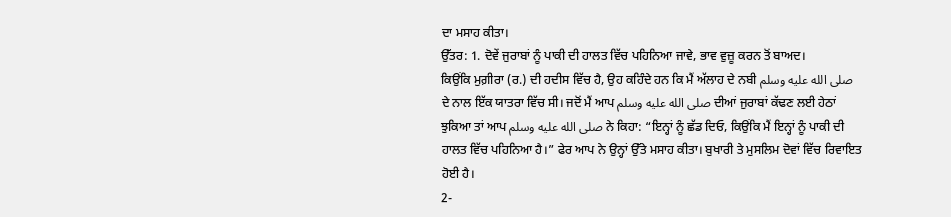ਦਾ ਮਸਾਹ ਕੀਤਾ।
ਉੱਤਰ: 1. ਦੋਵੇਂ ਜੁਰਾਬਾਂ ਨੂੰ ਪਾਕੀ ਦੀ ਹਾਲਤ ਵਿੱਚ ਪਹਿਨਿਆ ਜਾਵੇ, ਭਾਵ ਵੁਜ਼ੂ ਕਰਨ ਤੋਂ ਬਾਅਦ।
ਕਿਉਂਕਿ ਮੁਗ਼ੀਰਾ (ਰ.) ਦੀ ਹਦੀਸ ਵਿੱਚ ਹੈ, ਉਹ ਕਹਿੰਦੇ ਹਨ ਕਿ ਮੈਂ ਅੱਲਾਹ ਦੇ ਨਬੀ صلى الله عليه وسلم ਦੇ ਨਾਲ ਇੱਕ ਯਾਤਰਾ ਵਿੱਚ ਸੀ। ਜਦੋਂ ਮੈਂ ਆਪ صلى الله عليه وسلم ਦੀਆਂ ਜੁਰਾਬਾਂ ਕੱਢਣ ਲਈ ਹੇਠਾਂ ਝੁਕਿਆ ਤਾਂ ਆਪ صلى الله عليه وسلم ਨੇ ਕਿਹਾ: “ਇਨ੍ਹਾਂ ਨੂੰ ਛੱਡ ਦਿਓ, ਕਿਉਂਕਿ ਮੈਂ ਇਨ੍ਹਾਂ ਨੂੰ ਪਾਕੀ ਦੀ ਹਾਲਤ ਵਿੱਚ ਪਹਿਨਿਆ ਹੈ।” ਫੇਰ ਆਪ ਨੇ ਉਨ੍ਹਾਂ ਉੱਤੇ ਮਸਾਹ ਕੀਤਾ। ਬੁਖਾਰੀ ਤੇ ਮੁਸਲਿਮ ਦੋਵਾਂ ਵਿੱਚ ਰਿਵਾਇਤ ਹੋਈ ਹੈ।
2-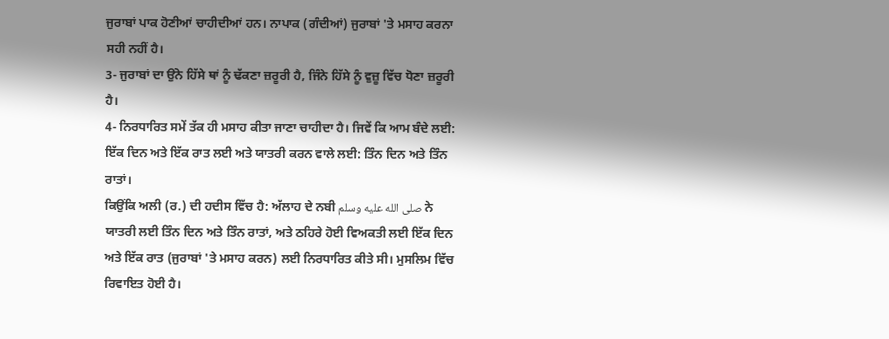ਜੁਰਾਬਾਂ ਪਾਕ ਹੋਣੀਆਂ ਚਾਹੀਦੀਆਂ ਹਨ। ਨਾਪਾਕ (ਗੰਦੀਆਂ) ਜੁਰਾਬਾਂ 'ਤੇ ਮਸਾਹ ਕਰਨਾ ਸਹੀ ਨਹੀਂ ਹੈ।
3- ਜੁਰਾਬਾਂ ਦਾ ਉਂਨੇ ਹਿੱਸੇ ਥਾਂ ਨੂੰ ਢੱਕਣਾ ਜ਼ਰੂਰੀ ਹੈ, ਜਿੰਨੇ ਹਿੱਸੇ ਨੂੰ ਵੁਜ਼ੂ ਵਿੱਚ ਧੋਣਾ ਜ਼ਰੂਰੀ ਹੈ।
4- ਨਿਰਧਾਰਿਤ ਸਮੇਂ ਤੱਕ ਹੀ ਮਸਾਹ ਕੀਤਾ ਜਾਣਾ ਚਾਹੀਦਾ ਹੈ। ਜਿਵੇਂ ਕਿ ਆਮ ਬੰਦੇ ਲਈ: ਇੱਕ ਦਿਨ ਅਤੇ ਇੱਕ ਰਾਤ ਲਈ ਅਤੇ ਯਾਤਰੀ ਕਰਨ ਵਾਲੇ ਲਈ: ਤਿੰਨ ਦਿਨ ਅਤੇ ਤਿੰਨ ਰਾਤਾਂ।
ਕਿਉਂਕਿ ਅਲੀ (ਰ.) ਦੀ ਹਦੀਸ ਵਿੱਚ ਹੈ: ਅੱਲਾਹ ਦੇ ਨਬੀ صلى الله عليه وسلم ਨੇ ਯਾਤਰੀ ਲਈ ਤਿੰਨ ਦਿਨ ਅਤੇ ਤਿੰਨ ਰਾਤਾਂ, ਅਤੇ ਠਹਿਰੇ ਹੋਈ ਵਿਅਕਤੀ ਲਈ ਇੱਕ ਦਿਨ ਅਤੇ ਇੱਕ ਰਾਤ (ਜੁਰਾਬਾਂ 'ਤੇ ਮਸਾਹ ਕਰਨ) ਲਈ ਨਿਰਧਾਰਿਤ ਕੀਤੇ ਸੀ। ਮੁਸਲਿਮ ਵਿੱਚ ਰਿਵਾਇਤ ਹੋਈ ਹੈ।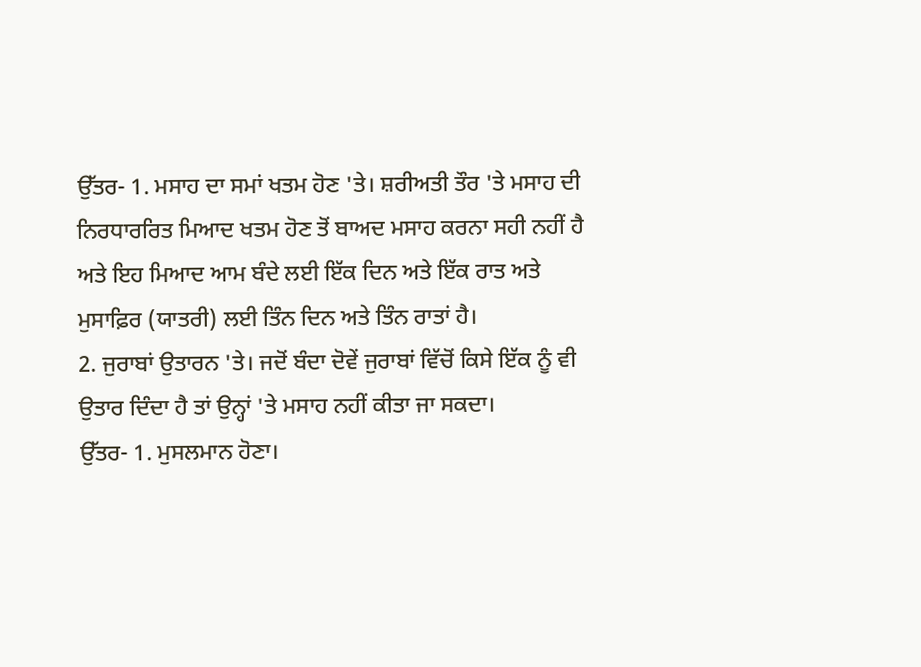ਉੱਤਰ- 1. ਮਸਾਹ ਦਾ ਸਮਾਂ ਖਤਮ ਹੋਣ 'ਤੇ। ਸ਼ਰੀਅਤੀ ਤੌਰ 'ਤੇ ਮਸਾਹ ਦੀ ਨਿਰਧਾਰਰਿਤ ਮਿਆਦ ਖਤਮ ਹੋਣ ਤੋਂ ਬਾਅਦ ਮਸਾਹ ਕਰਨਾ ਸਹੀ ਨਹੀਂ ਹੈ ਅਤੇ ਇਹ ਮਿਆਦ ਆਮ ਬੰਦੇ ਲਈ ਇੱਕ ਦਿਨ ਅਤੇ ਇੱਕ ਰਾਤ ਅਤੇ ਮੁਸਾਫ਼ਿਰ (ਯਾਤਰੀ) ਲਈ ਤਿੰਨ ਦਿਨ ਅਤੇ ਤਿੰਨ ਰਾਤਾਂ ਹੈ।
2. ਜੁਰਾਬਾਂ ਉਤਾਰਨ 'ਤੇ। ਜਦੋਂ ਬੰਦਾ ਦੋਵੇਂ ਜੁਰਾਬਾਂ ਵਿੱਚੋਂ ਕਿਸੇ ਇੱਕ ਨੂੰ ਵੀ ਉਤਾਰ ਦਿੰਦਾ ਹੈ ਤਾਂ ਉਨ੍ਹਾਂ 'ਤੇ ਮਸਾਹ ਨਹੀਂ ਕੀਤਾ ਜਾ ਸਕਦਾ।
ਉੱਤਰ- 1. ਮੁਸਲਮਾਨ ਹੋਣਾ।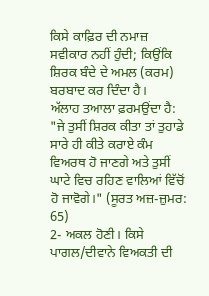ਕਿਸੇ ਕਾਫ਼ਿਰ ਦੀ ਨਮਾਜ਼ ਸਵੀਕਾਰ ਨਹੀਂ ਹੁੰਦੀ; ਕਿਉਂਕਿ ਸ਼ਿਰਕ ਬੰਦੇ ਦੇ ਅਮਲ (ਕਰਮ) ਬਰਬਾਦ ਕਰ ਦਿੰਦਾ ਹੈ।
ਅੱਲਾਹ ਤਆਲਾ ਫ਼ਰਮਉਂਦਾ ਹੈ: "ਜੇ ਤੁਸੀਂ ਸ਼ਿਰਕ ਕੀਤਾ ਤਾਂ ਤੁਹਾਡੇ ਸਾਰੇ ਹੀ ਕੀਤੇ ਕਰਾਏ ਕੰਮ ਵਿਅਰਥ ਹੋ ਜਾਣਗੇ ਅਤੇ ਤੁਸੀਂ ਘਾਟੇ ਵਿਚ ਰਹਿਣ ਵਾਲਿਆਂ ਵਿੱਚੋਂ ਹੋ ਜਾਵੋਗੇ।" (ਸੂਰਤ ਅਜ਼-ਜ਼ੁਮਰ: 65)
2- ਅਕਲ ਹੋਣੀ। ਕਿਸੇ ਪਾਗਲ/ਦੀਵਾਨੇ ਵਿਅਕਤੀ ਦੀ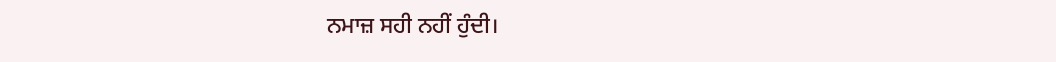ਨਮਾਜ਼ ਸਹੀ ਨਹੀਂ ਹੁੰਦੀ।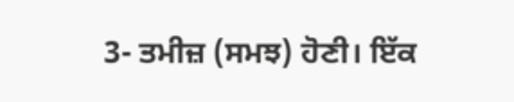3- ਤਮੀਜ਼ (ਸਮਝ) ਹੋਣੀ। ਇੱਕ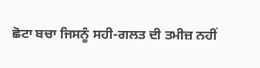ਛੋਟਾ ਬਚਾ ਜਿਸਨੂੰ ਸਹੀ-ਗਲਤ ਦੀ ਤਮੀਜ਼ ਨਹੀਂ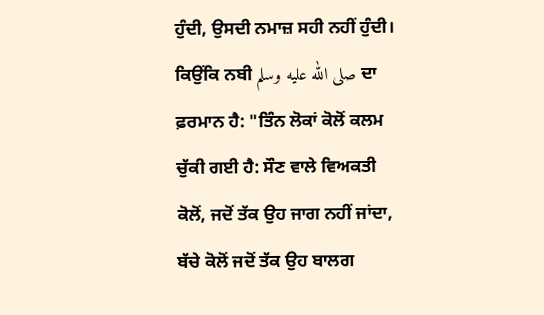ਹੁੰਦੀ, ਉਸਦੀ ਨਮਾਜ਼ ਸਹੀ ਨਹੀਂ ਹੁੰਦੀ।
ਕਿਉਂਕਿ ਨਬੀ صلى الله عليه وسلم ਦਾ ਫ਼ਰਮਾਨ ਹੈ: "ਤਿੰਨ ਲੋਕਾਂ ਕੋਲੋਂ ਕਲਮ ਚੁੱਕੀ ਗਈ ਹੈ: ਸੌਣ ਵਾਲੇ ਵਿਅਕਤੀ ਕੋਲੋਂ, ਜਦੋਂ ਤੱਕ ਉਹ ਜਾਗ ਨਹੀਂ ਜਾਂਦਾ, ਬੱਚੇ ਕੋਲੋਂ ਜਦੋਂ ਤੱਕ ਉਹ ਬਾਲਗ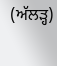(ਅੱਲੜ੍ਹ)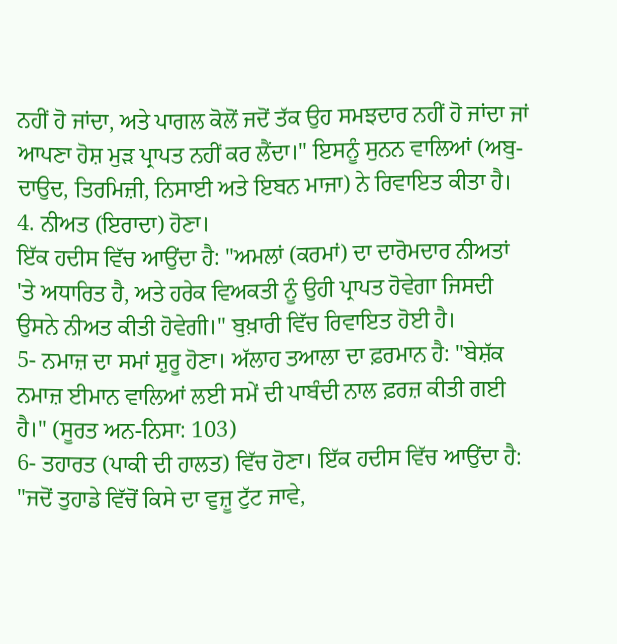ਨਹੀਂ ਹੋ ਜਾਂਦਾ, ਅਤੇ ਪਾਗਲ ਕੋਲੋਂ ਜਦੋਂ ਤੱਕ ਉਹ ਸਮਝਦਾਰ ਨਹੀਂ ਹੋ ਜਾਂਦਾ ਜਾਂ ਆਪਣਾ ਹੋਸ਼ ਮੁੜ ਪ੍ਰਾਪਤ ਨਹੀਂ ਕਰ ਲੈਂਦਾ।" ਇਸਨੂੰ ਸੁਨਨ ਵਾਲਿਆਂ (ਅਬੁ-ਦਾਉਦ, ਤਿਰਮਿਜ਼ੀ, ਨਿਸਾਈ ਅਤੇ ਇਬਨ ਮਾਜਾ) ਨੇ ਰਿਵਾਇਤ ਕੀਤਾ ਹੈ।
4. ਨੀਅਤ (ਇਰਾਦਾ) ਹੋਣਾ।
ਇੱਕ ਹਦੀਸ ਵਿੱਚ ਆਉਂਦਾ ਹੈ: "ਅਮਲਾਂ (ਕਰਮਾਂ) ਦਾ ਦਾਰੋਮਦਾਰ ਨੀਅਤਾਂ 'ਤੇ ਅਧਾਰਿਤ ਹੈ, ਅਤੇ ਹਰੇਕ ਵਿਅਕਤੀ ਨੂੰ ਉਹੀ ਪ੍ਰਾਪਤ ਹੋਵੇਗਾ ਜਿਸਦੀ ਉਸਨੇ ਨੀਅਤ ਕੀਤੀ ਹੋਵੇਗੀ।" ਬੁਖ਼ਾਰੀ ਵਿੱਚ ਰਿਵਾਇਤ ਹੋਈ ਹੈ।
5- ਨਮਾਜ਼ ਦਾ ਸਮਾਂ ਸ਼ੁਰੂ ਹੋਣਾ। ਅੱਲਾਹ ਤਆਲਾ ਦਾ ਫ਼ਰਮਾਨ ਹੈ: "ਬੇਸ਼ੱਕ ਨਮਾਜ਼ ਈਮਾਨ ਵਾਲਿਆਂ ਲਈ ਸਮੇਂ ਦੀ ਪਾਬੰਦੀ ਨਾਲ ਫ਼ਰਜ਼ ਕੀਤੀ ਗਈ ਹੈ।" (ਸੂਰਤ ਅਨ-ਨਿਸਾ: 103)
6- ਤਹਾਰਤ (ਪਾਕੀ ਦੀ ਹਾਲਤ) ਵਿੱਚ ਹੋਣਾ। ਇੱਕ ਹਦੀਸ ਵਿੱਚ ਆਉਂਦਾ ਹੈ: "ਜਦੋਂ ਤੁਹਾਡੇ ਵਿੱਚੋਂ ਕਿਸੇ ਦਾ ਵੁਜ਼ੂ ਟੁੱਟ ਜਾਵੇ,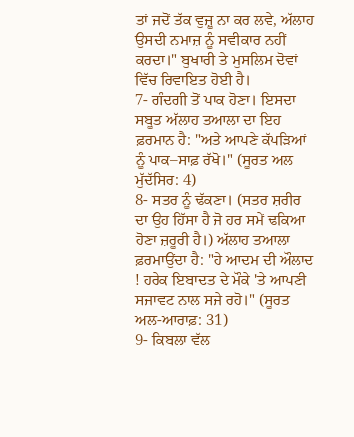ਤਾਂ ਜਦੋਂ ਤੱਕ ਵੁਜ਼ੂ ਨਾ ਕਰ ਲਵੇ, ਅੱਲਾਹ ਉਸਦੀ ਨਮਾਜ਼ ਨੂੰ ਸਵੀਕਾਰ ਨਹੀਂ ਕਰਦਾ।" ਬੁਖਾਰੀ ਤੇ ਮੁਸਲਿਮ ਦੋਵਾਂ ਵਿੱਚ ਰਿਵਾਇਤ ਹੋਈ ਹੈ।
7- ਗੰਦਗੀ ਤੋਂ ਪਾਕ ਹੋਣਾ। ਇਸਦਾ ਸਬੂਤ ਅੱਲਾਹ ਤਆਲਾ ਦਾ ਇਹ ਫ਼ਰਮਾਨ ਹੈ: "ਅਤੇ ਆਪਣੇ ਕੱਪੜਿਆਂ ਨੂੰ ਪਾਕ–ਸਾਫ਼ ਰੱਖੋ।" (ਸੂਰਤ ਅਲ ਮੁੱਦੱਸਿਰ: 4)
8- ਸਤਰ ਨੂੰ ਢੱਕਣਾ। (ਸਤਰ ਸ਼ਰੀਰ ਦਾ ਉਹ ਹਿੱਸਾ ਹੈ ਜੋ ਹਰ ਸਮੇਂ ਢਕਿਆ ਹੋਣਾ ਜ਼ਰੂਰੀ ਹੈ।) ਅੱਲਾਹ ਤਆਲਾ ਫ਼ਰਮਾਉਂਦਾ ਹੈ: "ਹੇ ਆਦਮ ਦੀ ਔਲਾਦ ! ਹਰੇਕ ਇਬਾਦਤ ਦੇ ਮੌਕੇ 'ਤੇ ਆਪਣੀ ਸਜਾਵਟ ਨਾਲ ਸਜੇ ਰਹੋ।" (ਸੂਰਤ ਅਲ-ਆਰਾਫ਼: 31)
9- ਕਿਬਲਾ ਵੱਲ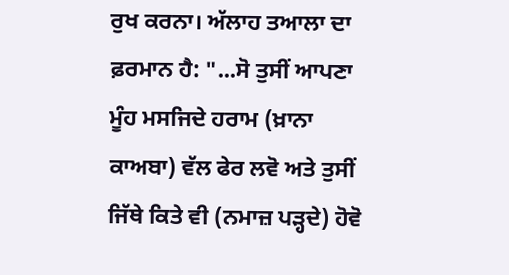ਰੁਖ ਕਰਨਾ। ਅੱਲਾਹ ਤਆਲਾ ਦਾ ਫ਼ਰਮਾਨ ਹੈ: "...ਸੋ ਤੁਸੀਂ ਆਪਣਾ ਮੂੰਹ ਮਸਜਿਦੇ ਹਰਾਮ (ਖ਼ਾਨਾ ਕਾਅਬਾ) ਵੱਲ ਫੇਰ ਲਵੋ ਅਤੇ ਤੁਸੀਂ ਜਿੱਥੇ ਕਿਤੇ ਵੀ (ਨਮਾਜ਼ ਪੜ੍ਹਦੇ) ਹੋਵੋ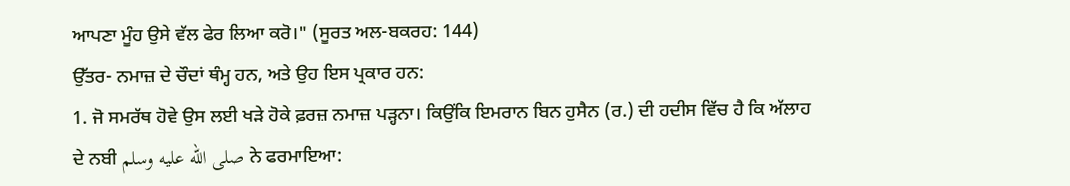ਆਪਣਾ ਮੂੰਹ ਉਸੇ ਵੱਲ ਫੇਰ ਲਿਆ ਕਰੋ।" (ਸੂਰਤ ਅਲ-ਬਕਰਹ: 144)
ਉੱਤਰ- ਨਮਾਜ਼ ਦੇ ਚੌਦਾਂ ਥੰਮ੍ਹ ਹਨ, ਅਤੇ ਉਹ ਇਸ ਪ੍ਰਕਾਰ ਹਨ:
1. ਜੋ ਸਮਰੱਥ ਹੋਵੇ ਉਸ ਲਈ ਖੜੇ ਹੋਕੇ ਫ਼ਰਜ਼ ਨਮਾਜ਼ ਪੜ੍ਹਨਾ। ਕਿਉਂਕਿ ਇਮਰਾਨ ਬਿਨ ਹੁਸੈਨ (ਰ.) ਦੀ ਹਦੀਸ ਵਿੱਚ ਹੈ ਕਿ ਅੱਲਾਹ ਦੇ ਨਬੀ صلى الله عليه وسلم ਨੇ ਫਰਮਾਇਆ: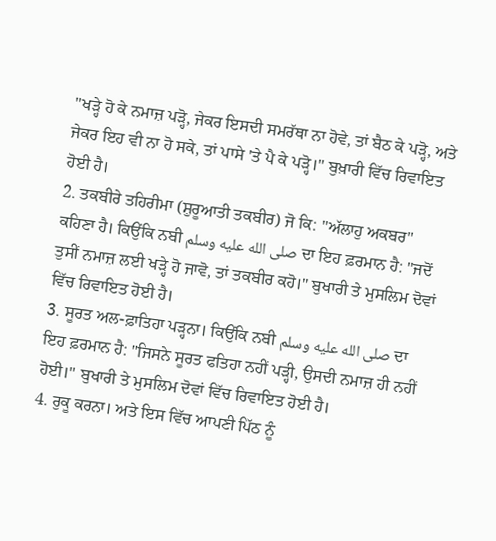"ਖੜ੍ਹੇ ਹੋ ਕੇ ਨਮਾਜ਼ ਪੜ੍ਹੋ, ਜੇਕਰ ਇਸਦੀ ਸਮਰੱਥਾ ਨਾ ਹੋਵੇ, ਤਾਂ ਬੈਠ ਕੇ ਪੜ੍ਹੋ, ਅਤੇ ਜੇਕਰ ਇਹ ਵੀ ਨਾ ਹੋ ਸਕੇ, ਤਾਂ ਪਾਸੇ 'ਤੇ ਪੈ ਕੇ ਪੜ੍ਹੋ।" ਬੁਖ਼ਾਰੀ ਵਿੱਚ ਰਿਵਾਇਤ ਹੋਈ ਹੈ।
2. ਤਕਬੀਰੇ ਤਹਿਰੀਮਾ (ਸ਼ੁਰੂਆਤੀ ਤਕਬੀਰ) ਜੋ ਕਿ: "ਅੱਲਾਹੁ ਅਕਬਰ" ਕਹਿਣਾ ਹੈ। ਕਿਉਂਕਿ ਨਬੀ صلى الله عليه وسلم ਦਾ ਇਹ ਫ਼ਰਮਾਨ ਹੈ: "ਜਦੋਂ ਤੁਸੀਂ ਨਮਾਜ਼ ਲਈ ਖੜ੍ਹੇ ਹੋ ਜਾਵੋ, ਤਾਂ ਤਕਬੀਰ ਕਹੋ।" ਬੁਖਾਰੀ ਤੇ ਮੁਸਲਿਮ ਦੋਵਾਂ ਵਿੱਚ ਰਿਵਾਇਤ ਹੋਈ ਹੈ।
3. ਸੂਰਤ ਅਲ-ਫ਼ਾਤਿਹਾ ਪੜ੍ਹਨਾ। ਕਿਉਂਕਿ ਨਬੀ صلى الله عليه وسلم ਦਾ ਇਹ ਫ਼ਰਮਾਨ ਹੈ: "ਜਿਸਨੇ ਸੂਰਤ ਫਤਿਹਾ ਨਹੀਂ ਪੜ੍ਹੀ, ਉਸਦੀ ਨਮਾਜ਼ ਹੀ ਨਹੀਂ ਹੋਈ।" ਬੁਖਾਰੀ ਤੇ ਮੁਸਲਿਮ ਦੋਵਾਂ ਵਿੱਚ ਰਿਵਾਇਤ ਹੋਈ ਹੈ।
4. ਰੁਕੂ ਕਰਨਾ। ਅਤੇ ਇਸ ਵਿੱਚ ਆਪਣੀ ਪਿੱਠ ਨੂੰ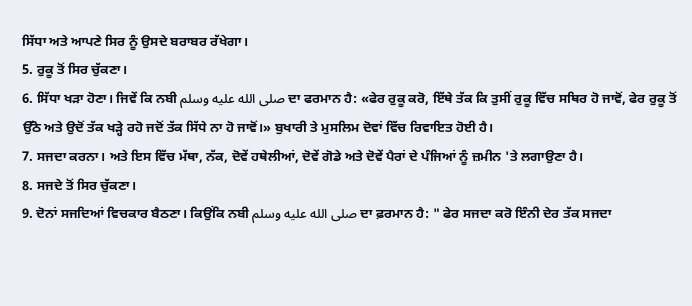ਸਿੱਧਾ ਅਤੇ ਆਪਣੇ ਸਿਰ ਨੂੰ ਉਸਦੇ ਬਰਾਬਰ ਰੱਖੇਗਾ।
5. ਰੁਕੂ ਤੋਂ ਸਿਰ ਚੁੱਕਣਾ।
6. ਸਿੱਧਾ ਖੜਾ ਹੋਣਾ। ਜਿਵੇਂ ਕਿ ਨਬੀ صلى الله عليه وسلم ਦਾ ਫਰਮਾਨ ਹੈ: «ਫੇਰ ਰੁਕੂ ਕਰੋ, ਇੱਥੇ ਤੱਕ ਕਿ ਤੁਸੀਂ ਰੁਕੂ ਵਿੱਚ ਸਥਿਰ ਹੋ ਜਾਵੋਂ, ਫੇਰ ਰੁਕੂ ਤੋਂ ਉੱਠੋ ਅਤੇ ਉਦੋਂ ਤੱਕ ਖੜ੍ਹੇ ਰਹੋ ਜਦੋਂ ਤੱਕ ਸਿੱਧੇ ਨਾ ਹੋ ਜਾਵੋਂ।» ਬੁਖਾਰੀ ਤੇ ਮੁਸਲਿਮ ਦੋਵਾਂ ਵਿੱਚ ਰਿਵਾਇਤ ਹੋਈ ਹੈ।
7. ਸਜਦਾ ਕਰਨਾ। ਅਤੇ ਇਸ ਵਿੱਚ ਮੱਥਾ, ਨੱਕ, ਦੋਵੇਂ ਹਥੇਲੀਆਂ, ਦੋਵੇਂ ਗੋਡੇ ਅਤੇ ਦੋਵੇਂ ਪੈਰਾਂ ਦੇ ਪੰਜਿਆਂ ਨੂੰ ਜ਼ਮੀਨ 'ਤੇ ਲਗਾਉਣਾ ਹੈ।
8. ਸਜਦੇ ਤੋਂ ਸਿਰ ਚੁੱਕਣਾ।
9. ਦੋਨਾਂ ਸਜਦਿਆਂ ਵਿਚਕਾਰ ਬੈਠਣਾ। ਕਿਉਂਕਿ ਨਬੀ صلى الله عليه وسلم ਦਾ ਫ਼ਰਮਾਨ ਹੈ: " ਫੇਰ ਸਜਦਾ ਕਰੋ ਇੰਨੀ ਦੇਰ ਤੱਕ ਸਜਦਾ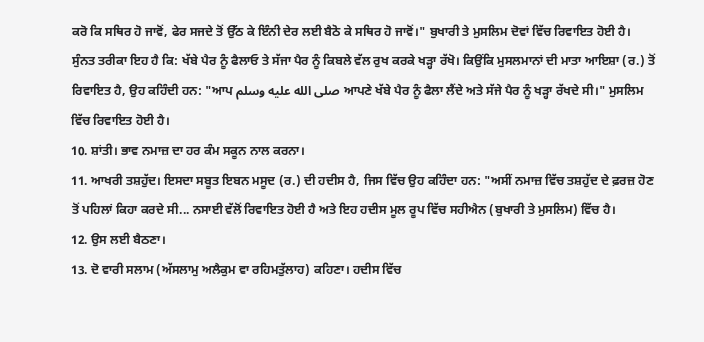ਕਰੋ ਕਿ ਸਥਿਰ ਹੋ ਜਾਵੋਂ, ਫੇਰ ਸਜਦੇ ਤੋਂ ਉੱਠ ਕੇ ਇੰਨੀ ਦੇਰ ਲਈ ਬੈਠੋ ਕੇ ਸਥਿਰ ਹੋ ਜਾਵੋਂ।" ਬੁਖਾਰੀ ਤੇ ਮੁਸਲਿਮ ਦੋਵਾਂ ਵਿੱਚ ਰਿਵਾਇਤ ਹੋਈ ਹੈ।
ਸੁੰਨਤ ਤਰੀਕਾ ਇਹ ਹੈ ਕਿ: ਖੱਬੇ ਪੈਰ ਨੂੰ ਫੈਲਾਓ ਤੇ ਸੱਜਾ ਪੈਰ ਨੂੰ ਕਿਬਲੇ ਵੱਲ ਰੁਖ ਕਰਕੇ ਖੜ੍ਹਾ ਰੱਖੋ। ਕਿਉਂਕਿ ਮੁਸਲਮਾਨਾਂ ਦੀ ਮਾਤਾ ਆਇਸ਼ਾ (ਰ.) ਤੋਂ ਰਿਵਾਇਤ ਹੈ, ਉਹ ਕਹਿੰਦੀ ਹਨ: "ਆਪ صلى الله عليه وسلم ਆਪਣੇ ਖੱਬੇ ਪੈਰ ਨੂੰ ਫੈਲਾ ਲੈਂਦੇ ਅਤੇ ਸੱਜੇ ਪੈਰ ਨੂੰ ਖੜ੍ਹਾ ਰੱਖਦੇ ਸੀ।" ਮੁਸਲਿਮ ਵਿੱਚ ਰਿਵਾਇਤ ਹੋਈ ਹੈ।
10. ਸ਼ਾਂਤੀ। ਭਾਵ ਨਮਾਜ਼ ਦਾ ਹਰ ਕੰਮ ਸਕੂਨ ਨਾਲ ਕਰਨਾ।
11. ਆਖਰੀ ਤਸ਼ਹੁੱਦ। ਇਸਦਾ ਸਬੂਤ ਇਬਨ ਮਸੂਦ (ਰ.) ਦੀ ਹਦੀਸ ਹੈ, ਜਿਸ ਵਿੱਚ ਉਹ ਕਹਿੰਦਾ ਹਨ: "ਅਸੀਂ ਨਮਾਜ਼ ਵਿੱਚ ਤਸ਼ਹੁੱਦ ਦੇ ਫ਼ਰਜ਼ ਹੋਣ ਤੋਂ ਪਹਿਲਾਂ ਕਿਹਾ ਕਰਦੇ ਸੀ... ਨਸਾਈ ਵੱਲੋਂ ਰਿਵਾਇਤ ਹੋਈ ਹੈ ਅਤੇ ਇਹ ਹਦੀਸ ਮੂਲ ਰੂਪ ਵਿੱਚ ਸਹੀਐਨ (ਬੁਖਾਰੀ ਤੇ ਮੁਸਲਿਮ) ਵਿੱਚ ਹੈ।
12. ਉਸ ਲਈ ਬੈਠਣਾ।
13. ਦੋ ਵਾਰੀ ਸਲਾਮ (ਅੱਸਲਾਮੁ ਅਲੈਕੁਮ ਵਾ ਰਹਿਮਤੁੱਲਾਹ) ਕਹਿਣਾ। ਹਦੀਸ ਵਿੱਚ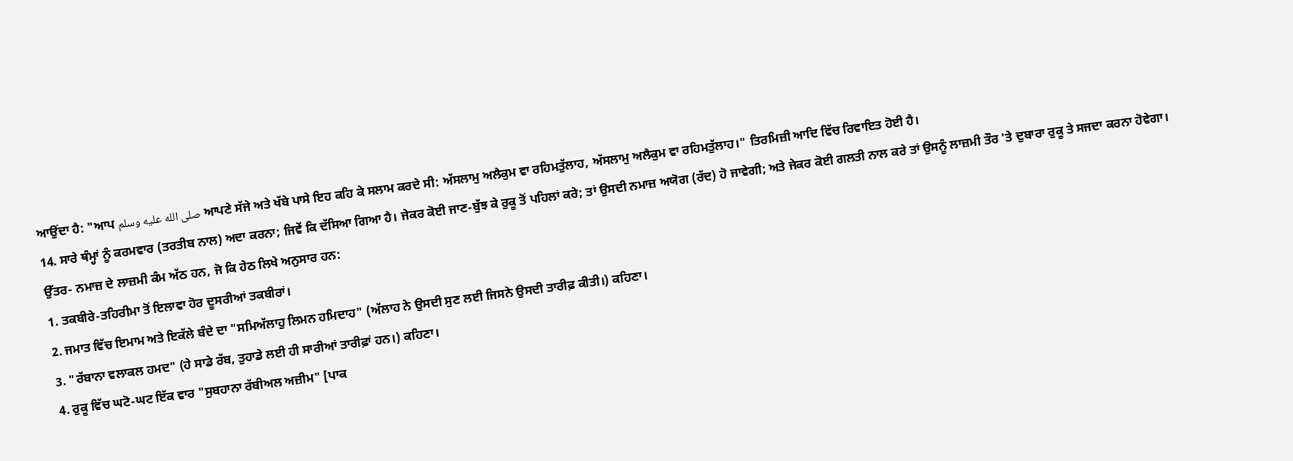ਆਉਂਦਾ ਹੈ: "ਆਪ صلى الله عليه وسلم ਆਪਣੇ ਸੱਜੇ ਅਤੇ ਖੱਬੇ ਪਾਸੇ ਇਹ ਕਹਿ ਕੇ ਸਲਾਮ ਕਰਦੇ ਸੀ: ਅੱਸਲਾਮੁ ਅਲੈਕੁਮ ਵਾ ਰਹਿਮਤੁੱਲਾਹ, ਅੱਸਲਾਮੁ ਅਲੈਕੁਮ ਵਾ ਰਹਿਮਤੁੱਲਾਹ।" ਤਿਰਮਿਜ਼ੀ ਆਦਿ ਵਿੱਚ ਰਿਵਾਇਤ ਹੋਈ ਹੈ।
14. ਸਾਰੇ ਥੰਮ੍ਹਾਂ ਨੂੰ ਕਰਮਵਾਰ (ਤਰਤੀਬ ਨਾਲ) ਅਦਾ ਕਰਨਾ; ਜਿਵੇਂ ਕਿ ਦੱਸਿਆ ਗਿਆ ਹੈ। ਜੇਕਰ ਕੋਈ ਜਾਣ-ਬੁੱਝ ਕੇ ਰੁਕੂ ਤੋਂ ਪਹਿਲਾਂ ਕਰੇ; ਤਾਂ ਉਸਦੀ ਨਮਾਜ਼ ਅਯੋਗ (ਰੱਦ) ਹੋ ਜਾਵੇਗੀ; ਅਤੇ ਜੇਕਰ ਕੋਈ ਗਲਤੀ ਨਾਲ ਕਰੇ ਤਾਂ ਉਸਨੂੰ ਲਾਜ਼ਮੀ ਤੌਰ 'ਤੇ ਦੁਬਾਰਾ ਰੁਕੂ ਤੇ ਸਜਦਾ ਕਰਨਾ ਹੋਵੇਗਾ।
ਉੱਤਰ- ਨਮਾਜ਼ ਦੇ ਲਾਜ਼ਮੀ ਕੰਮ ਅੱਠ ਹਨ, ਜੋ ਕਿ ਹੇਠ ਲਿਖੇ ਅਨੁਸਾਰ ਹਨ:
1. ਤਕਬੀਰੇ-ਤਹਿਰੀਮਾ ਤੋਂ ਇਲਾਵਾ ਹੋਰ ਦੂਸਰੀਆਂ ਤਕਬੀਰਾਂ।
2. ਜਮਾਤ ਵਿੱਚ ਇਮਾਮ ਅਤੇ ਇਕੱਲੇ ਬੰਦੇ ਦਾ "ਸਮਿਅੱਲਾਹੁ ਲਿਮਨ ਹਮਿਦਾਹ" (ਅੱਲਾਹ ਨੇ ਉਸਦੀ ਸੁਣ ਲਈ ਜਿਸਨੇ ਉਸਦੀ ਤਾਰੀਫ਼ ਕੀਤੀ।) ਕਹਿਣਾ।
3. "ਰੱਬਾਨਾ ਵਲਾਕਲ ਹਮਦ" (ਹੇ ਸਾਡੇ ਰੱਬ, ਤੁਹਾਡੇ ਲਈ ਹੀ ਸਾਰੀਆਂ ਤਾਰੀਫ਼ਾਂ ਹਨ।) ਕਹਿਣਾ।
4. ਰੁਕੂ ਵਿੱਚ ਘਟੋ-ਘਟ ਇੱਕ ਵਾਰ "ਸੁਬਹਾਨਾ ਰੱਬੀਅਲ ਅਜ਼ੀਮ" [ਪਾਕ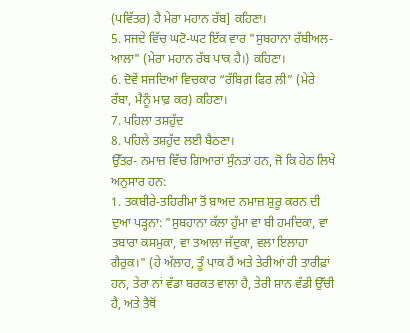(ਪਵਿੱਤਰ) ਹੈ ਮੇਰਾ ਮਹਾਨ ਰੱਬ] ਕਹਿਣਾ।
5. ਸਜਦੇ ਵਿੱਚ ਘਟੋ-ਘਟ ਇੱਕ ਵਾਰ "ਸੁਬਹਾਨਾ ਰੱਬੀਅਲ-ਆਲਾ" (ਮੇਰਾ ਮਹਾਨ ਰੱਬ ਪਾਕ ਹੈ।) ਕਹਿਣਾ।
6. ਦੋਵੇਂ ਸਜਦਿਆਂ ਵਿਚਕਾਰ “ਰੱਬਿਗ਼ ਫਿਰ ਲੀ” (ਮੇਰੇ ਰੱਬਾ, ਮੈਨੂੰ ਮਾਫ਼ ਕਰ) ਕਹਿਣਾ।
7. ਪਹਿਲਾ ਤਸ਼ਹੁੱਦ
8. ਪਹਿਲੇ ਤਸ਼ਹੁੱਦ ਲਈ ਬੈਠਣਾ।
ਉੱਤਰ- ਨਮਾਜ਼ ਵਿੱਚ ਗਿਆਰਾਂ ਸੁੰਨਤਾਂ ਹਨ, ਜੋ ਕਿ ਹੇਠ ਲਿਖੇ ਅਨੁਸਾਰ ਹਨ:
1. ਤਕਬੀਰੇ-ਤਹਿਰੀਮਾ ਤੋਂ ਬਾਅਦ ਨਮਾਜ਼ ਸ਼ੁਰੂ ਕਰਨ ਦੀ ਦੁਆ ਪੜ੍ਹਨਾ: "ਸੁਬਹਾਨਾ ਕੱਲਾ ਹੁੱਮਾ ਵਾ ਬੀ ਹਮਦਿਕਾ, ਵਾ ਤਬਾਰਾ ਕਸਮੁਕਾ, ਵਾ ਤਆਲਾ ਜੱਦੁਕਾ, ਵਲਾ ਇਲਾਹਾ ਗੈਰੁਕ।" (ਹੇ ਅੱਲਾਹ, ਤੂੰ ਪਾਕ ਹੈਂ ਅਤੇ ਤੇਰੀਆਂ ਹੀ ਤਾਰੀਫ਼ਾਂ ਹਨ, ਤੇਰਾ ਨਾਂ ਵੱਡਾ ਬਰਕਤ ਵਾਲਾ ਹੈ, ਤੇਰੀ ਸ਼ਾਨ ਵੱਡੀ ਉੱਚੀ ਹੈ, ਅਤੇ ਤੈਥੋਂ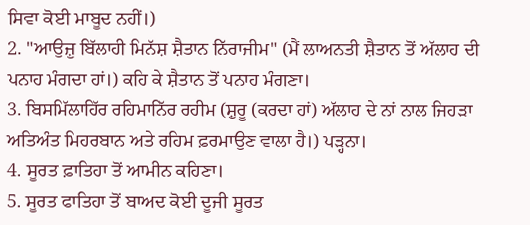ਸਿਵਾ ਕੋਈ ਮਾਬੂਦ ਨਹੀਂ।)
2. "ਆਉਜ਼ੁ ਬਿੱਲਾਹੀ ਮਿਨੱਸ਼ ਸ਼ੈਤਾਨ ਨਿੱਰਾਜੀਮ" (ਮੈਂ ਲਾਅਨਤੀ ਸ਼ੈਤਾਨ ਤੋਂ ਅੱਲਾਹ ਦੀ ਪਨਾਹ ਮੰਗਦਾ ਹਾਂ।) ਕਹਿ ਕੇ ਸ਼ੈਤਾਨ ਤੋਂ ਪਨਾਹ ਮੰਗਣਾ।
3. ਬਿਸਮਿੱਲਾਹਿੱਰ ਰਹਿਮਾਨਿੱਰ ਰਹੀਮ (ਸ਼ੁਰੂ (ਕਰਦਾ ਹਾਂ) ਅੱਲਾਹ ਦੇ ਨਾਂ ਨਾਲ ਜਿਹੜਾ ਅਤਿਅੰਤ ਮਿਹਰਬਾਨ ਅਤੇ ਰਹਿਮ ਫ਼ਰਮਾਉਣ ਵਾਲਾ ਹੈ।) ਪੜ੍ਹਨਾ।
4. ਸੂਰਤ ਫ਼ਾਤਿਹਾ ਤੋਂ ਆਮੀਨ ਕਹਿਣਾ।
5. ਸੂਰਤ ਫਾਤਿਹਾ ਤੋਂ ਬਾਅਦ ਕੋਈ ਦੂਜੀ ਸੂਰਤ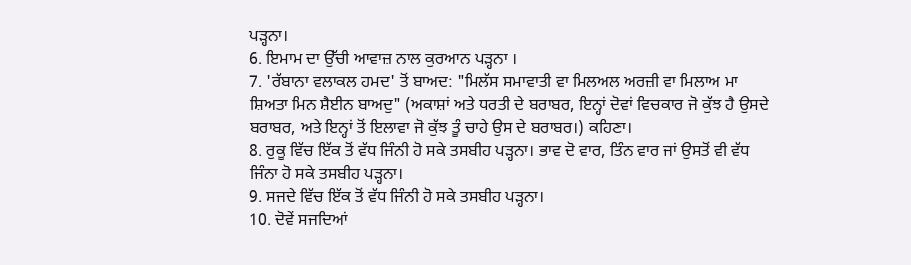ਪੜ੍ਹਨਾ।
6. ਇਮਾਮ ਦਾ ਉੱਚੀ ਆਵਾਜ਼ ਨਾਲ ਕੁਰਆਨ ਪੜ੍ਹਨਾ ।
7. 'ਰੱਬਾਨਾ ਵਲਾਕਲ ਹਮਦ' ਤੋਂ ਬਾਅਦ: "ਮਿਲੱਸ ਸਮਾਵਾਤੀ ਵਾ ਮਿਲਅਲ ਅਰਜ਼ੀ ਵਾ ਮਿਲਾਅ ਮਾ ਸ਼ਿਅਤਾ ਮਿਨ ਸ਼ੈਈਨ ਬਾਅਦੁ" (ਅਕਾਸ਼ਾਂ ਅਤੇ ਧਰਤੀ ਦੇ ਬਰਾਬਰ, ਇਨ੍ਹਾਂ ਦੋਵਾਂ ਵਿਚਕਾਰ ਜੋ ਕੁੱਝ ਹੈ ਉਸਦੇ ਬਰਾਬਰ, ਅਤੇ ਇਨ੍ਹਾਂ ਤੋਂ ਇਲਾਵਾ ਜੋ ਕੁੱਝ ਤੂੰ ਚਾਹੇ ਉਸ ਦੇ ਬਰਾਬਰ।) ਕਹਿਣਾ।
8. ਰੁਕੂ ਵਿੱਚ ਇੱਕ ਤੋਂ ਵੱਧ ਜਿੰਨੀ ਹੋ ਸਕੇ ਤਸਬੀਹ ਪੜ੍ਹਨਾ। ਭਾਵ ਦੋ ਵਾਰ, ਤਿੰਨ ਵਾਰ ਜਾਂ ਉਸਤੋਂ ਵੀ ਵੱਧ ਜਿੰਨਾ ਹੋ ਸਕੇ ਤਸਬੀਹ ਪੜ੍ਹਨਾ।
9. ਸਜਦੇ ਵਿੱਚ ਇੱਕ ਤੋਂ ਵੱਧ ਜਿੰਨੀ ਹੋ ਸਕੇ ਤਸਬੀਹ ਪੜ੍ਹਨਾ।
10. ਦੋਵੇਂ ਸਜਦਿਆਂ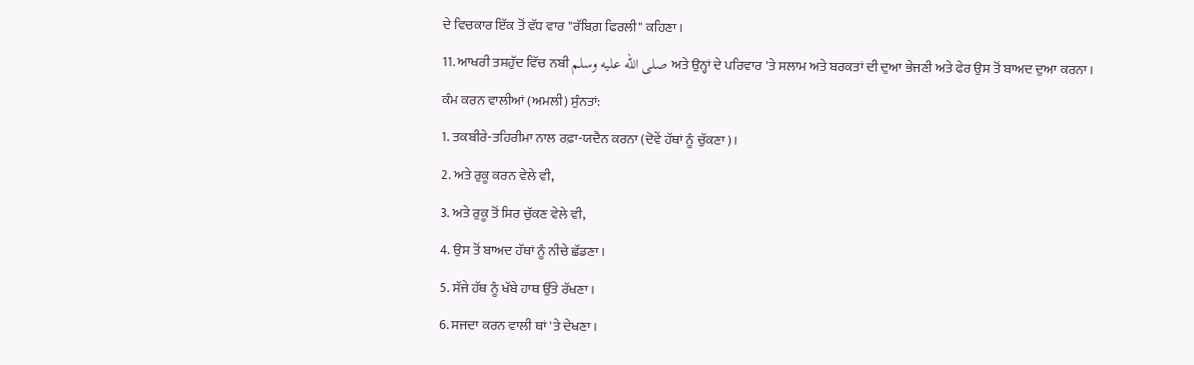ਦੇ ਵਿਚਕਾਰ ਇੱਕ ਤੋਂ ਵੱਧ ਵਾਰ "ਰੱਬਿਗ਼ ਫਿਰਲੀ" ਕਹਿਣਾ।
11. ਆਖਰੀ ਤਸ਼ਹੁੱਦ ਵਿੱਚ ਨਬੀ صلى الله عليه وسلم ਅਤੇ ਉਨ੍ਹਾਂ ਦੇ ਪਰਿਵਾਰ 'ਤੇ ਸਲਾਮ ਅਤੇ ਬਰਕਤਾਂ ਦੀ ਦੁਆ ਭੇਜਣੀ ਅਤੇ ਫੇਰ ਉਸ ਤੋਂ ਬਾਅਦ ਦੁਆ ਕਰਨਾ।
ਕੰਮ ਕਰਨ ਵਾਲੀਆਂ (ਅਮਲੀ) ਸੁੰਨਤਾਂ:
1. ਤਕਬੀਰੇ-ਤਹਿਰੀਮਾ ਨਾਲ ਰਫ਼ਾ-ਯਦੈਨ ਕਰਨਾ (ਦੋਵੇਂ ਹੱਥਾਂ ਨੂੰ ਚੁੱਕਣਾ)।
2. ਅਤੇ ਰੁਕੂ ਕਰਨ ਵੇਲੇ ਵੀ,
3. ਅਤੇ ਰੁਕੂ ਤੋਂ ਸਿਰ ਚੁੱਕਣ ਵੇਲੇ ਵੀ,
4. ਉਸ ਤੋਂ ਬਾਅਦ ਹੱਥਾਂ ਨੂੰ ਨੀਚੇ ਛੱਡਣਾ।
5. ਸੱਜੇ ਹੱਥ ਨੂੰ ਖੱਬੇ ਹਾਥ ਉੱਤੇ ਰੱਖਣਾ।
6. ਸਜਦਾ ਕਰਨ ਵਾਲੀ ਥਾਂ 'ਤੇ ਦੇਖਣਾ।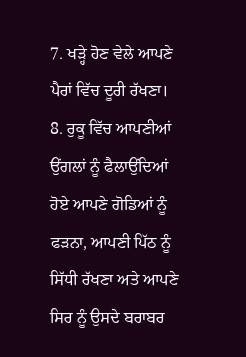7. ਖੜ੍ਹੇ ਹੋਣ ਵੇਲੇ ਆਪਣੇ ਪੈਰਾਂ ਵਿੱਚ ਦੂਰੀ ਰੱਖਣਾ।
8. ਰੁਕੂ ਵਿੱਚ ਆਪਣੀਆਂ ਉਂਗਲਾਂ ਨੂੰ ਫੈਲਾਉਂਦਿਆਂ ਹੋਏ ਆਪਣੇ ਗੋਡਿਆਂ ਨੂੰ ਫੜਨਾ, ਆਪਣੀ ਪਿੱਠ ਨੂੰ ਸਿੱਧੀ ਰੱਖਣਾ ਅਤੇ ਆਪਣੇ ਸਿਰ ਨੂੰ ਉਸਦੇ ਬਰਾਬਰ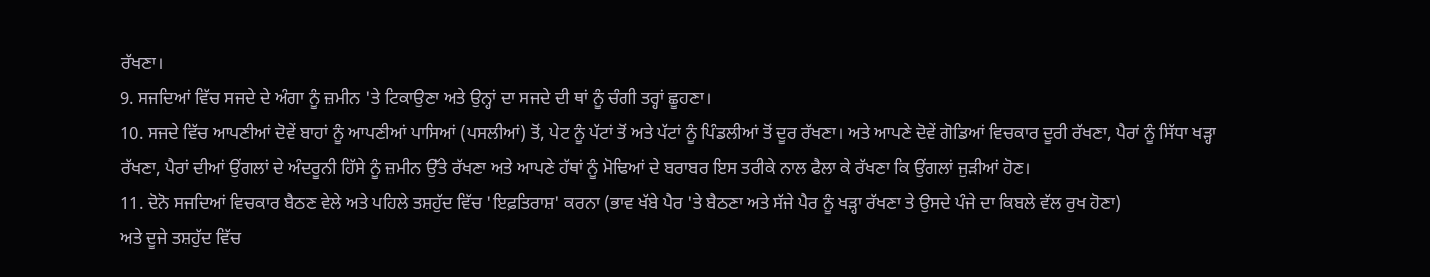ਰੱਖਣਾ।
9. ਸਜਦਿਆਂ ਵਿੱਚ ਸਜਦੇ ਦੇ ਅੰਗਾ ਨੂੰ ਜ਼ਮੀਨ 'ਤੇ ਟਿਕਾਉਣਾ ਅਤੇ ਉਨ੍ਹਾਂ ਦਾ ਸਜਦੇ ਦੀ ਥਾਂ ਨੂੰ ਚੰਗੀ ਤਰ੍ਹਾਂ ਛੂਹਣਾ।
10. ਸਜਦੇ ਵਿੱਚ ਆਪਣੀਆਂ ਦੋਵੇਂ ਬਾਹਾਂ ਨੂੰ ਆਪਣੀਆਂ ਪਾਸਿਆਂ (ਪਸਲੀਆਂ) ਤੋਂ, ਪੇਟ ਨੂੰ ਪੱਟਾਂ ਤੋਂ ਅਤੇ ਪੱਟਾਂ ਨੂੰ ਪਿੰਡਲੀਆਂ ਤੋਂ ਦੂਰ ਰੱਖਣਾ। ਅਤੇ ਆਪਣੇ ਦੋਵੇਂ ਗੋਡਿਆਂ ਵਿਚਕਾਰ ਦੂਰੀ ਰੱਖਣਾ, ਪੈਰਾਂ ਨੂੰ ਸਿੱਧਾ ਖੜ੍ਹਾ ਰੱਖਣਾ, ਪੈਰਾਂ ਦੀਆਂ ਉਂਗਲਾਂ ਦੇ ਅੰਦਰੂਨੀ ਹਿੱਸੇ ਨੂੰ ਜ਼ਮੀਨ ਉੱਤੇ ਰੱਖਣਾ ਅਤੇ ਆਪਣੇ ਹੱਥਾਂ ਨੂੰ ਮੋਢਿਆਂ ਦੇ ਬਰਾਬਰ ਇਸ ਤਰੀਕੇ ਨਾਲ ਫੈਲਾ ਕੇ ਰੱਖਣਾ ਕਿ ਉਂਗਲਾਂ ਜੁੜੀਆਂ ਹੋਣ।
11. ਦੋਨੋ ਸਜਦਿਆਂ ਵਿਚਕਾਰ ਬੈਠਣ ਵੇਲੇ ਅਤੇ ਪਹਿਲੇ ਤਸ਼ਹੁੱਦ ਵਿੱਚ 'ਇਫ਼ਤਿਰਾਸ਼' ਕਰਨਾ (ਭਾਵ ਖੱਬੇ ਪੈਰ 'ਤੇ ਬੈਠਣਾ ਅਤੇ ਸੱਜੇ ਪੈਰ ਨੂੰ ਖੜ੍ਹਾ ਰੱਖਣਾ ਤੇ ਉਸਦੇ ਪੰਜੇ ਦਾ ਕਿਬਲੇ ਵੱਲ ਰੁਖ ਹੋਣਾ)
ਅਤੇ ਦੂਜੇ ਤਸ਼ਹੁੱਦ ਵਿੱਚ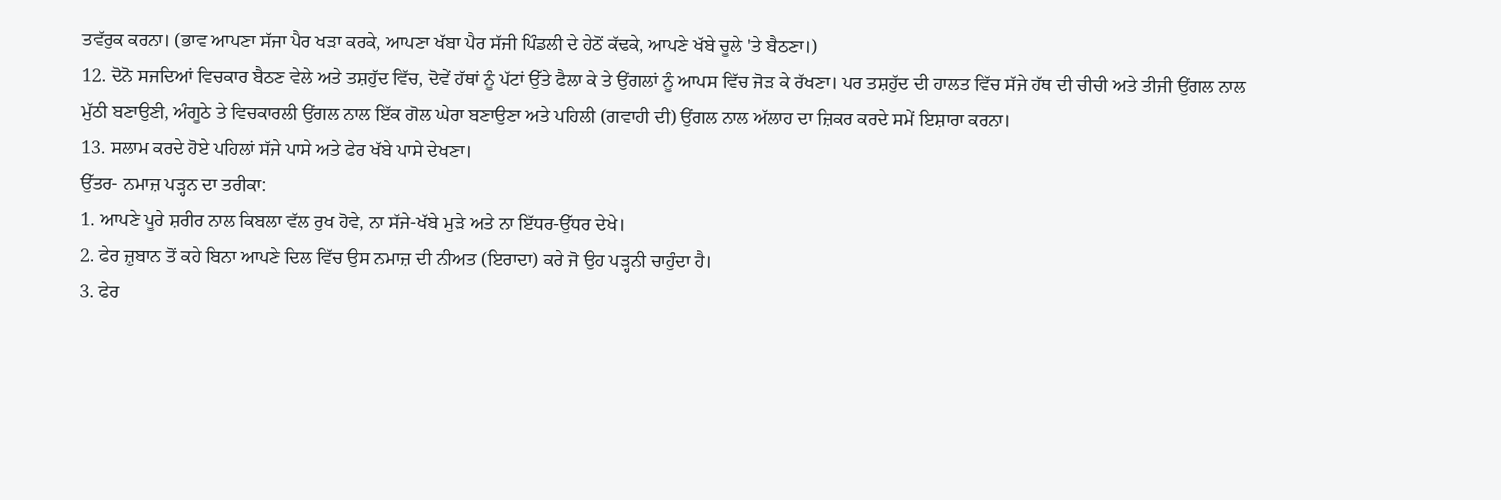ਤਵੱਰੁਕ ਕਰਨਾ। (ਭਾਵ ਆਪਣਾ ਸੱਜਾ ਪੈਰ ਖੜਾ ਕਰਕੇ, ਆਪਣਾ ਖੱਬਾ ਪੈਰ ਸੱਜੀ ਪਿੰਡਲੀ ਦੇ ਹੇਠੋਂ ਕੱਢਕੇ, ਆਪਣੇ ਖੱਬੇ ਚੂਲੇ 'ਤੇ ਬੈਠਣਾ।)
12. ਦੋਨੋ ਸਜਦਿਆਂ ਵਿਚਕਾਰ ਬੈਠਣ ਵੇਲੇ ਅਤੇ ਤਸ਼ਹੁੱਦ ਵਿੱਚ, ਦੋਵੇਂ ਹੱਥਾਂ ਨੂੰ ਪੱਟਾਂ ਉੱਤੇ ਫੈਲਾ ਕੇ ਤੇ ਉਂਗਲਾਂ ਨੂੰ ਆਪਸ ਵਿੱਚ ਜੋੜ ਕੇ ਰੱਖਣਾ। ਪਰ ਤਸ਼ਹੁੱਦ ਦੀ ਹਾਲਤ ਵਿੱਚ ਸੱਜੇ ਹੱਥ ਦੀ ਚੀਚੀ ਅਤੇ ਤੀਜੀ ਉਂਗਲ ਨਾਲ ਮੁੱਠੀ ਬਣਾਉਣੀ, ਅੰਗੂਠੇ ਤੇ ਵਿਚਕਾਰਲੀ ਉਂਗਲ ਨਾਲ ਇੱਕ ਗੋਲ ਘੇਰਾ ਬਣਾਉਣਾ ਅਤੇ ਪਹਿਲੀ (ਗਵਾਹੀ ਦੀ) ਉਂਗਲ ਨਾਲ ਅੱਲਾਹ ਦਾ ਜ਼ਿਕਰ ਕਰਦੇ ਸਮੇਂ ਇਸ਼ਾਰਾ ਕਰਨਾ।
13. ਸਲਾਮ ਕਰਦੇ ਹੋਏ ਪਹਿਲਾਂ ਸੱਜੇ ਪਾਸੇ ਅਤੇ ਫੇਰ ਖੱਬੇ ਪਾਸੇ ਦੇਖਣਾ।
ਉੱਤਰ- ਨਮਾਜ਼ ਪੜ੍ਹਨ ਦਾ ਤਰੀਕਾ:
1. ਆਪਣੇ ਪੂਰੇ ਸ਼ਰੀਰ ਨਾਲ ਕਿਬਲਾ ਵੱਲ ਰੁਖ ਹੋਵੇ, ਨਾ ਸੱਜੇ-ਖੱਬੇ ਮੁੜੇ ਅਤੇ ਨਾ ਇੱਧਰ-ਉੱਧਰ ਦੇਖੇ।
2. ਫੇਰ ਜ਼ੁਬਾਨ ਤੋਂ ਕਹੇ ਬਿਨਾ ਆਪਣੇ ਦਿਲ ਵਿੱਚ ਉਸ ਨਮਾਜ਼ ਦੀ ਨੀਅਤ (ਇਰਾਦਾ) ਕਰੇ ਜੋ ਉਹ ਪੜ੍ਹਨੀ ਚਾਹੁੰਦਾ ਹੈ।
3. ਫੇਰ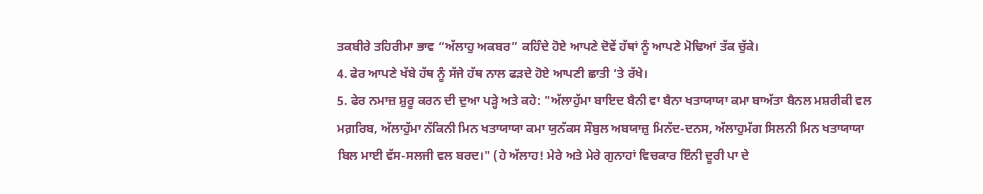ਤਕਬੀਰੇ ਤਹਿਰੀਮਾ ਭਾਵ “ਅੱਲਾਹੁ ਅਕਬਰ” ਕਹਿੰਦੇ ਹੋਏ ਆਪਣੇ ਦੋਵੇਂ ਹੱਥਾਂ ਨੂੰ ਆਪਣੇ ਮੋਢਿਆਂ ਤੱਕ ਚੁੱਕੇ।
4. ਫੇਰ ਆਪਣੇ ਖੱਬੇ ਹੱਥ ਨੂੰ ਸੱਜੇ ਹੱਥ ਨਾਲ ਫੜਦੇ ਹੋਏ ਆਪਣੀ ਛਾਤੀ ‘ਤੇ ਰੱਖੇ।
5. ਫੇਰ ਨਮਾਜ਼ ਸ਼ੁਰੂ ਕਰਨ ਦੀ ਦੁਆ ਪੜ੍ਹੇ ਅਤੇ ਕਹੇ: "ਅੱਲਾਹੁੱਮਾ ਬਾਇਦ ਬੈਨੀ ਵਾ ਬੈਨਾ ਖਤਾਯਾਯਾ ਕਮਾ ਬਾਅੱਤਾ ਬੈਨਲ ਮਸ਼ਰੀਕੀ ਵਲ ਮਗ਼ਰਿਬ, ਅੱਲਾਹੁੱਮਾ ਨੱਕਿਨੀ ਮਿਨ ਖਤਾਯਾਯਾ ਕਮਾ ਯੁਨੱਕਸ ਸੌਬੁਲ ਅਬਯਾਜ਼ੁ ਮਿਨੱਦ-ਦਨਸ, ਅੱਲਾਹੁਮੱਗ ਸਿਲਨੀ ਮਿਨ ਖਤਾਯਾਯਾ ਬਿਲ ਮਾਈ ਵੱਸ-ਸਲਜੀ ਵਲ ਬਰਦ।" (ਹੇ ਅੱਲਾਹ! ਮੇਰੇ ਅਤੇ ਮੇਰੇ ਗੁਨਾਹਾਂ ਵਿਚਕਾਰ ਇੰਨੀ ਦੂਰੀ ਪਾ ਦੇ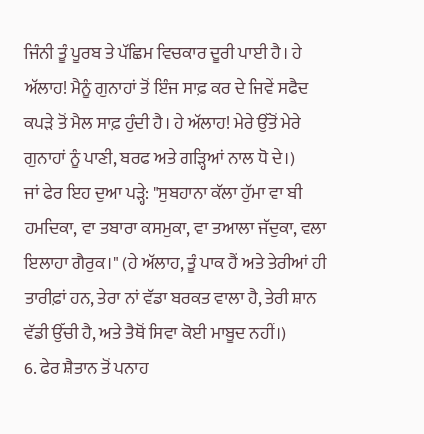ਜਿੰਨੀ ਤੂੰ ਪੂਰਬ ਤੇ ਪੱਛਿਮ ਵਿਚਕਾਰ ਦੂਰੀ ਪਾਈ ਹੈ। ਹੇ ਅੱਲਾਹ! ਮੈਨੂੰ ਗੁਨਾਹਾਂ ਤੋਂ ਇੰਜ ਸਾਫ਼ ਕਰ ਦੇ ਜਿਵੇਂ ਸਫੈਦ ਕਪੜੇ ਤੋਂ ਮੈਲ ਸਾਫ਼ ਹੁੰਦੀ ਹੈ। ਹੇ ਅੱਲਾਹ! ਮੇਰੇ ਉੱਤੋਂ ਮੇਰੇ ਗੁਨਾਹਾਂ ਨੂੰ ਪਾਣੀ, ਬਰਫ ਅਤੇ ਗੜ੍ਹਿਆਂ ਨਾਲ ਧੋ ਦੇ।)
ਜਾਂ ਫੇਰ ਇਹ ਦੁਆ ਪੜ੍ਹੇ: "ਸੁਬਹਾਨਾ ਕੱਲਾ ਹੁੱਮਾ ਵਾ ਬੀ ਹਮਦਿਕਾ, ਵਾ ਤਬਾਰਾ ਕਸਮੁਕਾ, ਵਾ ਤਆਲਾ ਜੱਦੁਕਾ, ਵਲਾ ਇਲਾਹਾ ਗੈਰੁਕ।" (ਹੇ ਅੱਲਾਹ, ਤੂੰ ਪਾਕ ਹੈਂ ਅਤੇ ਤੇਰੀਆਂ ਹੀ ਤਾਰੀਫ਼ਾਂ ਹਨ, ਤੇਰਾ ਨਾਂ ਵੱਡਾ ਬਰਕਤ ਵਾਲਾ ਹੈ, ਤੇਰੀ ਸ਼ਾਨ ਵੱਡੀ ਉੱਚੀ ਹੈ, ਅਤੇ ਤੈਥੋਂ ਸਿਵਾ ਕੋਈ ਮਾਬੂਦ ਨਹੀਂ।)
6. ਫੇਰ ਸ਼ੈਤਾਨ ਤੋਂ ਪਨਾਹ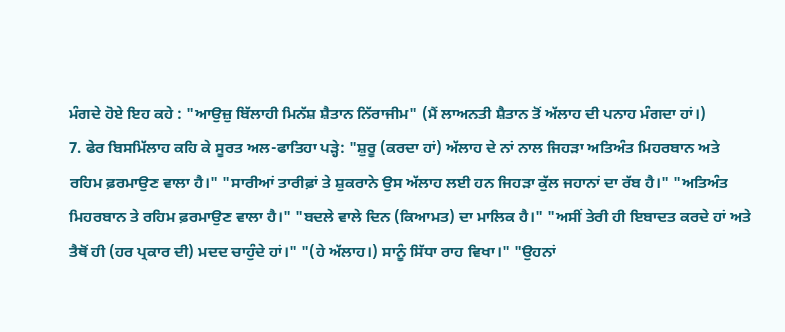ਮੰਗਦੇ ਹੋਏ ਇਹ ਕਹੇ : "ਆਉਜ਼ੁ ਬਿੱਲਾਹੀ ਮਿਨੱਸ਼ ਸ਼ੈਤਾਨ ਨਿੱਰਾਜੀਮ" (ਮੈਂ ਲਾਅਨਤੀ ਸ਼ੈਤਾਨ ਤੋਂ ਅੱਲਾਹ ਦੀ ਪਨਾਹ ਮੰਗਦਾ ਹਾਂ।)
7. ਫੇਰ ਬਿਸਮਿੱਲਾਹ ਕਹਿ ਕੇ ਸੂਰਤ ਅਲ-ਫਾਤਿਹਾ ਪੜ੍ਹੇ: "ਸ਼ੁਰੂ (ਕਰਦਾ ਹਾਂ) ਅੱਲਾਹ ਦੇ ਨਾਂ ਨਾਲ ਜਿਹੜਾ ਅਤਿਅੰਤ ਮਿਹਰਬਾਨ ਅਤੇ ਰਹਿਮ ਫ਼ਰਮਾਉਣ ਵਾਲਾ ਹੈ।" "ਸਾਰੀਆਂ ਤਾਰੀਫ਼ਾਂ ਤੇ ਸ਼ੁਕਰਾਨੇ ਉਸ ਅੱਲਾਹ ਲਈ ਹਨ ਜਿਹੜਾ ਕੁੱਲ ਜਹਾਨਾਂ ਦਾ ਰੱਬ ਹੈ।" "ਅਤਿਅੰਤ ਮਿਹਰਬਾਨ ਤੇ ਰਹਿਮ ਫ਼ਰਮਾਉਣ ਵਾਲਾ ਹੈ।" "ਬਦਲੇ ਵਾਲੇ ਦਿਨ (ਕਿਆਮਤ) ਦਾ ਮਾਲਿਕ ਹੈ।" "ਅਸੀਂ ਤੇਰੀ ਹੀ ਇਬਾਦਤ ਕਰਦੇ ਹਾਂ ਅਤੇ ਤੈਥੋਂ ਹੀ (ਹਰ ਪ੍ਰਕਾਰ ਦੀ) ਮਦਦ ਚਾਹੁੰਦੇ ਹਾਂ।" "(ਹੇ ਅੱਲਾਹ।) ਸਾਨੂੰ ਸਿੱਧਾ ਰਾਹ ਵਿਖਾ।" "ਉਹਨਾਂ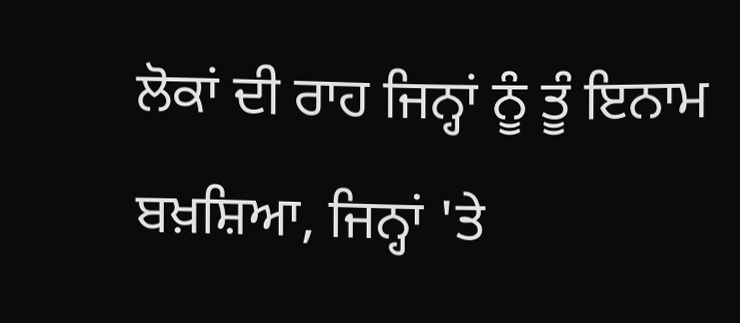ਲੋਕਾਂ ਦੀ ਰਾਹ ਜਿਨ੍ਹਾਂ ਨੂੰ ਤੂੰ ਇਨਾਮ ਬਖ਼ਸ਼ਿਆ, ਜਿਨ੍ਹਾਂ 'ਤੇ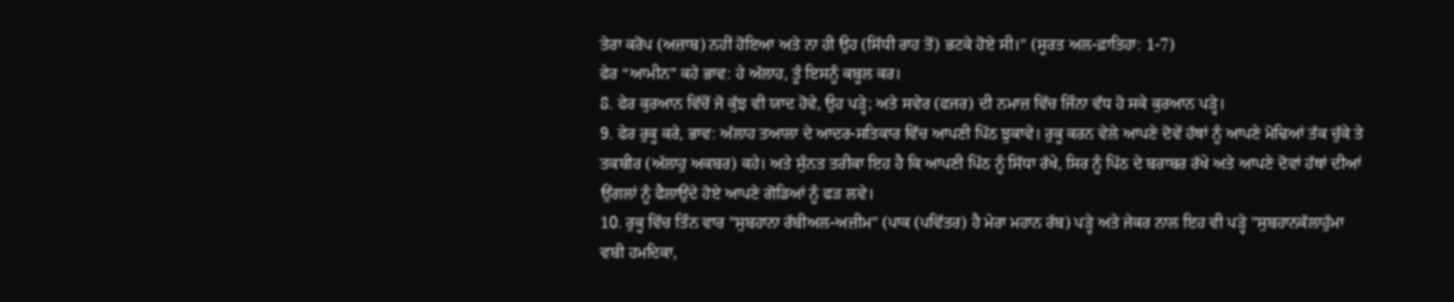ਤੇਰਾ ਕਰੋਪ (ਅਜ਼ਾਬ) ਨਹੀਂ ਹੋਇਆ ਅਤੇ ਨਾ ਹੀ ਉਹ (ਸਿੱਧੀ ਰਾਹ ਤੋਂ) ਭਟਕੇ ਹੋਏ ਸੀ।" (ਸੂਰਤ ਅਲ-ਫ਼ਾਤਿਹਾ: 1-7)
ਫੇਰ “ਆਮੀਨ” ਕਹੇ ਭਾਵ: ਹੇ ਅੱਲਾਹ, ਤੂੰ ਇਸਨੂੰ ਕਬੂਲ ਕਰ।
8. ਫੇਰ ਕੁਰਆਨ ਵਿੱਚੋਂ ਜੋ ਕੁੱਝ ਵੀ ਯਾਦ ਹੋਵੇ, ਉਹ ਪੜ੍ਹੇ; ਅਤੇ ਸਵੇਰ (ਫਜਰ) ਦੀ ਨਮਾਜ਼ ਵਿੱਚ ਜਿੰਨਾ ਵੱਧ ਹੋ ਸਕੇ ਕੁਰਆਨ ਪੜ੍ਹੇ।
9. ਫੇਰ ਰੁਕੂ ਕਰੇ, ਭਾਵ: ਅੱਲਾਹ ਤਆਲਾ ਦੇ ਆਦਰ-ਸਤਿਕਾਰ ਵਿੱਚ ਆਪਣੀ ਪਿੱਠ ਝੁਕਾਵੇ। ਰੁਕੂ ਕਰਨ ਵੇਲੇ ਆਪਣੇ ਦੋਵੇਂ ਹੱਥਾਂ ਨੂੰ ਆਪਣੇ ਮੋਢਿਆਂ ਤੱਕ ਚੁੱਕੇ ਤੇ ਤਕਬੀਰ (ਅੱਲਾਹੁ ਅਕਬਰ) ਕਹੇ। ਅਤੇ ਸੁੰਨਤ ਤਰੀਕਾ ਇਹ ਹੈ ਕਿ ਆਪਣੀ ਪਿੱਠ ਨੂੰ ਸਿੱਧਾ ਰੱਖੇ, ਸਿਰ ਨੂੰ ਪਿੱਠ ਦੇ ਬਰਾਬਰ ਰੱਖੇ ਅਤੇ ਆਪਣੇ ਦੋਵਾਂ ਹੱਥਾਂ ਦੀਆਂ ਉਂਗਲਾਂ ਨੂੰ ਫੈਲਾਉਂਦੇ ਹੋਏ ਆਪਣੇ ਗੋਡਿਆਂ ਨੂੰ ਫੜ ਲਵੇ।
10. ਰੁਕੂ ਵਿੱਚ ਤਿੰਨ ਵਾਰ "ਸੁਬਹਾਨਾ ਰੱਬੀਅਲ-ਅਜ਼ੀਮ" (ਪਾਕ (ਪਵਿੱਤਰ) ਹੈ ਮੇਰਾ ਮਹਾਨ ਰੱਬ) ਪੜ੍ਹੇ ਅਤੇ ਜੇਕਰ ਨਾਲ ਇਹ ਵੀ ਪੜ੍ਹੇ "ਸੁਬਹਾਨਕੱਲਾਹੁੱਮਾ ਵਬੀ ਹਮਦਿਕਾ,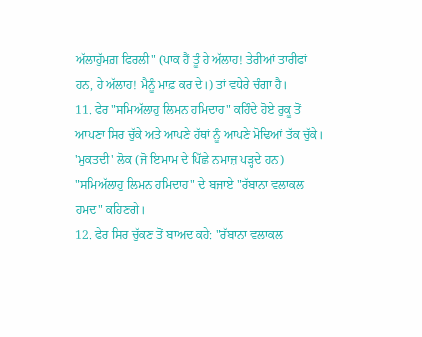ਅੱਲਾਹੁੱਮਗ਼ ਫਿਰਲੀ" (ਪਾਕ ਹੈਂ ਤੂੰ ਹੇ ਅੱਲਾਹ! ਤੇਰੀਆਂ ਤਾਰੀਫਾਂ ਹਨ, ਹੇ ਅੱਲਾਹ! ਮੈਨੂੰ ਮਾਫ਼ ਕਰ ਦੇ।) ਤਾਂ ਵਧੇਰੇ ਚੰਗਾ ਹੈ।
11. ਫੇਰ "ਸਮਿਅੱਲਾਹੁ ਲਿਮਨ ਹਮਿਦਾਹ" ਕਹਿੰਦੇ ਹੋਏ ਰੁਕੂ ਤੋਂ ਆਪਣਾ ਸਿਰ ਚੁੱਕੇ ਅਤੇ ਆਪਣੇ ਹੱਥਾਂ ਨੂੰ ਆਪਣੇ ਮੋਢਿਆਂ ਤੱਕ ਚੁੱਕੇ। 'ਮੁਕਤਦੀ' ਲੋਕ (ਜੋ ਇਮਾਮ ਦੇ ਪਿੱਛੇ ਨਮਾਜ਼ ਪੜ੍ਹਦੇ ਹਨ) "ਸਮਿਅੱਲਾਹੁ ਲਿਮਨ ਹਮਿਦਾਹ" ਦੇ ਬਜਾਏ "ਰੱਬਾਨਾ ਵਲਾਕਲ ਹਮਦ" ਕਹਿਣਗੇ।
12. ਫੇਰ ਸਿਰ ਚੁੱਕਣ ਤੋਂ ਬਾਅਦ ਕਹੇ: "ਰੱਬਾਨਾ ਵਲਾਕਲ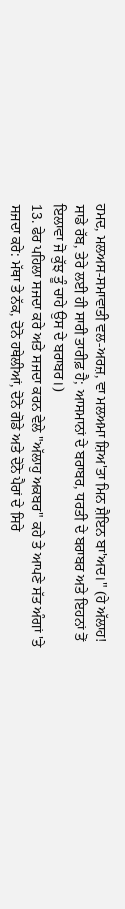ਹਮਦ, ਮਲਅਸ-ਸਮਾਵਾਤੀ ਵਲ-ਅਰਜ਼, ਵਾ ਮਲਅਮਾ ਸ਼ਿਅ'ਤਾ ਮਿਨ ਸ਼ੈਇਨ ਬਾ'ਅਦ।" (ਹੇ ਅੱਲਾਹ! ਸਾਡੇ ਰੱਬ, ਤੇਰੇ ਲਈ ਹੀ ਸਾਰੀ ਤਾਰੀਫ਼ ਹੈ; ਆਸਮਾਨਾਂ ਦੇ ਬਰਾਬਰ, ਧਰਤੀ ਦੇ ਬਰਾਬਰ ਅਤੇ ਇਹਨਾਂ ਤੋਂ ਇਲਾਵਾ ਜੋ ਕੁੱਝ ਤੂੰ ਚਾਹੇ ਉਸ ਦੇ ਬਰਾਬਰ।)
13. ਫੇਰ ਪਹਿਲਾ ਸਜਦਾ ਕਰੇ ਅਤੇ ਸਜਦਾ ਕਰਨ ਵੇਲੇ "ਅੱਲਾਹੁ ਅਕਬਰ" ਕਹੇ ਤੇ ਆਪਣੇ ਸੱਤ ਅੰਗਾਂ 'ਤੇ ਸਜਦਾ ਕਰੇ: ਮੱਥਾ ਤੇ ਨੱਕ, ਦੋਨੋ ਹਥੇਲੀਆਂ, ਦੋਨੋ ਗੋਡੇ ਅਤੇ ਦੋਨੋ ਪੈਰਾਂ ਦੇ ਸਿਰੇ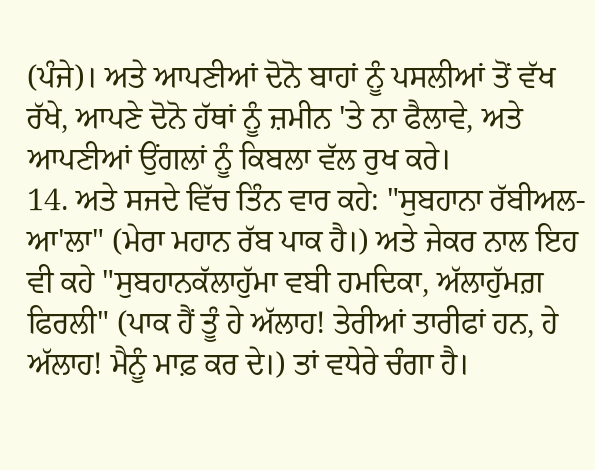(ਪੰਜੇ)। ਅਤੇ ਆਪਣੀਆਂ ਦੋਨੋ ਬਾਹਾਂ ਨੂੰ ਪਸਲੀਆਂ ਤੋਂ ਵੱਖ ਰੱਖੇ, ਆਪਣੇ ਦੋਨੋ ਹੱਥਾਂ ਨੂੰ ਜ਼ਮੀਨ 'ਤੇ ਨਾ ਫੈਲਾਵੇ, ਅਤੇ ਆਪਣੀਆਂ ਉਂਗਲਾਂ ਨੂੰ ਕਿਬਲਾ ਵੱਲ ਰੁਖ ਕਰੇ।
14. ਅਤੇ ਸਜਦੇ ਵਿੱਚ ਤਿੰਨ ਵਾਰ ਕਹੇ: "ਸੁਬਹਾਨਾ ਰੱਬੀਅਲ-ਆ'ਲਾ" (ਮੇਰਾ ਮਹਾਨ ਰੱਬ ਪਾਕ ਹੈ।) ਅਤੇ ਜੇਕਰ ਨਾਲ ਇਹ ਵੀ ਕਹੇ "ਸੁਬਹਾਨਕੱਲਾਹੁੱਮਾ ਵਬੀ ਹਮਦਿਕਾ, ਅੱਲਾਹੁੱਮਗ਼ ਫਿਰਲੀ" (ਪਾਕ ਹੈਂ ਤੂੰ ਹੇ ਅੱਲਾਹ! ਤੇਰੀਆਂ ਤਾਰੀਫਾਂ ਹਨ, ਹੇ ਅੱਲਾਹ! ਮੈਨੂੰ ਮਾਫ਼ ਕਰ ਦੇ।) ਤਾਂ ਵਧੇਰੇ ਚੰਗਾ ਹੈ।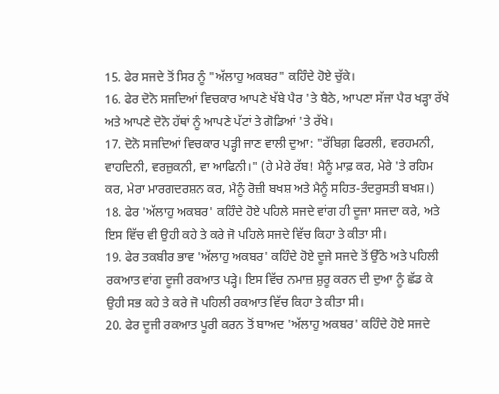15. ਫੇਰ ਸਜਦੇ ਤੋਂ ਸਿਰ ਨੂੰ "ਅੱਲਾਹੁ ਅਕਬਰ" ਕਹਿੰਦੇ ਹੋਏ ਚੁੱਕੇ।
16. ਫੇਰ ਦੋਨੋ ਸਜਦਿਆਂ ਵਿਚਕਾਰ ਆਪਣੇ ਖੱਬੇ ਪੈਰ 'ਤੇ ਬੈਠੇ, ਆਪਣਾ ਸੱਜਾ ਪੈਰ ਖੜ੍ਹਾ ਰੱਖੇ ਅਤੇ ਆਪਣੇ ਦੋਨੋ ਹੱਥਾਂ ਨੂੰ ਆਪਣੇ ਪੱਟਾਂ ਤੇ ਗੋਡਿਆਂ 'ਤੇ ਰੱਖੇ।
17. ਦੋਨੋ ਸਜਦਿਆਂ ਵਿਚਕਾਰ ਪੜ੍ਹੀ ਜਾਣ ਵਾਲੀ ਦੁਆ: "ਰੱਬਿਗ਼ ਫਿਰਲੀ, ਵਰਹਮਨੀ, ਵਾਹਦਿਨੀ, ਵਰਜ਼ੁਕਨੀ, ਵਾ ਆਫਿਨੀ।" (ਹੇ ਮੇਰੇ ਰੱਬ! ਮੈਨੂੰ ਮਾਫ਼ ਕਰ, ਮੇਰੇ 'ਤੇ ਰਹਿਮ ਕਰ, ਮੇਰਾ ਮਾਰਗਦਰਸ਼ਨ ਕਰ, ਮੈਨੂੰ ਰੋਜ਼ੀ ਬਖਸ਼ ਅਤੇ ਮੈਨੂੰ ਸਹਿਤ-ਤੰਦਰੁਸਤੀ ਬਖਸ਼।)
18. ਫੇਰ 'ਅੱਲਾਹੁ ਅਕਬਰ' ਕਹਿੰਦੇ ਹੋਏ ਪਹਿਲੇ ਸਜਦੇ ਵਾਂਗ ਹੀ ਦੂਜਾ ਸਜਦਾ ਕਰੇ, ਅਤੇ ਇਸ ਵਿੱਚ ਵੀ ਉਹੀ ਕਹੇ ਤੇ ਕਰੇ ਜੋ ਪਹਿਲੇ ਸਜਦੇ ਵਿੱਚ ਕਿਹਾ ਤੇ ਕੀਤਾ ਸੀ।
19. ਫੇਰ ਤਕਬੀਰ ਭਾਵ 'ਅੱਲਾਹੁ ਅਕਬਰ' ਕਹਿੰਦੇ ਹੋਏ ਦੂਜੇ ਸਜਦੇ ਤੋਂ ਉੱਠੇ ਅਤੇ ਪਹਿਲੀ ਰਕਆਤ ਵਾਂਗ ਦੂਜੀ ਰਕਆਤ ਪੜ੍ਹੇ। ਇਸ ਵਿੱਚ ਨਮਾਜ਼ ਸ਼ੁਰੂ ਕਰਨ ਦੀ ਦੁਆ ਨੂੰ ਛੱਡ ਕੇ ਉਹੀ ਸਭ ਕਹੇ ਤੇ ਕਰੇ ਜੋ ਪਹਿਲੀ ਰਕਆਤ ਵਿੱਚ ਕਿਹਾ ਤੇ ਕੀਤਾ ਸੀ।
20. ਫੇਰ ਦੂਜੀ ਰਕਆਤ ਪੂਰੀ ਕਰਨ ਤੋਂ ਬਾਅਦ 'ਅੱਲਾਹੁ ਅਕਬਰ' ਕਹਿੰਦੇ ਹੋਏ ਸਜਦੇ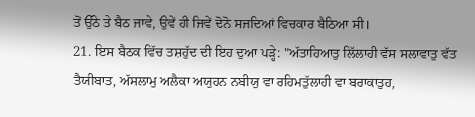ਤੋਂ ਉੱਠੇ ਤੇ ਬੈਠ ਜਾਵੇ, ਉਵੇਂ ਹੀ ਜਿਵੇਂ ਦੋਨੋ ਸਜਦਿਆਂ ਵਿਚਕਾਰ ਬੈਠਿਆ ਸੀ।
21. ਇਸ ਬੈਠਕ ਵਿੱਚ ਤਸ਼ਹੁੱਦ ਦੀ ਇਹ ਦੁਆ ਪੜ੍ਹੇ: "ਅੱਤਾਹਿਆਤੁ ਲਿੱਲਾਹੀ ਵੱਸ ਸਲਾਵਾਤੁ ਵੱਤ ਤੈਯੀਬਾਤ, ਅੱਸਲਾਮੁ ਅਲੈਕਾ ਅਯੁਹਨ ਨਬੀਯੁ ਵਾ ਰਹਿਮਤੁੱਲਾਹੀ ਵਾ ਬਰਾਕਾਤੁਹ,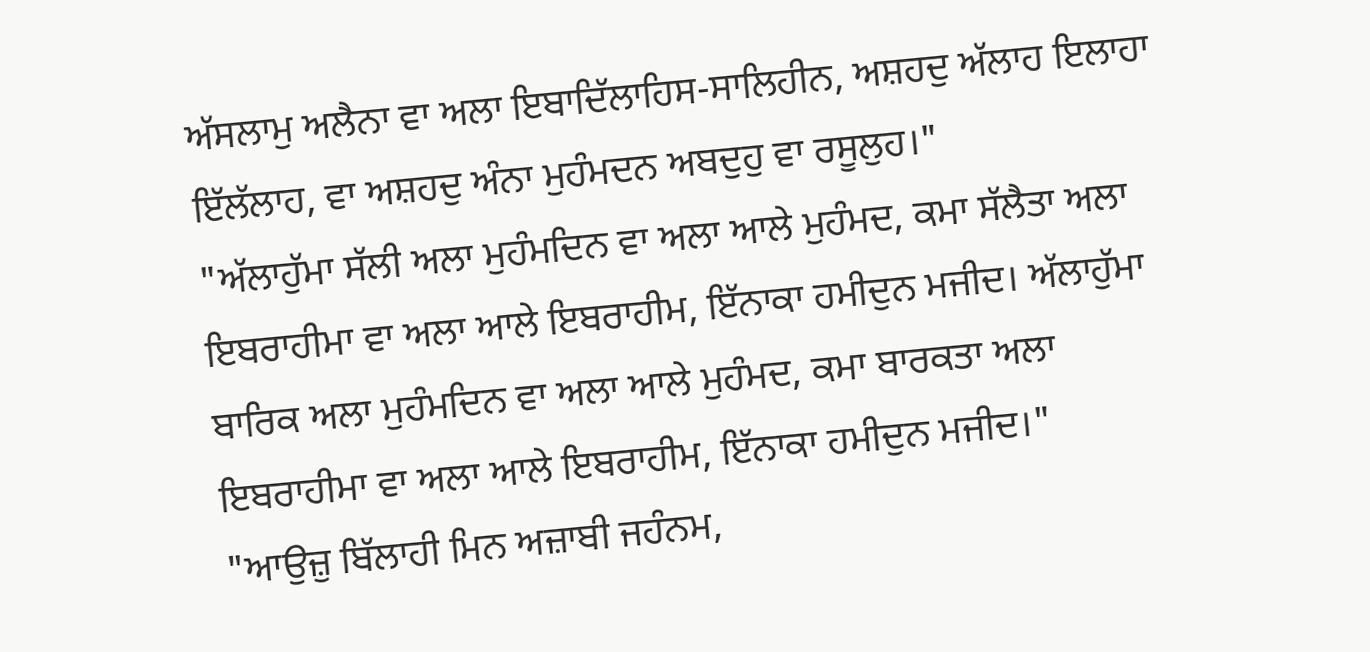ਅੱਸਲਾਮੁ ਅਲੈਨਾ ਵਾ ਅਲਾ ਇਬਾਦਿੱਲਾਹਿਸ-ਸਾਲਿਹੀਨ, ਅਸ਼ਹਦੁ ਅੱਲਾਹ ਇਲਾਹਾ ਇੱਲੱਲਾਹ, ਵਾ ਅਸ਼ਹਦੁ ਅੰਨਾ ਮੁਹੰਮਦਨ ਅਬਦੁਹੁ ਵਾ ਰਸੂਲੁਹ।"
"ਅੱਲਾਹੁੱਮਾ ਸੱਲੀ ਅਲਾ ਮੁਹੰਮਦਿਨ ਵਾ ਅਲਾ ਆਲੇ ਮੁਹੰਮਦ, ਕਮਾ ਸੱਲੈਤਾ ਅਲਾ ਇਬਰਾਹੀਮਾ ਵਾ ਅਲਾ ਆਲੇ ਇਬਰਾਹੀਮ, ਇੱਨਾਕਾ ਹਮੀਦੁਨ ਮਜੀਦ। ਅੱਲਾਹੁੱਮਾ ਬਾਰਿਕ ਅਲਾ ਮੁਹੰਮਦਿਨ ਵਾ ਅਲਾ ਆਲੇ ਮੁਹੰਮਦ, ਕਮਾ ਬਾਰਕਤਾ ਅਲਾ ਇਬਰਾਹੀਮਾ ਵਾ ਅਲਾ ਆਲੇ ਇਬਰਾਹੀਮ, ਇੱਨਾਕਾ ਹਮੀਦੁਨ ਮਜੀਦ।"
"ਆਉਜ਼ੁ ਬਿੱਲਾਹੀ ਮਿਨ ਅਜ਼ਾਬੀ ਜਹੰਨਮ,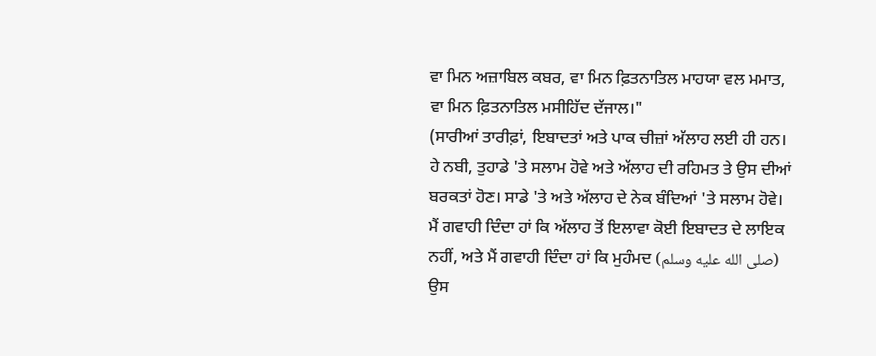ਵਾ ਮਿਨ ਅਜ਼ਾਬਿਲ ਕਬਰ, ਵਾ ਮਿਨ ਫ਼ਿਤਨਾਤਿਲ ਮਾਹਯਾ ਵਲ ਮਮਾਤ, ਵਾ ਮਿਨ ਫ਼ਿਤਨਾਤਿਲ ਮਸੀਹਿੱਦ ਦੱਜਾਲ।"
(ਸਾਰੀਆਂ ਤਾਰੀਫ਼ਾਂ, ਇਬਾਦਤਾਂ ਅਤੇ ਪਾਕ ਚੀਜ਼ਾਂ ਅੱਲਾਹ ਲਈ ਹੀ ਹਨ। ਹੇ ਨਬੀ, ਤੁਹਾਡੇ 'ਤੇ ਸਲਾਮ ਹੋਵੇ ਅਤੇ ਅੱਲਾਹ ਦੀ ਰਹਿਮਤ ਤੇ ਉਸ ਦੀਆਂ ਬਰਕਤਾਂ ਹੋਣ। ਸਾਡੇ 'ਤੇ ਅਤੇ ਅੱਲਾਹ ਦੇ ਨੇਕ ਬੰਦਿਆਂ 'ਤੇ ਸਲਾਮ ਹੋਵੇ। ਮੈਂ ਗਵਾਹੀ ਦਿੰਦਾ ਹਾਂ ਕਿ ਅੱਲਾਹ ਤੋਂ ਇਲਾਵਾ ਕੋਈ ਇਬਾਦਤ ਦੇ ਲਾਇਕ ਨਹੀਂ, ਅਤੇ ਮੈਂ ਗਵਾਹੀ ਦਿੰਦਾ ਹਾਂ ਕਿ ਮੁਹੰਮਦ (صلى الله عليه وسلم) ਉਸ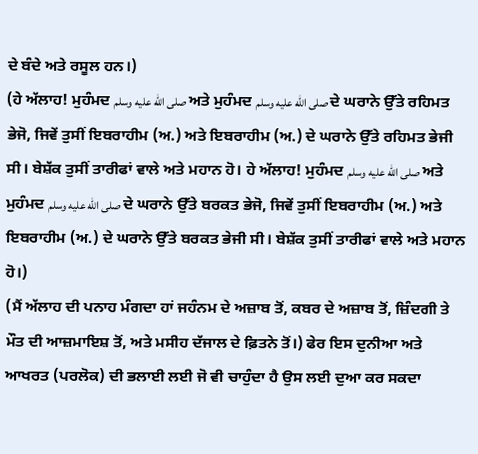ਦੇ ਬੰਦੇ ਅਤੇ ਰਸੂਲ ਹਨ।)
(ਹੇ ਅੱਲਾਹ! ਮੁਹੰਮਦ صلى الله عليه وسلم ਅਤੇ ਮੁਹੰਮਦ صلى الله عليه وسلم ਦੇ ਘਰਾਨੇ ਉੱਤੇ ਰਹਿਮਤ ਭੇਜੋ, ਜਿਵੇਂ ਤੁਸੀਂ ਇਬਰਾਹੀਮ (ਅ.) ਅਤੇ ਇਬਰਾਹੀਮ (ਅ.) ਦੇ ਘਰਾਨੇ ਉੱਤੇ ਰਹਿਮਤ ਭੇਜੀ ਸੀ। ਬੇਸ਼ੱਕ ਤੁਸੀਂ ਤਾਰੀਫਾਂ ਵਾਲੇ ਅਤੇ ਮਹਾਨ ਹੋ। ਹੇ ਅੱਲਾਹ! ਮੁਹੰਮਦ صلى الله عليه وسلم ਅਤੇ ਮੁਹੰਮਦ صلى الله عليه وسلم ਦੇ ਘਰਾਨੇ ਉੱਤੇ ਬਰਕਤ ਭੇਜੋ, ਜਿਵੇਂ ਤੁਸੀਂ ਇਬਰਾਹੀਮ (ਅ.) ਅਤੇ ਇਬਰਾਹੀਮ (ਅ.) ਦੇ ਘਰਾਨੇ ਉੱਤੇ ਬਰਕਤ ਭੇਜੀ ਸੀ। ਬੇਸ਼ੱਕ ਤੁਸੀਂ ਤਾਰੀਫਾਂ ਵਾਲੇ ਅਤੇ ਮਹਾਨ ਹੋ।)
(ਮੈਂ ਅੱਲਾਹ ਦੀ ਪਨਾਹ ਮੰਗਦਾ ਹਾਂ ਜਹੰਨਮ ਦੇ ਅਜ਼ਾਬ ਤੋਂ, ਕਬਰ ਦੇ ਅਜ਼ਾਬ ਤੋਂ, ਜ਼ਿੰਦਗੀ ਤੇ ਮੌਤ ਦੀ ਆਜ਼ਮਾਇਸ਼ ਤੋਂ, ਅਤੇ ਮਸੀਹ ਦੱਜਾਲ ਦੇ ਫ਼ਿਤਨੇ ਤੋਂ।) ਫੇਰ ਇਸ ਦੁਨੀਆ ਅਤੇ ਆਖਰਤ (ਪਰਲੋਕ) ਦੀ ਭਲਾਈ ਲਈ ਜੋ ਵੀ ਚਾਹੁੰਦਾ ਹੈ ਉਸ ਲਈ ਦੁਆ ਕਰ ਸਕਦਾ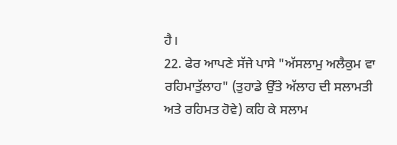ਹੈ।
22. ਫੇਰ ਆਪਣੇ ਸੱਜੇ ਪਾਸੇ "ਅੱਸਲਾਮੁ ਅਲੈਕੁਮ ਵਾ ਰਹਿਮਾਤੁੱਲਾਹ" (ਤੁਹਾਡੇ ਉੱਤੇ ਅੱਲਾਹ ਦੀ ਸਲਾਮਤੀ ਅਤੇ ਰਹਿਮਤ ਹੋਵੇ) ਕਹਿ ਕੇ ਸਲਾਮ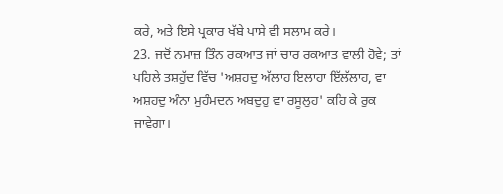ਕਰੇ, ਅਤੇ ਇਸੇ ਪ੍ਰਕਾਰ ਖੱਬੇ ਪਾਸੇ ਵੀ ਸਲਾਮ ਕਰੇ।
23. ਜਦੋਂ ਨਮਾਜ਼ ਤਿੰਨ ਰਕਆਤ ਜਾਂ ਚਾਰ ਰਕਆਤ ਵਾਲੀ ਹੋਵੇ; ਤਾਂ ਪਹਿਲੇ ਤਸ਼ਹੁੱਦ ਵਿੱਚ 'ਅਸ਼ਹਦੁ ਅੱਲਾਹ ਇਲਾਹਾ ਇੱਲੱਲਾਹ, ਵਾ ਅਸ਼ਹਦੁ ਅੰਨਾ ਮੁਹੰਮਦਨ ਅਬਦੁਹੁ ਵਾ ਰਸੂਲੁਹ' ਕਹਿ ਕੇ ਰੁਕ ਜਾਵੇਗਾ।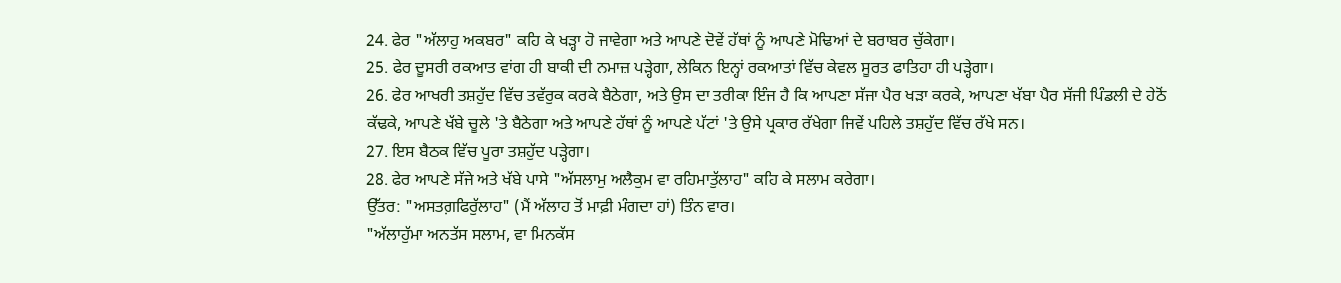24. ਫੇਰ "ਅੱਲਾਹੁ ਅਕਬਰ" ਕਹਿ ਕੇ ਖੜ੍ਹਾ ਹੋ ਜਾਵੇਗਾ ਅਤੇ ਆਪਣੇ ਦੋਵੇਂ ਹੱਥਾਂ ਨੂੰ ਆਪਣੇ ਮੋਢਿਆਂ ਦੇ ਬਰਾਬਰ ਚੁੱਕੇਗਾ।
25. ਫੇਰ ਦੂਸਰੀ ਰਕਆਤ ਵਾਂਗ ਹੀ ਬਾਕੀ ਦੀ ਨਮਾਜ਼ ਪੜ੍ਹੇਗਾ, ਲੇਕਿਨ ਇਨ੍ਹਾਂ ਰਕਆਤਾਂ ਵਿੱਚ ਕੇਵਲ ਸੂਰਤ ਫਾਤਿਹਾ ਹੀ ਪੜ੍ਹੇਗਾ।
26. ਫੇਰ ਆਖਰੀ ਤਸ਼ਹੁੱਦ ਵਿੱਚ ਤਵੱਰੁਕ ਕਰਕੇ ਬੈਠੇਗਾ, ਅਤੇ ਉਸ ਦਾ ਤਰੀਕਾ ਇੰਜ ਹੈ ਕਿ ਆਪਣਾ ਸੱਜਾ ਪੈਰ ਖੜਾ ਕਰਕੇ, ਆਪਣਾ ਖੱਬਾ ਪੈਰ ਸੱਜੀ ਪਿੰਡਲੀ ਦੇ ਹੇਠੋਂ ਕੱਢਕੇ, ਆਪਣੇ ਖੱਬੇ ਚੂਲੇ 'ਤੇ ਬੈਠੇਗਾ ਅਤੇ ਆਪਣੇ ਹੱਥਾਂ ਨੂੰ ਆਪਣੇ ਪੱਟਾਂ 'ਤੇ ਉਸੇ ਪ੍ਰਕਾਰ ਰੱਖੇਗਾ ਜਿਵੇਂ ਪਹਿਲੇ ਤਸ਼ਹੁੱਦ ਵਿੱਚ ਰੱਖੇ ਸਨ।
27. ਇਸ ਬੈਠਕ ਵਿੱਚ ਪੂਰਾ ਤਸ਼ਹੁੱਦ ਪੜ੍ਹੇਗਾ।
28. ਫੇਰ ਆਪਣੇ ਸੱਜੇ ਅਤੇ ਖੱਬੇ ਪਾਸੇ "ਅੱਸਲਾਮੁ ਅਲੈਕੁਮ ਵਾ ਰਹਿਮਾਤੁੱਲਾਹ" ਕਹਿ ਕੇ ਸਲਾਮ ਕਰੇਗਾ।
ਉੱਤਰ: "ਅਸਤਗ਼ਫਿਰੁੱਲਾਹ" (ਮੈਂ ਅੱਲਾਹ ਤੋਂ ਮਾਫ਼ੀ ਮੰਗਦਾ ਹਾਂ) ਤਿੰਨ ਵਾਰ।
"ਅੱਲਾਹੁੱਮਾ ਅਨਤੱਸ ਸਲਾਮ, ਵਾ ਮਿਨਕੱਸ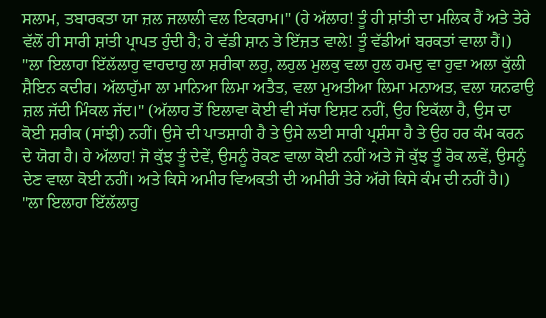ਸਲਾਮ, ਤਬਾਰਕਤਾ ਯਾ ਜ਼ਲ ਜਲਾਲੀ ਵਲ ਇਕਰਾਮ।" (ਹੇ ਅੱਲਾਹ! ਤੂੰ ਹੀ ਸ਼ਾਂਤੀ ਦਾ ਮਲਿਕ ਹੈਂ ਅਤੇ ਤੇਰੇ ਵੱਲੋਂ ਹੀ ਸਾਰੀ ਸ਼ਾਂਤੀ ਪ੍ਰਾਪਤ ਹੁੰਦੀ ਹੈ; ਹੇ ਵੱਡੀ ਸ਼ਾਨ ਤੇ ਇੱਜ਼ਤ ਵਾਲੇ! ਤੂੰ ਵੱਡੀਆਂ ਬਰਕਤਾਂ ਵਾਲਾ ਹੈਂ।)
"ਲਾ ਇਲਾਹਾ ਇੱਲੱਲਾਹੁ ਵਾਹਦਾਹੁ ਲਾ ਸ਼ਰੀਕਾ ਲਹੁ, ਲਹੁਲ ਮੁਲਕੁ ਵਲਾ ਹੁਲ ਹਮਦੁ ਵਾ ਹੁਵਾ ਅਲਾ ਕੁੱਲੀ ਸ਼ੈਇਨ ਕਦੀਰ। ਅੱਲਾਹੁੱਮਾ ਲਾ ਮਾਨਿਆ ਲਿਮਾ ਅਤੈਤ, ਵਲਾ ਮੁਅਤੀਆ ਲਿਮਾ ਮਨਾਅਤ, ਵਲਾ ਯਨਫਾਉ ਜ਼ਲ ਜੱਦੀ ਮਿੰਕਲ ਜੱਦ।" (ਅੱਲਾਹ ਤੋਂ ਇਲਾਵਾ ਕੋਈ ਵੀ ਸੱਚਾ ਇਸ਼ਟ ਨਹੀਂ, ਉਹ ਇਕੱਲਾ ਹੈ, ਉਸ ਦਾ ਕੋਈ ਸ਼ਰੀਕ (ਸਾਂਝੀ) ਨਹੀਂ। ਉਸੇ ਦੀ ਪਾਤਸ਼ਾਹੀ ਹੈ ਤੇ ਉਸੇ ਲਈ ਸਾਰੀ ਪ੍ਰਸ਼ੰਸਾ ਹੈ ਤੇ ਉਹ ਹਰ ਕੰਮ ਕਰਨ ਦੇ ਯੋਗ ਹੈ। ਹੇ ਅੱਲਾਹ! ਜੋ ਕੁੱਝ ਤੂੰ ਦੇਵੇਂ, ਉਸਨੂੰ ਰੋਕਣ ਵਾਲਾ ਕੋਈ ਨਹੀਂ ਅਤੇ ਜੋ ਕੁੱਝ ਤੂੰ ਰੋਕ ਲਵੇਂ, ਉਸਨੂੰ ਦੇਣ ਵਾਲਾ ਕੋਈ ਨਹੀਂ। ਅਤੇ ਕਿਸੇ ਅਮੀਰ ਵਿਅਕਤੀ ਦੀ ਅਮੀਰੀ ਤੇਰੇ ਅੱਗੇ ਕਿਸੇ ਕੰਮ ਦੀ ਨਹੀਂ ਹੈ।)
"ਲਾ ਇਲਾਹਾ ਇੱਲੱਲਾਹੁ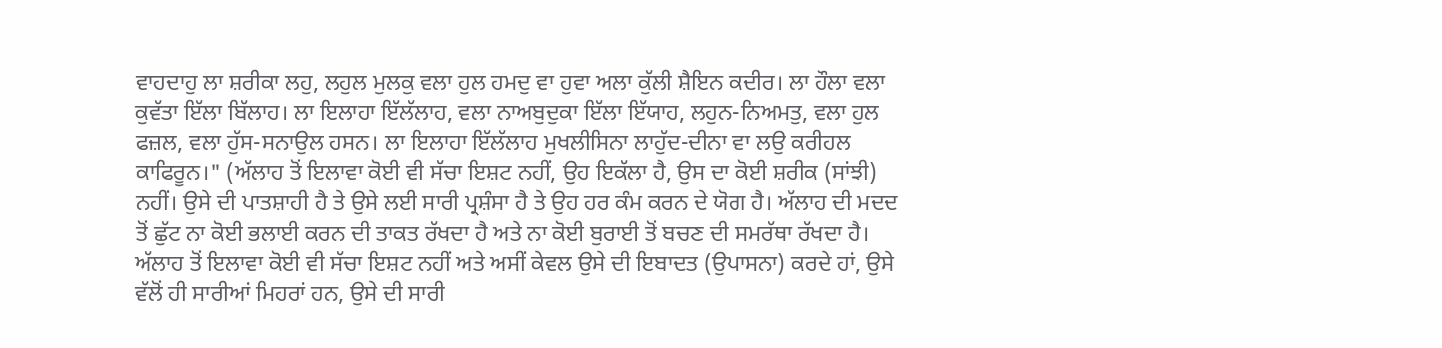ਵਾਹਦਾਹੁ ਲਾ ਸ਼ਰੀਕਾ ਲਹੁ, ਲਹੁਲ ਮੁਲਕੁ ਵਲਾ ਹੁਲ ਹਮਦੁ ਵਾ ਹੁਵਾ ਅਲਾ ਕੁੱਲੀ ਸ਼ੈਇਨ ਕਦੀਰ। ਲਾ ਹੌਲਾ ਵਲਾ ਕੁਵੱਤਾ ਇੱਲਾ ਬਿੱਲਾਹ। ਲਾ ਇਲਾਹਾ ਇੱਲੱਲਾਹ, ਵਲਾ ਨਾਅਬੁਦੁਕਾ ਇੱਲਾ ਇੱਯਾਹ, ਲਹੁਨ-ਨਿਅਮਤੁ, ਵਲਾ ਹੁਲ ਫਜ਼ਲ, ਵਲਾ ਹੁੱਸ-ਸਨਾਉਲ ਹਸਨ। ਲਾ ਇਲਾਹਾ ਇੱਲੱਲਾਹ ਮੁਖਲੀਸਿਨਾ ਲਾਹੁੱਦ-ਦੀਨਾ ਵਾ ਲਉ ਕਰੀਹਲ ਕਾਫਿਰੂਨ।" (ਅੱਲਾਹ ਤੋਂ ਇਲਾਵਾ ਕੋਈ ਵੀ ਸੱਚਾ ਇਸ਼ਟ ਨਹੀਂ, ਉਹ ਇਕੱਲਾ ਹੈ, ਉਸ ਦਾ ਕੋਈ ਸ਼ਰੀਕ (ਸਾਂਝੀ) ਨਹੀਂ। ਉਸੇ ਦੀ ਪਾਤਸ਼ਾਹੀ ਹੈ ਤੇ ਉਸੇ ਲਈ ਸਾਰੀ ਪ੍ਰਸ਼ੰਸਾ ਹੈ ਤੇ ਉਹ ਹਰ ਕੰਮ ਕਰਨ ਦੇ ਯੋਗ ਹੈ। ਅੱਲਾਹ ਦੀ ਮਦਦ ਤੋਂ ਛੁੱਟ ਨਾ ਕੋਈ ਭਲਾਈ ਕਰਨ ਦੀ ਤਾਕਤ ਰੱਖਦਾ ਹੈ ਅਤੇ ਨਾ ਕੋਈ ਬੁਰਾਈ ਤੋਂ ਬਚਣ ਦੀ ਸਮਰੱਥਾ ਰੱਖਦਾ ਹੈ। ਅੱਲਾਹ ਤੋਂ ਇਲਾਵਾ ਕੋਈ ਵੀ ਸੱਚਾ ਇਸ਼ਟ ਨਹੀਂ ਅਤੇ ਅਸੀਂ ਕੇਵਲ ਉਸੇ ਦੀ ਇਬਾਦਤ (ਉਪਾਸਨਾ) ਕਰਦੇ ਹਾਂ, ਉਸੇ ਵੱਲੋਂ ਹੀ ਸਾਰੀਆਂ ਮਿਹਰਾਂ ਹਨ, ਉਸੇ ਦੀ ਸਾਰੀ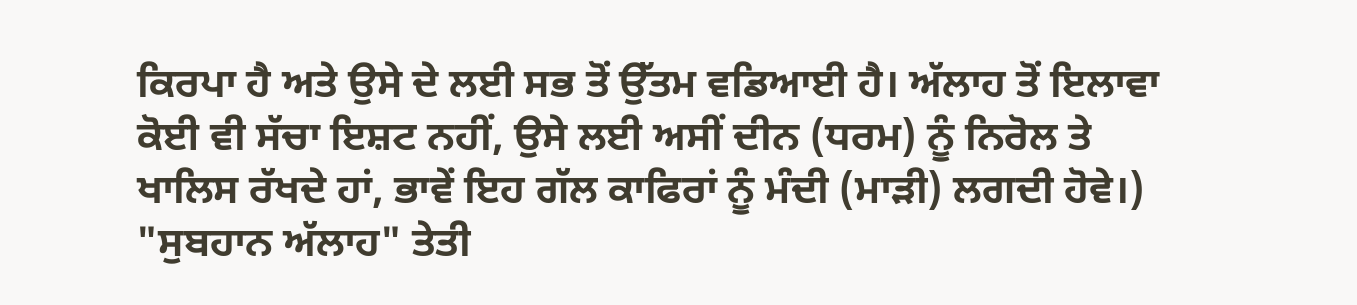ਕਿਰਪਾ ਹੈ ਅਤੇ ਉਸੇ ਦੇ ਲਈ ਸਭ ਤੋਂ ਉੱਤਮ ਵਡਿਆਈ ਹੈ। ਅੱਲਾਹ ਤੋਂ ਇਲਾਵਾ ਕੋਈ ਵੀ ਸੱਚਾ ਇਸ਼ਟ ਨਹੀਂ, ਉਸੇ ਲਈ ਅਸੀਂ ਦੀਨ (ਧਰਮ) ਨੂੰ ਨਿਰੋਲ ਤੇ ਖਾਲਿਸ ਰੱਖਦੇ ਹਾਂ, ਭਾਵੇਂ ਇਹ ਗੱਲ ਕਾਫਿਰਾਂ ਨੂੰ ਮੰਦੀ (ਮਾੜੀ) ਲਗਦੀ ਹੋਵੇ।)
"ਸੁਬਹਾਨ ਅੱਲਾਹ" ਤੇਤੀ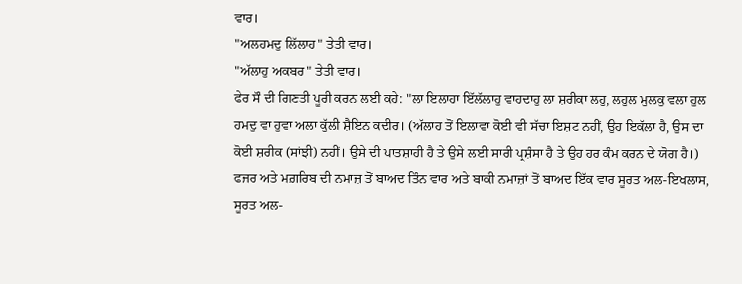ਵਾਰ।
"ਅਲਹਮਦੁ ਲਿੱਲਾਹ" ਤੇਤੀ ਵਾਰ।
"ਅੱਲਾਹੁ ਅਕਬਰ" ਤੇਤੀ ਵਾਰ।
ਫੇਰ ਸੌ ਦੀ ਗਿਣਤੀ ਪੂਰੀ ਕਰਨ ਲਈ ਕਹੇ: "ਲਾ ਇਲਾਹਾ ਇੱਲੱਲਾਹੁ ਵਾਹਦਾਹੁ ਲਾ ਸ਼ਰੀਕਾ ਲਹੁ, ਲਹੁਲ ਮੁਲਕੁ ਵਲਾ ਹੁਲ ਹਮਦੁ ਵਾ ਹੁਵਾ ਅਲਾ ਕੁੱਲੀ ਸ਼ੈਇਨ ਕਦੀਰ। (ਅੱਲਾਹ ਤੋਂ ਇਲਾਵਾ ਕੋਈ ਵੀ ਸੱਚਾ ਇਸ਼ਟ ਨਹੀਂ, ਉਹ ਇਕੱਲਾ ਹੈ, ਉਸ ਦਾ ਕੋਈ ਸ਼ਰੀਕ (ਸਾਂਝੀ) ਨਹੀਂ। ਉਸੇ ਦੀ ਪਾਤਸ਼ਾਹੀ ਹੈ ਤੇ ਉਸੇ ਲਈ ਸਾਰੀ ਪ੍ਰਸ਼ੰਸਾ ਹੈ ਤੇ ਉਹ ਹਰ ਕੰਮ ਕਰਨ ਦੇ ਯੋਗ ਹੈ।)
ਫਜਰ ਅਤੇ ਮਗ਼ਰਿਬ ਦੀ ਨਮਾਜ਼ ਤੋਂ ਬਾਅਦ ਤਿੰਨ ਵਾਰ ਅਤੇ ਬਾਕੀ ਨਮਾਜ਼ਾਂ ਤੋਂ ਬਾਅਦ ਇੱਕ ਵਾਰ ਸੂਰਤ ਅਲ-ਇਖਲਾਸ, ਸੂਰਤ ਅਲ-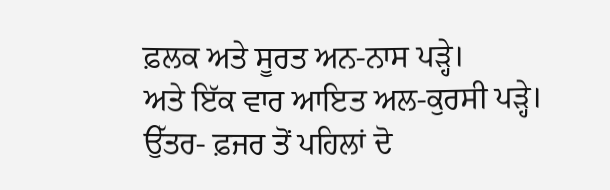ਫ਼ਲਕ ਅਤੇ ਸੂਰਤ ਅਨ-ਨਾਸ ਪੜ੍ਹੇ।
ਅਤੇ ਇੱਕ ਵਾਰ ਆਇਤ ਅਲ-ਕੁਰਸੀ ਪੜ੍ਹੇ।
ਉੱਤਰ- ਫ਼ਜਰ ਤੋਂ ਪਹਿਲਾਂ ਦੋ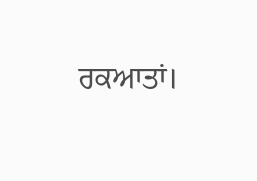ਰਕਆਤਾਂ।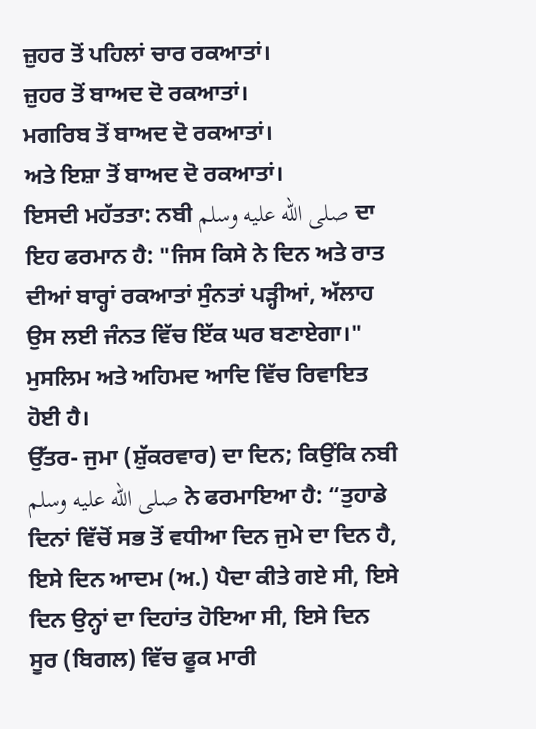ਜ਼ੁਹਰ ਤੋਂ ਪਹਿਲਾਂ ਚਾਰ ਰਕਆਤਾਂ।
ਜ਼ੁਹਰ ਤੋਂ ਬਾਅਦ ਦੋ ਰਕਆਤਾਂ।
ਮਗਰਿਬ ਤੋਂ ਬਾਅਦ ਦੋ ਰਕਆਤਾਂ।
ਅਤੇ ਇਸ਼ਾ ਤੋਂ ਬਾਅਦ ਦੋ ਰਕਆਤਾਂ।
ਇਸਦੀ ਮਹੱਤਤਾ: ਨਬੀ صلى الله عليه وسلم ਦਾ ਇਹ ਫਰਮਾਨ ਹੈ: "ਜਿਸ ਕਿਸੇ ਨੇ ਦਿਨ ਅਤੇ ਰਾਤ ਦੀਆਂ ਬਾਰ੍ਹਾਂ ਰਕਆਤਾਂ ਸੁੰਨਤਾਂ ਪੜ੍ਹੀਆਂ, ਅੱਲਾਹ ਉਸ ਲਈ ਜੰਨਤ ਵਿੱਚ ਇੱਕ ਘਰ ਬਣਾਏਗਾ।" ਮੁਸਲਿਮ ਅਤੇ ਅਹਿਮਦ ਆਦਿ ਵਿੱਚ ਰਿਵਾਇਤ ਹੋਈ ਹੈ।
ਉੱਤਰ- ਜੁਮਾ (ਸ਼ੁੱਕਰਵਾਰ) ਦਾ ਦਿਨ; ਕਿਉਂਕਿ ਨਬੀ صلى الله عليه وسلم ਨੇ ਫਰਮਾਇਆ ਹੈ: “ਤੁਹਾਡੇ ਦਿਨਾਂ ਵਿੱਚੋਂ ਸਭ ਤੋਂ ਵਧੀਆ ਦਿਨ ਜੁਮੇ ਦਾ ਦਿਨ ਹੈ, ਇਸੇ ਦਿਨ ਆਦਮ (ਅ.) ਪੈਦਾ ਕੀਤੇ ਗਏ ਸੀ, ਇਸੇ ਦਿਨ ਉਨ੍ਹਾਂ ਦਾ ਦਿਹਾਂਤ ਹੋਇਆ ਸੀ, ਇਸੇ ਦਿਨ ਸੂਰ (ਬਿਗਲ) ਵਿੱਚ ਫੂਕ ਮਾਰੀ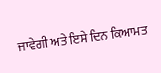ਜਾਵੇਗੀ ਅਤੇ ਇਸੇ ਦਿਨ ਕਿਆਮਤ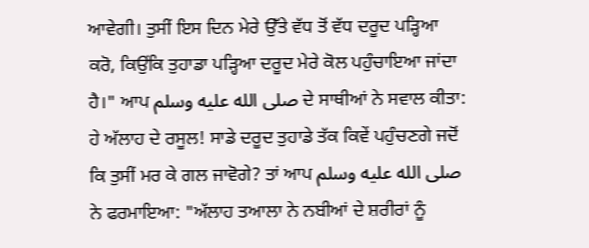ਆਵੇਗੀ। ਤੁਸੀਂ ਇਸ ਦਿਨ ਮੇਰੇ ਉੱਤੇ ਵੱਧ ਤੋਂ ਵੱਧ ਦਰੂਦ ਪੜ੍ਹਿਆ ਕਰੋ, ਕਿਉਂਕਿ ਤੁਹਾਡਾ ਪੜ੍ਹਿਆ ਦਰੂਦ ਮੇਰੇ ਕੋਲ ਪਹੁੰਚਾਇਆ ਜਾਂਦਾ ਹੈ।" ਆਪ صلى الله عليه وسلم ਦੇ ਸਾਥੀਆਂ ਨੇ ਸਵਾਲ ਕੀਤਾ: ਹੇ ਅੱਲਾਹ ਦੇ ਰਸੂਲ! ਸਾਡੇ ਦਰੂਦ ਤੁਹਾਡੇ ਤੱਕ ਕਿਵੇਂ ਪਹੁੰਚਣਗੇ ਜਦੋਂ ਕਿ ਤੁਸੀਂ ਮਰ ਕੇ ਗਲ ਜਾਵੋਗੇ? ਤਾਂ ਆਪ صلى الله عليه وسلم ਨੇ ਫਰਮਾਇਆ: "ਅੱਲਾਹ ਤਆਲਾ ਨੇ ਨਬੀਆਂ ਦੇ ਸ਼ਰੀਰਾਂ ਨੂੰ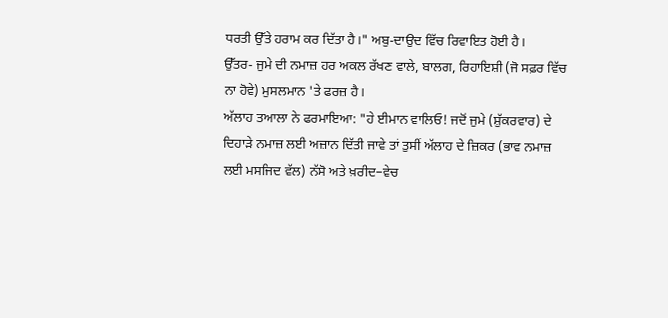ਧਰਤੀ ਉੱਤੇ ਹਰਾਮ ਕਰ ਦਿੱਤਾ ਹੈ।" ਅਬੁ-ਦਾਉਦ ਵਿੱਚ ਰਿਵਾਇਤ ਹੋਈ ਹੈ।
ਉੱਤਰ- ਜੁਮੇ ਦੀ ਨਮਾਜ਼ ਹਰ ਅਕਲ ਰੱਖਣ ਵਾਲੇ, ਬਾਲਗ, ਰਿਹਾਇਸ਼ੀ (ਜੋ ਸਫ਼ਰ ਵਿੱਚ ਨਾ ਹੋਵੇ) ਮੁਸਲਮਾਨ 'ਤੇ ਫਰਜ਼ ਹੈ।
ਅੱਲਾਹ ਤਆਲਾ ਨੇ ਫਰਮਾਇਆ: "ਹੇ ਈਮਾਨ ਵਾਲਿਓ! ਜਦੋਂ ਜੁਮੇ (ਸ਼ੁੱਕਰਵਾਰ) ਦੇ ਦਿਹਾੜੇ ਨਮਾਜ਼ ਲਈ ਅਜ਼ਾਨ ਦਿੱਤੀ ਜਾਵੇ ਤਾਂ ਤੁਸੀਂ ਅੱਲਾਹ ਦੇ ਜ਼ਿਕਰ (ਭਾਵ ਨਮਾਜ਼ ਲਈ ਮਸਜਿਦ ਵੱਲ) ਨੱਸੋ ਅਤੇ ਖ਼ਰੀਦ–ਵੇਚ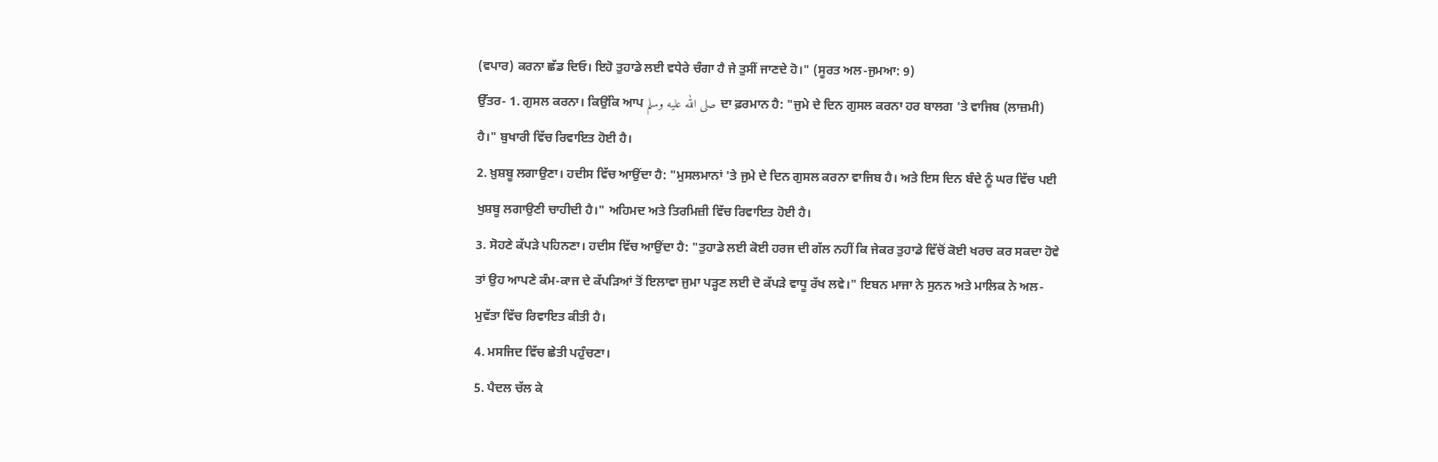(ਵਪਾਰ) ਕਰਨਾ ਛੱਡ ਦਿਓ। ਇਹੋ ਤੁਹਾਡੇ ਲਈ ਵਧੇਰੇ ਚੰਗਾ ਹੈ ਜੇ ਤੁਸੀਂ ਜਾਣਦੇ ਹੋ।" (ਸੂਰਤ ਅਲ-ਜੁਮਆ: 9)
ਉੱਤਰ- 1. ਗੁਸਲ ਕਰਨਾ। ਕਿਉਂਕਿ ਆਪ صلى الله عليه وسلم ਦਾ ਫ਼ਰਮਾਨ ਹੈ: "ਜੁਮੇ ਦੇ ਦਿਨ ਗੁਸਲ ਕਰਨਾ ਹਰ ਬਾਲਗ 'ਤੇ ਵਾਜਿਬ (ਲਾਜ਼ਮੀ) ਹੈ।" ਬੁਖਾਰੀ ਵਿੱਚ ਰਿਵਾਇਤ ਹੋਈ ਹੈ।
2. ਖ਼ੁਸ਼ਬੂ ਲਗਾਉਣਾ। ਹਦੀਸ ਵਿੱਚ ਆਉਂਦਾ ਹੈ: "ਮੁਸਲਮਾਨਾਂ 'ਤੇ ਜੁਮੇ ਦੇ ਦਿਨ ਗੁਸਲ ਕਰਨਾ ਵਾਜਿਬ ਹੈ। ਅਤੇ ਇਸ ਦਿਨ ਬੰਦੇ ਨੂੰ ਘਰ ਵਿੱਚ ਪਈ ਖੁਸ਼ਬੂ ਲਗਾਉਣੀ ਚਾਹੀਦੀ ਹੈ।" ਅਹਿਮਦ ਅਤੇ ਤਿਰਮਿਜ਼ੀ ਵਿੱਚ ਰਿਵਾਇਤ ਹੋਈ ਹੈ।
3. ਸੋਹਣੇ ਕੱਪੜੇ ਪਹਿਨਣਾ। ਹਦੀਸ ਵਿੱਚ ਆਉਂਦਾ ਹੈ: "ਤੁਹਾਡੇ ਲਈ ਕੋਈ ਹਰਜ ਦੀ ਗੱਲ ਨਹੀਂ ਕਿ ਜੇਕਰ ਤੁਹਾਡੇ ਵਿੱਚੋਂ ਕੋਈ ਖਰਚ ਕਰ ਸਕਦਾ ਹੋਵੇ ਤਾਂ ਉਹ ਆਪਣੇ ਕੰਮ-ਕਾਜ ਦੇ ਕੱਪੜਿਆਂ ਤੋਂ ਇਲਾਵਾ ਜੁਮਾ ਪੜ੍ਹਣ ਲਈ ਦੋ ਕੱਪੜੇ ਵਾਧੂ ਰੱਖ ਲਵੇ।" ਇਬਨ ਮਾਜਾ ਨੇ ਸੁਨਨ ਅਤੇ ਮਾਲਿਕ ਨੇ ਅਲ-ਮੁਵੱਤਾ ਵਿੱਚ ਰਿਵਾਇਤ ਕੀਤੀ ਹੈ।
4. ਮਸਜਿਦ ਵਿੱਚ ਛੇਤੀ ਪਹੁੰਚਣਾ।
5. ਪੈਦਲ ਚੱਲ ਕੇ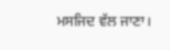ਮਸਜਿਦ ਵੱਲ ਜਾਣਾ।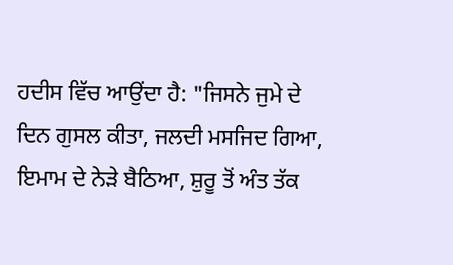ਹਦੀਸ ਵਿੱਚ ਆਉਂਦਾ ਹੈ: "ਜਿਸਨੇ ਜੁਮੇ ਦੇ ਦਿਨ ਗੁਸਲ ਕੀਤਾ, ਜਲਦੀ ਮਸਜਿਦ ਗਿਆ, ਇਮਾਮ ਦੇ ਨੇੜੇ ਬੈਠਿਆ, ਸ਼ੁਰੂ ਤੋਂ ਅੰਤ ਤੱਕ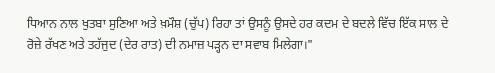ਧਿਆਨ ਨਾਲ ਖੁਤਬਾ ਸੁਣਿਆ ਅਤੇ ਖ਼ਮੌਸ਼ (ਚੁੱਪ) ਰਿਹਾ ਤਾਂ ਉਸਨੂੰ ਉਸਦੇ ਹਰ ਕਦਮ ਦੇ ਬਦਲੇ ਵਿੱਚ ਇੱਕ ਸਾਲ ਦੇ ਰੋਜ਼ੇ ਰੱਖਣ ਅਤੇ ਤਹੱਜੁਦ (ਦੇਰ ਰਾਤ) ਦੀ ਨਮਾਜ਼ ਪੜ੍ਹਨ ਦਾ ਸਵਾਬ ਮਿਲੇਗਾ।"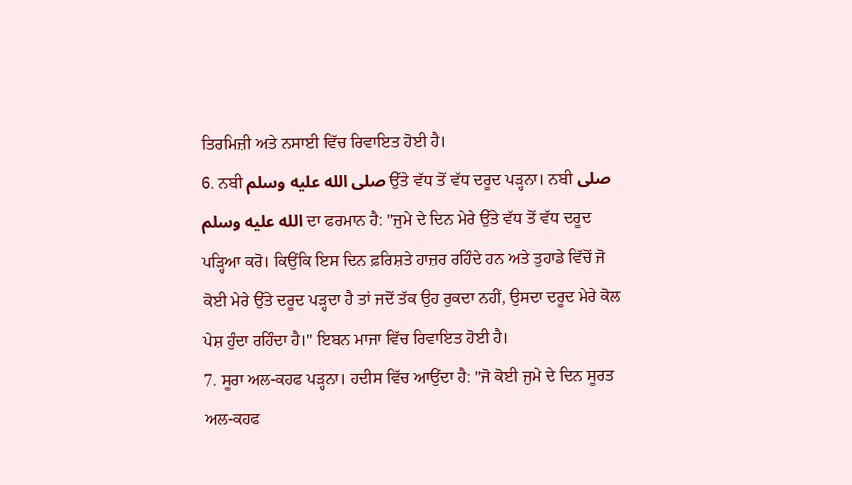ਤਿਰਮਿਜ਼ੀ ਅਤੇ ਨਸਾਈ ਵਿੱਚ ਰਿਵਾਇਤ ਹੋਈ ਹੈ।
6. ਨਬੀ صلى الله عليه وسلم ਉੱਤੇ ਵੱਧ ਤੋਂ ਵੱਧ ਦਰੂਦ ਪੜ੍ਹਨਾ। ਨਬੀ صلى الله عليه وسلم ਦਾ ਫਰਮਾਨ ਹੈ: "ਜੁਮੇ ਦੇ ਦਿਨ ਮੇਰੇ ਉੱਤੇ ਵੱਧ ਤੋਂ ਵੱਧ ਦਰੂਦ ਪੜ੍ਹਿਆ ਕਰੋ। ਕਿਉਂਕਿ ਇਸ ਦਿਨ ਫ਼ਰਿਸ਼ਤੇ ਹਾਜ਼ਰ ਰਹਿੰਦੇ ਹਨ ਅਤੇ ਤੁਹਾਡੇ ਵਿੱਚੋਂ ਜੋ ਕੋਈ ਮੇਰੇ ਉੱਤੇ ਦਰੂਦ ਪੜ੍ਹਦਾ ਹੈ ਤਾਂ ਜਦੋਂ ਤੱਕ ਉਹ ਰੁਕਦਾ ਨਹੀਂ, ਉਸਦਾ ਦਰੂਦ ਮੇਰੇ ਕੋਲ ਪੇਸ਼ ਹੁੰਦਾ ਰਹਿੰਦਾ ਹੈ।" ਇਬਨ ਮਾਜਾ ਵਿੱਚ ਰਿਵਾਇਤ ਹੋਈ ਹੈ।
7. ਸੂਰਾ ਅਲ-ਕਹਫ ਪੜ੍ਹਨਾ। ਹਦੀਸ ਵਿੱਚ ਆਉਂਦਾ ਹੈ: "ਜੋ ਕੋਈ ਜੁਮੇ ਦੇ ਦਿਨ ਸੂਰਤ ਅਲ-ਕਹਫ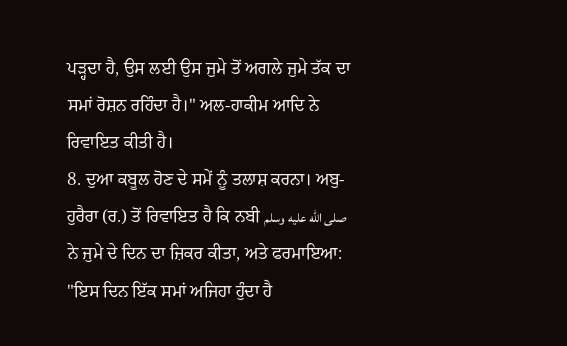ਪੜ੍ਹਦਾ ਹੈ, ਉਸ ਲਈ ਉਸ ਜੁਮੇ ਤੋਂ ਅਗਲੇ ਜੁਮੇ ਤੱਕ ਦਾ ਸਮਾਂ ਰੋਸ਼ਨ ਰਹਿੰਦਾ ਹੈ।" ਅਲ-ਹਾਕੀਮ ਆਦਿ ਨੇ ਰਿਵਾਇਤ ਕੀਤੀ ਹੈ।
8. ਦੁਆ ਕਬੂਲ ਹੋਣ ਦੇ ਸਮੇਂ ਨੂੰ ਤਲਾਸ਼ ਕਰਨਾ। ਅਬੁ-ਹੁਰੈਰਾ (ਰ.) ਤੋਂ ਰਿਵਾਇਤ ਹੈ ਕਿ ਨਬੀ صلى الله عليه وسلم ਨੇ ਜੁਮੇ ਦੇ ਦਿਨ ਦਾ ਜ਼ਿਕਰ ਕੀਤਾ, ਅਤੇ ਫਰਮਾਇਆ: "ਇਸ ਦਿਨ ਇੱਕ ਸਮਾਂ ਅਜਿਹਾ ਹੁੰਦਾ ਹੈ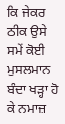ਕਿ ਜੇਕਰ ਠੀਕ ਉਸੇ ਸਮੇਂ ਕੋਈ ਮੁਸਲਮਾਨ ਬੰਦਾ ਖੜ੍ਹਾ ਹੋ ਕੇ ਨਮਾਜ਼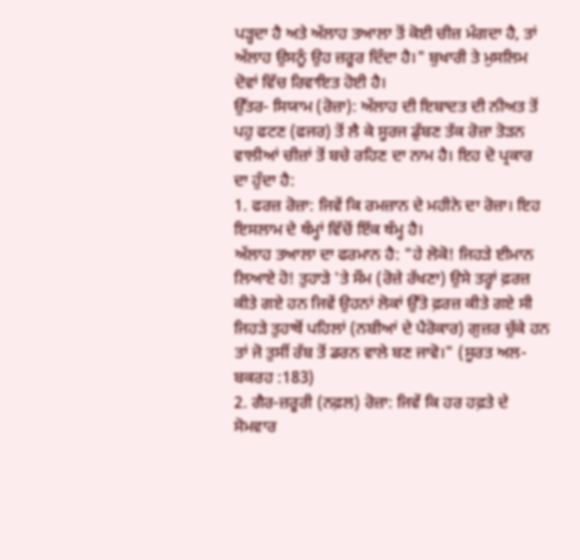ਪੜ੍ਹਦਾ ਹੈ ਅਤੇ ਅੱਲਾਹ ਤਆਲਾ ਤੋਂ ਕੋਈ ਚੀਜ਼ ਮੰਗਦਾ ਹੈ, ਤਾਂ ਅੱਲਾਹ ਉਸਨੂੰ ਉਹ ਜ਼ਰੂਰ ਦਿੰਦਾ ਹੈ।" ਬੁਖਾਰੀ ਤੇ ਮੁਸਲਿਮ ਦੋਵਾਂ ਵਿੱਚ ਰਿਵਾਇਤ ਹੋਈ ਹੈ।
ਉੱਤਰ- ਸਿਯਾਮ (ਰੋਜ਼ਾ): ਅੱਲਾਹ ਦੀ ਇਬਾਦਤ ਦੀ ਨੀਅਤ ਤੋਂ ਪਹੁ ਫਟਣ (ਫਜਰ) ਤੋਂ ਲੈ ਕੇ ਸੂਰਜ ਡੁੱਬਣ ਤੱਕ ਰੋਜ਼ਾ ਤੋੜਨ ਵਾਲੀਆਂ ਚੀਜ਼ਾਂ ਤੋਂ ਬਚੇ ਰਹਿਣ ਦਾ ਨਾਮ ਹੈ। ਇਹ ਦੋ ਪ੍ਰਕਾਰ ਦਾ ਹੁੰਦਾ ਹੈ:
1. ਫਰਜ਼ ਰੋਜ਼ਾ: ਜਿਵੇਂ ਕਿ ਰਮਜ਼ਾਨ ਦੇ ਮਹੀਨੇ ਦਾ ਰੋਜ਼ਾ। ਇਹ ਇਸਲਾਮ ਦੇ ਥੰਮ੍ਹਾਂ ਵਿੱਚੋਂ ਇੱਕ ਥੰਮ੍ਹ ਹੈ।
ਅੱਲਾਹ ਤਆਲਾ ਦਾ ਫਰਮਾਨ ਹੈ: "ਹੇ ਲੋਕੋ! ਜਿਹੜੇ ਈਮਾਨ ਲਿਆਏ ਹੋ! ਤੁਹਾੜੇ 'ਤੇ ਸੌਮ (ਰੋਜ਼ੇ ਰੱਖਣਾ) ਉਸੇ ਤਰ੍ਹਾਂ ਫ਼ਰਜ਼ ਕੀਤੇ ਗਏ ਹਨ ਜਿਵੇਂ ਉਹਨਾਂ ਲੋਕਾਂ ਉੱਤੇ ਫ਼ਰਜ਼ ਕੀਤੇ ਗਏ ਸੀ ਜਿਹੜੇ ਤੁਹਾਥੋਂ ਪਹਿਲਾਂ (ਨਬੀਆਂ ਦੇ ਪੈਰੋਕਾਰ) ਗੁਜ਼ਰ ਚੁੱਕੇ ਹਨ ਤਾਂ ਜੋ ਤੁਸੀਂ ਰੱਬ ਤੋਂ ਡਰਨ ਵਾਲੇ ਬਣ ਜਾਵੋ।" (ਸੂਰਤ ਅਲ-ਬਕਰਹ :183)
2. ਗੈਰ-ਜ਼ਰੂਰੀ (ਨਫ਼ਲ) ਰੋਜ਼ਾ: ਜਿਵੇਂ ਕਿ ਹਰ ਹਫ਼ਤੇ ਦੇ ਸੋਮਵਾਰ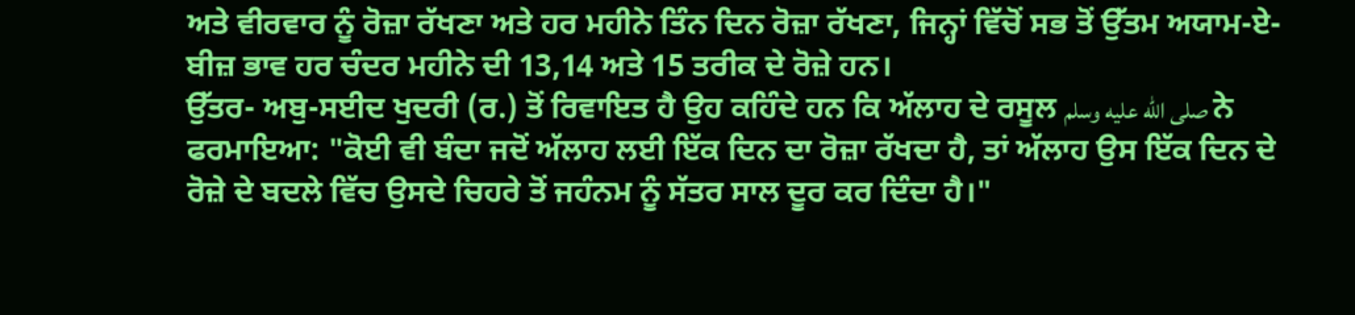ਅਤੇ ਵੀਰਵਾਰ ਨੂੰ ਰੋਜ਼ਾ ਰੱਖਣਾ ਅਤੇ ਹਰ ਮਹੀਨੇ ਤਿੰਨ ਦਿਨ ਰੋਜ਼ਾ ਰੱਖਣਾ, ਜਿਨ੍ਹਾਂ ਵਿੱਚੋਂ ਸਭ ਤੋਂ ਉੱਤਮ ਅਯਾਮ-ਏ- ਬੀਜ਼ ਭਾਵ ਹਰ ਚੰਦਰ ਮਹੀਨੇ ਦੀ 13,14 ਅਤੇ 15 ਤਰੀਕ ਦੇ ਰੋਜ਼ੇ ਹਨ।
ਉੱਤਰ- ਅਬੁ-ਸਈਦ ਖੁਦਰੀ (ਰ.) ਤੋਂ ਰਿਵਾਇਤ ਹੈ ਉਹ ਕਹਿੰਦੇ ਹਨ ਕਿ ਅੱਲਾਹ ਦੇ ਰਸੂਲ صلى الله عليه وسلم ਨੇ ਫਰਮਾਇਆ: "ਕੋਈ ਵੀ ਬੰਦਾ ਜਦੋਂ ਅੱਲਾਹ ਲਈ ਇੱਕ ਦਿਨ ਦਾ ਰੋਜ਼ਾ ਰੱਖਦਾ ਹੈ, ਤਾਂ ਅੱਲਾਹ ਉਸ ਇੱਕ ਦਿਨ ਦੇ ਰੋਜ਼ੇ ਦੇ ਬਦਲੇ ਵਿੱਚ ਉਸਦੇ ਚਿਹਰੇ ਤੋਂ ਜਹੰਨਮ ਨੂੰ ਸੱਤਰ ਸਾਲ ਦੂਰ ਕਰ ਦਿੰਦਾ ਹੈ।"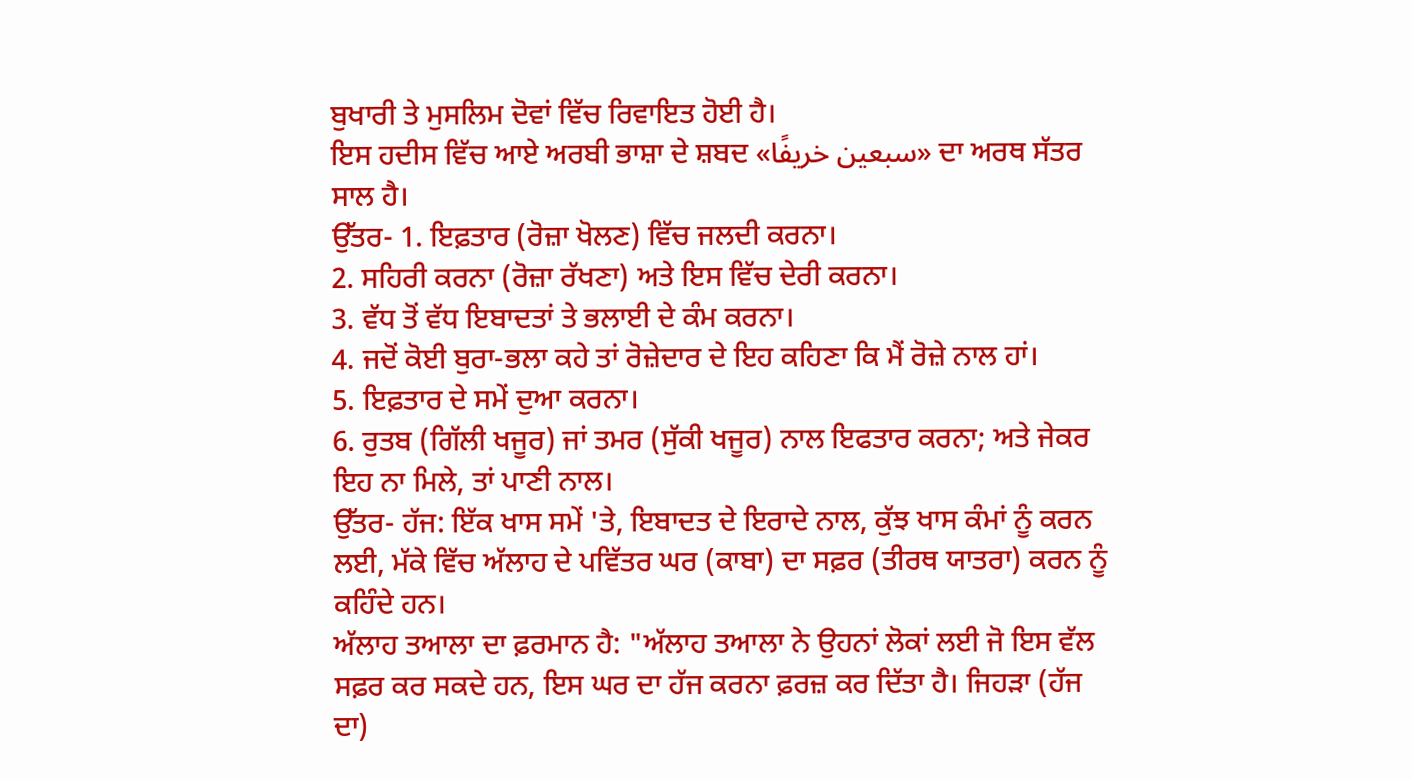ਬੁਖਾਰੀ ਤੇ ਮੁਸਲਿਮ ਦੋਵਾਂ ਵਿੱਚ ਰਿਵਾਇਤ ਹੋਈ ਹੈ।
ਇਸ ਹਦੀਸ ਵਿੱਚ ਆਏ ਅਰਬੀ ਭਾਸ਼ਾ ਦੇ ਸ਼ਬਦ «سبعين خريفًا» ਦਾ ਅਰਥ ਸੱਤਰ ਸਾਲ ਹੈ।
ਉੱਤਰ- 1. ਇਫ਼ਤਾਰ (ਰੋਜ਼ਾ ਖੋਲਣ) ਵਿੱਚ ਜਲਦੀ ਕਰਨਾ।
2. ਸਹਿਰੀ ਕਰਨਾ (ਰੋਜ਼ਾ ਰੱਖਣਾ) ਅਤੇ ਇਸ ਵਿੱਚ ਦੇਰੀ ਕਰਨਾ।
3. ਵੱਧ ਤੋਂ ਵੱਧ ਇਬਾਦਤਾਂ ਤੇ ਭਲਾਈ ਦੇ ਕੰਮ ਕਰਨਾ।
4. ਜਦੋਂ ਕੋਈ ਬੁਰਾ-ਭਲਾ ਕਹੇ ਤਾਂ ਰੋਜ਼ੇਦਾਰ ਦੇ ਇਹ ਕਹਿਣਾ ਕਿ ਮੈਂ ਰੋਜ਼ੇ ਨਾਲ ਹਾਂ।
5. ਇਫ਼ਤਾਰ ਦੇ ਸਮੇਂ ਦੁਆ ਕਰਨਾ।
6. ਰੁਤਬ (ਗਿੱਲੀ ਖਜੂਰ) ਜਾਂ ਤਮਰ (ਸੁੱਕੀ ਖਜੂਰ) ਨਾਲ ਇਫਤਾਰ ਕਰਨਾ; ਅਤੇ ਜੇਕਰ ਇਹ ਨਾ ਮਿਲੇ, ਤਾਂ ਪਾਣੀ ਨਾਲ।
ਉੱਤਰ- ਹੱਜ: ਇੱਕ ਖਾਸ ਸਮੇਂ 'ਤੇ, ਇਬਾਦਤ ਦੇ ਇਰਾਦੇ ਨਾਲ, ਕੁੱਝ ਖਾਸ ਕੰਮਾਂ ਨੂੰ ਕਰਨ ਲਈ, ਮੱਕੇ ਵਿੱਚ ਅੱਲਾਹ ਦੇ ਪਵਿੱਤਰ ਘਰ (ਕਾਬਾ) ਦਾ ਸਫ਼ਰ (ਤੀਰਥ ਯਾਤਰਾ) ਕਰਨ ਨੂੰ ਕਹਿੰਦੇ ਹਨ।
ਅੱਲਾਹ ਤਆਲਾ ਦਾ ਫ਼ਰਮਾਨ ਹੈ: "ਅੱਲਾਹ ਤਆਲਾ ਨੇ ਉਹਨਾਂ ਲੋਕਾਂ ਲਈ ਜੋ ਇਸ ਵੱਲ ਸਫ਼ਰ ਕਰ ਸਕਦੇ ਹਨ, ਇਸ ਘਰ ਦਾ ਹੱਜ ਕਰਨਾ ਫ਼ਰਜ਼ ਕਰ ਦਿੱਤਾ ਹੈ। ਜਿਹੜਾ (ਹੱਜ ਦਾ)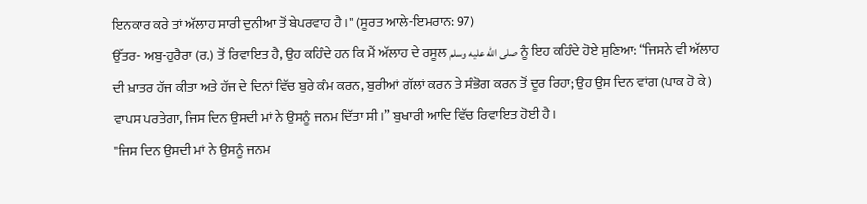ਇਨਕਾਰ ਕਰੇ ਤਾਂ ਅੱਲਾਹ ਸਾਰੀ ਦੁਨੀਆ ਤੋਂ ਬੇਪਰਵਾਹ ਹੈ।" (ਸੂਰਤ ਆਲੇ-ਇਮਰਾਨ: 97)
ਉੱਤਰ- ਅਬੁ-ਹੁਰੈਰਾ (ਰ.) ਤੋਂ ਰਿਵਾਇਤ ਹੈ, ਉਹ ਕਹਿੰਦੇ ਹਨ ਕਿ ਮੈਂ ਅੱਲਾਹ ਦੇ ਰਸੂਲ صلى الله عليه وسلم ਨੂੰ ਇਹ ਕਹਿੰਦੇ ਹੋਏ ਸੁਣਿਆ: “ਜਿਸਨੇ ਵੀ ਅੱਲਾਹ ਦੀ ਖ਼ਾਤਰ ਹੱਜ ਕੀਤਾ ਅਤੇ ਹੱਜ ਦੇ ਦਿਨਾਂ ਵਿੱਚ ਬੁਰੇ ਕੰਮ ਕਰਨ, ਬੁਰੀਆਂ ਗੱਲਾਂ ਕਰਨ ਤੇ ਸੰਭੋਗ ਕਰਨ ਤੋਂ ਦੂਰ ਰਿਹਾ; ਉਹ ਉਸ ਦਿਨ ਵਾਂਗ (ਪਾਕ ਹੋ ਕੇ) ਵਾਪਸ ਪਰਤੇਗਾ, ਜਿਸ ਦਿਨ ਉਸਦੀ ਮਾਂ ਨੇ ਉਸਨੂੰ ਜਨਮ ਦਿੱਤਾ ਸੀ।” ਬੁਖਾਰੀ ਆਦਿ ਵਿੱਚ ਰਿਵਾਇਤ ਹੋਈ ਹੈ।
"ਜਿਸ ਦਿਨ ਉਸਦੀ ਮਾਂ ਨੇ ਉਸਨੂੰ ਜਨਮ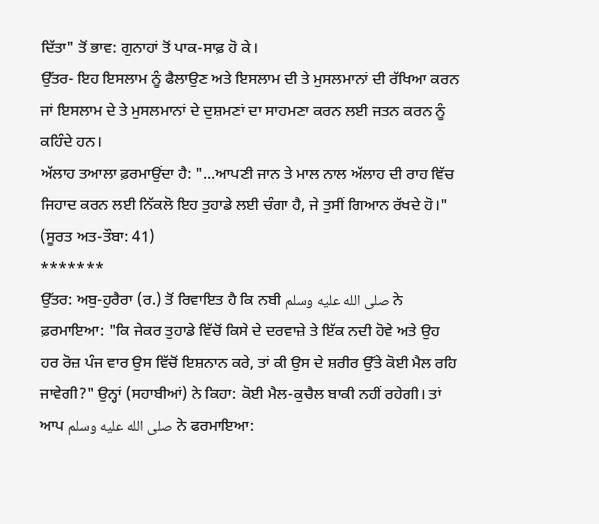ਦਿੱਤਾ" ਤੋਂ ਭਾਵ: ਗੁਨਾਹਾਂ ਤੋਂ ਪਾਕ-ਸਾਫ਼ ਹੋ ਕੇ।
ਉੱਤਰ- ਇਹ ਇਸਲਾਮ ਨੂੰ ਫੈਲਾਉਣ ਅਤੇ ਇਸਲਾਮ ਦੀ ਤੇ ਮੁਸਲਮਾਨਾਂ ਦੀ ਰੱਖਿਆ ਕਰਨ ਜਾਂ ਇਸਲਾਮ ਦੇ ਤੇ ਮੁਸਲਮਾਨਾਂ ਦੇ ਦੁਸ਼ਮਣਾਂ ਦਾ ਸਾਹਮਣਾ ਕਰਨ ਲਈ ਜਤਨ ਕਰਨ ਨੂੰ ਕਹਿੰਦੇ ਹਨ।
ਅੱਲਾਹ ਤਆਲਾ ਫ਼ਰਮਾਉਂਦਾ ਹੈ: "...ਆਪਣੀ ਜਾਨ ਤੇ ਮਾਲ ਨਾਲ ਅੱਲਾਹ ਦੀ ਰਾਹ ਵਿੱਚ ਜਿਹਾਦ ਕਰਨ ਲਈ ਨਿੱਕਲੋ ਇਹ ਤੁਹਾਡੇ ਲਈ ਚੰਗਾ ਹੈ, ਜੇ ਤੁਸੀਂ ਗਿਆਨ ਰੱਖਦੇ ਹੋ।" (ਸੂਰਤ ਅਤ-ਤੌਬਾ: 41)
*******
ਉੱਤਰ: ਅਬੁ-ਹੁਰੈਰਾ (ਰ.) ਤੋਂ ਰਿਵਾਇਤ ਹੈ ਕਿ ਨਬੀ صلى الله عليه وسلم ਨੇ ਫ਼ਰਮਾਇਆ: "ਕਿ ਜੇਕਰ ਤੁਹਾਡੇ ਵਿੱਚੋਂ ਕਿਸੇ ਦੇ ਦਰਵਾਜ਼ੇ ਤੇ ਇੱਕ ਨਦੀ ਹੋਵੇ ਅਤੇ ਉਹ ਹਰ ਰੋਜ਼ ਪੰਜ ਵਾਰ ਉਸ ਵਿੱਚੋਂ ਇਸ਼ਨਾਨ ਕਰੇ, ਤਾਂ ਕੀ ਉਸ ਦੇ ਸ਼ਰੀਰ ਉੱਤੇ ਕੋਈ ਮੈਲ ਰਹਿ ਜਾਵੇਗੀ?" ਉਨ੍ਹਾਂ (ਸਹਾਬੀਆਂ) ਨੇ ਕਿਹਾ: ਕੋਈ ਮੈਲ-ਕੁਚੈਲ ਬਾਕੀ ਨਹੀਂ ਰਹੇਗੀ। ਤਾਂ ਆਪ صلى الله عليه وسلم ਨੇ ਫਰਮਾਇਆ: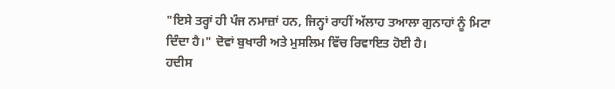"ਇਸੇ ਤਰ੍ਹਾਂ ਹੀ ਪੰਜ ਨਮਾਜ਼ਾਂ ਹਨ, ਜਿਨ੍ਹਾਂ ਰਾਹੀਂ ਅੱਲਾਹ ਤਆਲਾ ਗੁਨਾਹਾਂ ਨੂੰ ਮਿਟਾ ਦਿੰਦਾ ਹੈ।" ਦੋਵਾਂ ਬੁਖਾਰੀ ਅਤੇ ਮੁਸਲਿਮ ਵਿੱਚ ਰਿਵਾਇਤ ਹੋਈ ਹੈ।
ਹਦੀਸ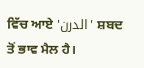ਵਿੱਚ ਆਏ 'الدرن' ਸ਼ਬਦ ਤੋਂ ਭਾਵ ਮੈਲ ਹੈ।